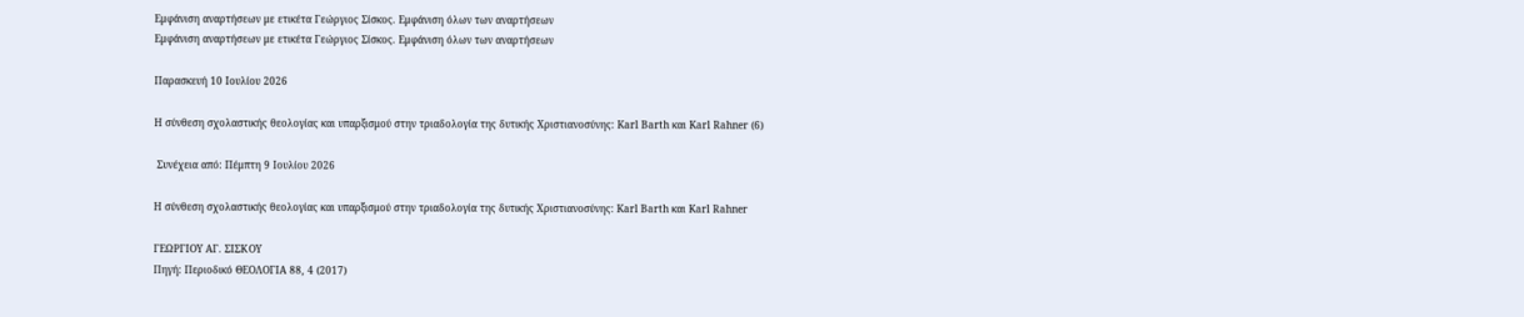Εμφάνιση αναρτήσεων με ετικέτα Γεώργιος Σίσκος. Εμφάνιση όλων των αναρτήσεων
Εμφάνιση αναρτήσεων με ετικέτα Γεώργιος Σίσκος. Εμφάνιση όλων των αναρτήσεων

Παρασκευή 10 Ιουλίου 2026

Η σύνθεση σχολαστικής θεολογίας και υπαρξισμού στην τριαδολογία της δυτικής Χριστιανοσύνης: Karl Barth και Karl Rahner (6)

 Συνέχεια από: Πέμπτη 9 Ιουλίου 2026

Η σύνθεση σχολαστικής θεολογίας και υπαρξισμού στην τριαδολογία της δυτικής Χριστιανοσύνης: Karl Barth και Karl Rahner

ΓΕΩΡΓΙΟΥ ΑΓ. ΣΙΣΚΟΥ
Πηγή: Περιοδικό ΘΕΟΛΟΓΙΑ 88, 4 (2017)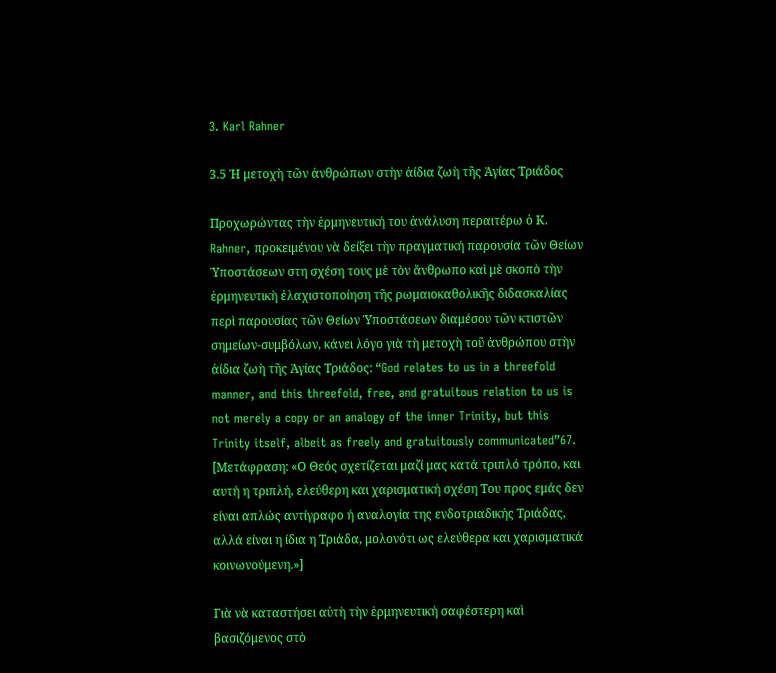3. Karl Rahner

3.5 Ἡ μετοχὴ τῶν ἀνθρώπων στὴν ἀίδια ζωὴ τῆς Ἁγίας Τριάδος

Προχωρώντας τὴν ἑρμηνευτική του ἀνάλυση περαιτέρω ὁ Κ. Rahner, προκειμένου νὰ δείξει τὴν πραγματική παρουσία τῶν Θείων Ὑποστάσεων στη σχέση τους μὲ τὸν ἄνθρωπο καὶ μὲ σκοπὸ τὴν ἑρμηνευτικὴ ἐλαχιστοποίηση τῆς ρωμαιοκαθολικῆς διδασκαλίας περὶ παρουσίας τῶν Θείων Ὑποστάσεων διαμέσου τῶν κτιστῶν σημείων-συμβόλων, κάνει λόγο γιὰ τὴ μετοχὴ τοῦ ἀνθρώπου στὴν ἀίδια ζωὴ τῆς Ἁγίας Τριάδος: “God relates to us in a threefold manner, and this threefold, free, and gratuitous relation to us is not merely a copy or an analogy of the inner Trinity, but this Trinity itself, albeit as freely and gratuitously communicated”67. [Μετάφραση: «Ο Θεός σχετίζεται μαζί μας κατά τριπλό τρόπο, και αυτή η τριπλή, ελεύθερη και χαρισματική σχέση Του προς εμάς δεν είναι απλώς αντίγραφο ή αναλογία της ενδοτριαδικής Τριάδας, αλλά είναι η ίδια η Τριάδα, μολονότι ως ελεύθερα και χαρισματικά κοινωνούμενη.»]

Γιὰ νὰ καταστήσει αὐτὴ τὴν ἑρμηνευτική σαφέστερη καὶ βασιζόμενος στὸ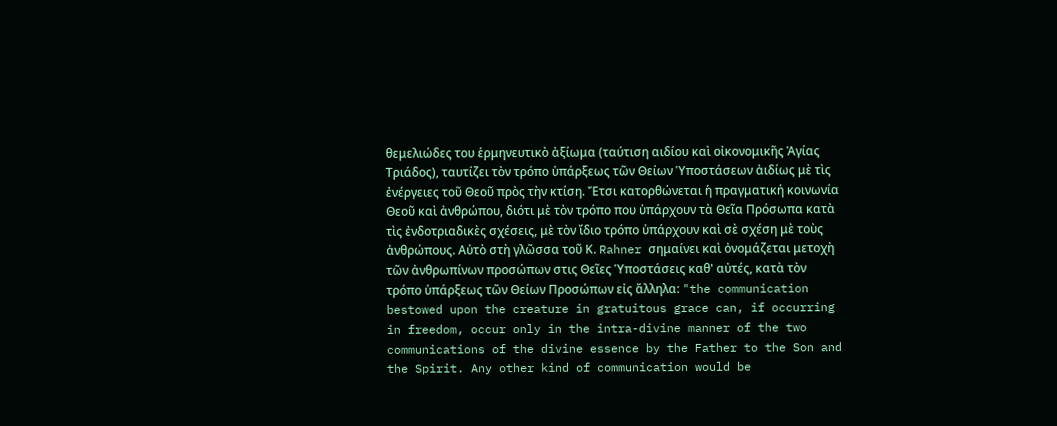θεμελιώδες του ἑρμηνευτικὸ ἀξίωμα (ταύτιση αιδίου καὶ οἰκονομικῆς Ἁγίας Τριάδος), ταυτίζει τὸν τρόπο ὑπάρξεως τῶν Θείων Ὑποστάσεων ἀιδίως μὲ τὶς ἐνέργειες τοῦ Θεοῦ πρὸς τὴν κτίση. Ἔτσι κατορθώνεται ἡ πραγματική κοινωνία Θεοῦ καὶ ἀνθρώπου, διότι μὲ τὸν τρόπο που ὑπάρχουν τὰ Θεῖα Πρόσωπα κατὰ τὶς ἐνδοτριαδικὲς σχέσεις, μὲ τὸν ἴδιο τρόπο ὑπάρχουν καὶ σὲ σχέση μὲ τοὺς ἀνθρώπους. Αὐτὸ στὴ γλῶσσα τοῦ Κ. Rahner σημαίνει καὶ ὀνομάζεται μετοχὴ τῶν ἀνθρωπίνων προσώπων στις Θεῖες Ὑποστάσεις καθ' αὐτές, κατὰ τὸν τρόπο ὑπάρξεως τῶν Θείων Προσώπων εἰς ἄλληλα: "the communication bestowed upon the creature in gratuitous grace can, if occurring in freedom, occur only in the intra-divine manner of the two communications of the divine essence by the Father to the Son and the Spirit. Any other kind of communication would be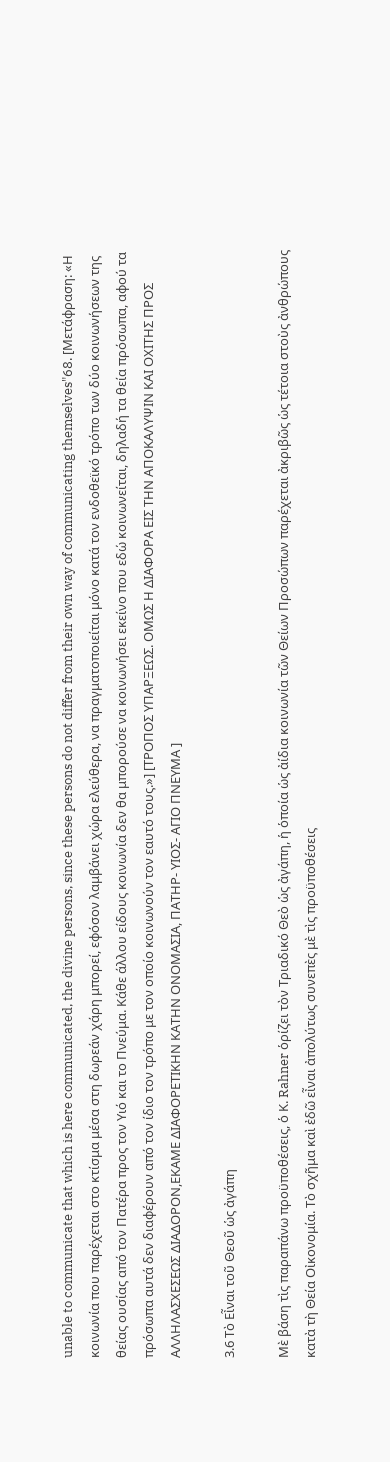unable to communicate that which is here communicated, the divine persons, since these persons do not differ from their own way of communicating themselves"68. [Μετάφραση: «Η κοινωνία που παρέχεται στο κτίσμα μέσα στη δωρεάν χάρη μπορεί, εφόσον λαμβάνει χώρα ελεύθερα, να πραγματοποιείται μόνο κατά τον ενδοθεϊκό τρόπο των δύο κοινωνήσεων της θείας ουσίας από τον Πατέρα προς τον Υιό και το Πνεύμα. Κάθε άλλου είδους κοινωνία δεν θα μπορούσε να κοινωνήσει εκείνο που εδώ κοινωνείται, δηλαδή τα θεία πρόσωπα, αφού τα πρόσωπα αυτά δεν διαφέρουν από τον ίδιο τον τρόπο με τον οποίο κοινωνούν τον εαυτό τους.»] [ΤΡΟΠΟΣ ΥΠΑΡΞΕΩΣ. ΟΜΩΣ Η ΔΙΑΦΟΡΑ ΕΙΣ ΤΗΝ ΑΠΟΚΑΛΥΨΙΝ ΚΑΙ ΟΧΙΤΗΣ ΠΡΟΣ ΑΛΛΗΛΑΣΧΕΣΕΩΣ ΔΙΑΔΟΡΟΝ,ΕΚΑΜΕ ΔΙΑΦΟΡΕΤΙΚΗΝ ΚΑΤΗΝ ΟΝΟΜΑΣΙΑ, ΠΑΤΗΡ- ΥΙΟΣ- ΑΓΙΟ ΠΝΕΥΜΑ ]

3.6 Τὸ Εἶναι τοῦ Θεοῦ ὡς ἀγάπη

Μὲ βάση τὶς παραπάνω προϋποθέσεις, ὁ Κ. Rahner ὁρίζει τὸν Τριαδικό Θεὸ ὡς ἀγάπη, ἡ ὁποία ὡς ἀίδια κοινωνία τῶν Θείων Προσώπων παρέχεται ἀκριβῶς ὡς τέτοια στοὺς ἀνθρώπους κατὰ τὴ Θεία Οἰκονομία. Τὸ σχῆμα καὶ ἐδῶ εἶναι ἀπολύτως συνεπὲς μὲ τὶς προϋποθέσεις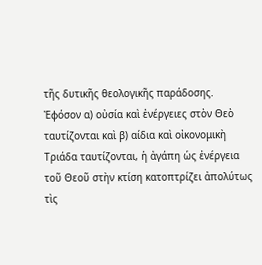τῆς δυτικῆς θεολογικῆς παράδοσης. Ἐφόσον α) οὐσία καὶ ἐνέργειες στὸν Θεὸ ταυτίζονται καὶ β) αίδια καὶ οἰκονομικὴ Τριάδα ταυτίζονται, ἡ ἀγάπη ὡς ἐνέργεια τοῦ Θεοῦ στὴν κτίση κατοπτρίζει ἀπολύτως τὶς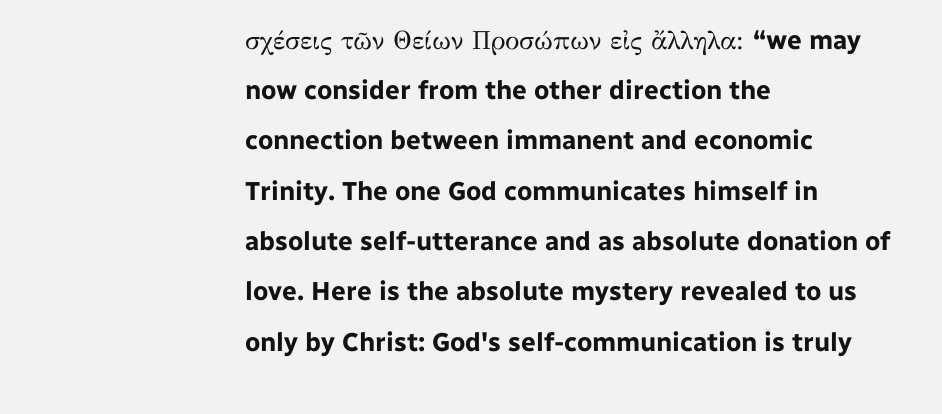σχέσεις τῶν Θείων Προσώπων εἰς ἄλληλα: “we may now consider from the other direction the connection between immanent and economic Trinity. The one God communicates himself in absolute self-utterance and as absolute donation of love. Here is the absolute mystery revealed to us only by Christ: God's self-communication is truly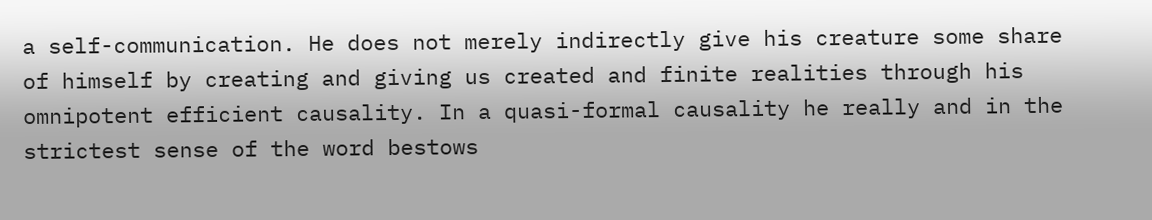a self-communication. He does not merely indirectly give his creature some share of himself by creating and giving us created and finite realities through his omnipotent efficient causality. In a quasi-formal causality he really and in the strictest sense of the word bestows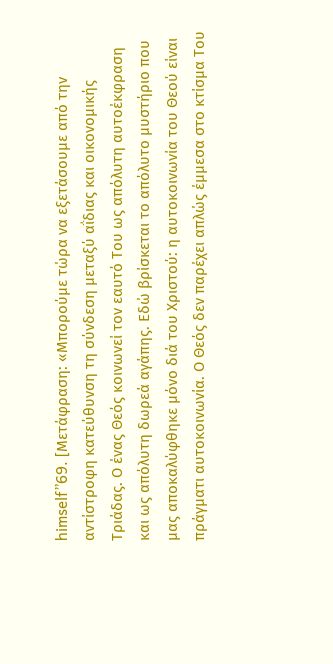himself”69. [Μετάφραση: «Μπορούμε τώρα να εξετάσουμε από την αντίστροφη κατεύθυνση τη σύνδεση μεταξύ αΐδιας και οικονομικής Τριάδας. Ο ένας Θεός κοινωνεί τον εαυτό Του ως απόλυτη αυτοέκφραση και ως απόλυτη δωρεά αγάπης. Εδώ βρίσκεται το απόλυτο μυστήριο που μας αποκαλύφθηκε μόνο διά του Χριστού: η αυτοκοινωνία του Θεού είναι πράγματι αυτοκοινωνία. Ο Θεός δεν παρέχει απλώς έμμεσα στο κτίσμα Του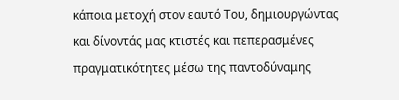κάποια μετοχή στον εαυτό Του, δημιουργώντας και δίνοντάς μας κτιστές και πεπερασμένες πραγματικότητες μέσω της παντοδύναμης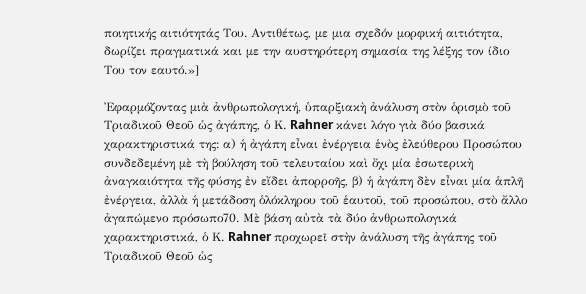ποιητικής αιτιότητάς Του. Αντιθέτως, με μια σχεδόν μορφική αιτιότητα, δωρίζει πραγματικά και με την αυστηρότερη σημασία της λέξης τον ίδιο Του τον εαυτό.»]

Ἐφαρμόζοντας μιὰ ἀνθρωπολογική, ὑπαρξιακὴ ἀνάλυση στὸν ὁρισμὸ τοῦ Τριαδικοῦ Θεοῦ ὡς ἀγάπης, ὁ Κ. Rahner κάνει λόγο γιὰ δύο βασικά χαρακτηριστικά της: α) ἡ ἀγάπη εἶναι ἐνέργεια ἑνὸς ἐλεύθερου Προσώπου συνδεδεμένη μὲ τὴ βούληση τοῦ τελευταίου καὶ ὄχι μία ἐσωτερικὴ ἀναγκαιότητα τῆς φύσης ἐν εἴδει ἀπορροῆς, β) ἡ ἀγάπη δὲν εἶναι μία ἁπλῆ ἐνέργεια, ἀλλὰ ἡ μετάδοση ὁλόκληρου τοῦ ἑαυτοῦ, τοῦ προσώπου, στὸ ἄλλο ἀγαπώμενο πρόσωπο70. Μὲ βάση αὐτὰ τὰ δύο ἀνθρωπολογικά χαρακτηριστικά, ὁ Κ. Rahner προχωρεῖ στὴν ἀνάλυση τῆς ἀγάπης τοῦ Τριαδικοῦ Θεοῦ ὡς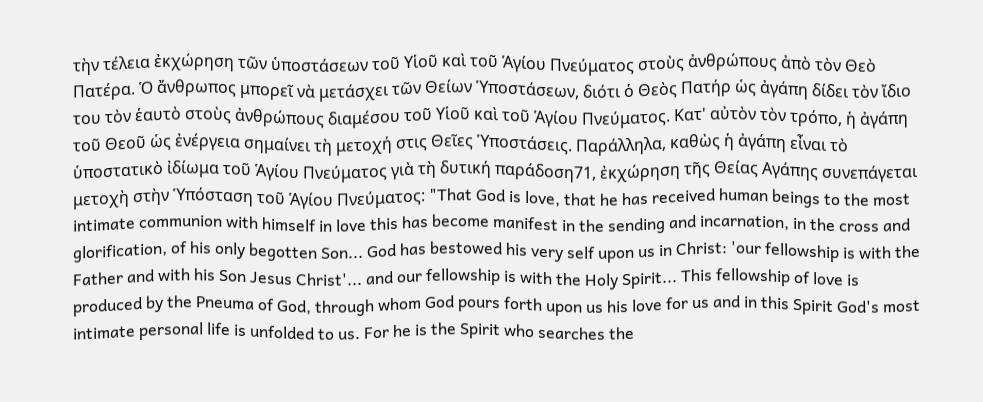τὴν τέλεια ἐκχώρηση τῶν ὑποστάσεων τοῦ Υἱοῦ καὶ τοῦ Ἁγίου Πνεύματος στοὺς ἀνθρώπους ἀπὸ τὸν Θεὸ Πατέρα. Ὁ ἄνθρωπος μπορεῖ νὰ μετάσχει τῶν Θείων Ὑποστάσεων, διότι ὁ Θεὸς Πατήρ ὡς ἀγάπη δίδει τὸν ἴδιο του τὸν ἑαυτὸ στοὺς ἀνθρώπους διαμέσου τοῦ Υἱοῦ καὶ τοῦ Ἁγίου Πνεύματος. Κατ' αὐτὸν τὸν τρόπο, ἡ ἀγάπη τοῦ Θεοῦ ὡς ἐνέργεια σημαίνει τὴ μετοχή στις Θεῖες Ὑποστάσεις. Παράλληλα, καθὼς ἡ ἀγάπη εἶναι τὸ ὑποστατικὸ ἰδίωμα τοῦ Ἁγίου Πνεύματος γιὰ τὴ δυτική παράδοση71, ἐκχώρηση τῆς Θείας Αγάπης συνεπάγεται μετοχὴ στὴν Ὑπόσταση τοῦ Ἁγίου Πνεύματος: "That God is love, that he has received human beings to the most intimate communion with himself in love this has become manifest in the sending and incarnation, in the cross and glorification, of his only begotten Son... God has bestowed his very self upon us in Christ: 'our fellowship is with the Father and with his Son Jesus Christ'... and our fellowship is with the Holy Spirit... This fellowship of love is produced by the Pneuma of God, through whom God pours forth upon us his love for us and in this Spirit God's most intimate personal life is unfolded to us. For he is the Spirit who searches the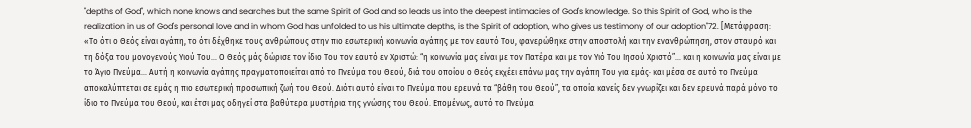"depths of God", which none knows and searches but the same Spirit of God and so leads us into the deepest intimacies of God's knowledge. So this Spirit of God, who is the realization in us of God's personal love and in whom God has unfolded to us his ultimate depths, is the Spirit of adoption, who gives us testimony of our adoption"72. [Μετάφραση: «Το ότι ο Θεός είναι αγάπη, το ότι δέχθηκε τους ανθρώπους στην πιο εσωτερική κοινωνία αγάπης με τον εαυτό Του, φανερώθηκε στην αποστολή και την ενανθρώπηση, στον σταυρό και τη δόξα του μονογενούς Υιού Του... Ο Θεός μάς δώρισε τον ίδιο Του τον εαυτό εν Χριστώ: “η κοινωνία μας είναι με τον Πατέρα και με τον Υιό Του Ιησού Χριστό”... και η κοινωνία μας είναι με το Άγιο Πνεύμα... Αυτή η κοινωνία αγάπης πραγματοποιείται από το Πνεύμα του Θεού, διά του οποίου ο Θεός εκχέει επάνω μας την αγάπη Του για εμάς· και μέσα σε αυτό το Πνεύμα αποκαλύπτεται σε εμάς η πιο εσωτερική προσωπική ζωή του Θεού. Διότι αυτό είναι το Πνεύμα που ερευνά τα “βάθη του Θεού”, τα οποία κανείς δεν γνωρίζει και δεν ερευνά παρά μόνο το ίδιο το Πνεύμα του Θεού, και έτσι μας οδηγεί στα βαθύτερα μυστήρια της γνώσης του Θεού. Επομένως, αυτό το Πνεύμα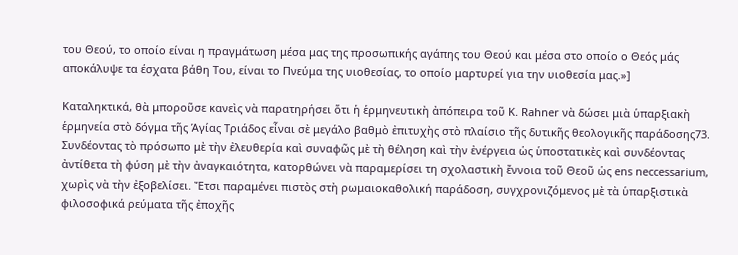του Θεού, το οποίο είναι η πραγμάτωση μέσα μας της προσωπικής αγάπης του Θεού και μέσα στο οποίο ο Θεός μάς αποκάλυψε τα έσχατα βάθη Του, είναι το Πνεύμα της υιοθεσίας, το οποίο μαρτυρεί για την υιοθεσία μας.»]

Καταληκτικά, θὰ μποροῦσε κανεὶς νὰ παρατηρήσει ὅτι ἡ ἑρμηνευτικὴ ἀπόπειρα τοῦ Κ. Rahner νὰ δώσει μιὰ ὑπαρξιακὴ ἑρμηνεία στὸ δόγμα τῆς Ἁγίας Τριάδος εἶναι σὲ μεγάλο βαθμὸ ἐπιτυχὴς στὸ πλαίσιο τῆς δυτικῆς θεολογικῆς παράδοσης73. Συνδέοντας τὸ πρόσωπο μὲ τὴν ἐλευθερία καὶ συναφῶς μὲ τὴ θέληση καὶ τὴν ἐνέργεια ὡς ὑποστατικὲς καὶ συνδέοντας ἀντίθετα τὴ φύση μὲ τὴν ἀναγκαιότητα, κατορθώνει νὰ παραμερίσει τη σχολαστικὴ ἔννοια τοῦ Θεοῦ ὡς ens neccessarium, χωρὶς νὰ τὴν ἐξοβελίσει. Ἔτσι παραμένει πιστὸς στὴ ρωμαιοκαθολική παράδοση, συγχρονιζόμενος μὲ τὰ ὑπαρξιστικὰ φιλοσοφικά ρεύματα τῆς ἐποχῆς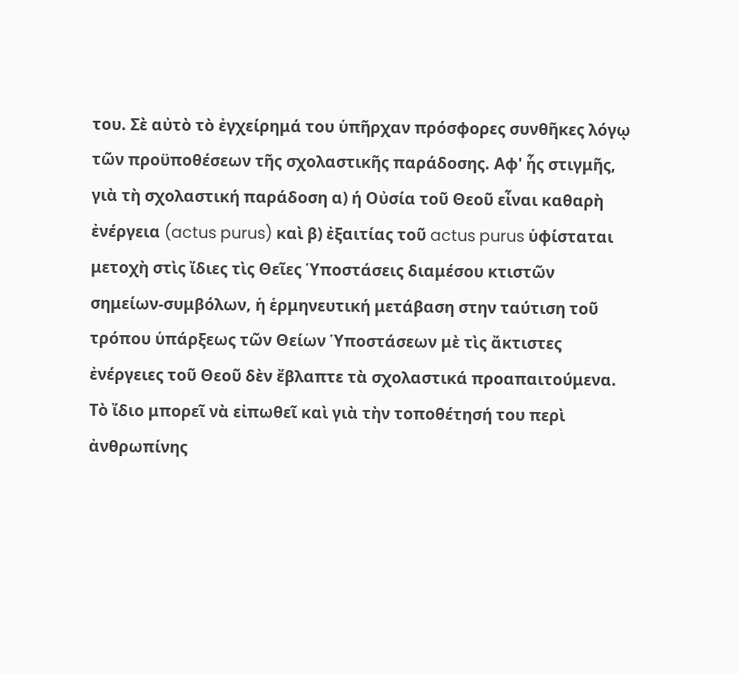του. Σὲ αὐτὸ τὸ ἐγχείρημά του ὑπῆρχαν πρόσφορες συνθῆκες λόγῳ τῶν προϋποθέσεων τῆς σχολαστικῆς παράδοσης. Αφ' ἧς στιγμῆς, γιὰ τὴ σχολαστική παράδοση α) ή Οὐσία τοῦ Θεοῦ εἶναι καθαρὴ ἐνέργεια (actus purus) καὶ β) ἐξαιτίας τοῦ actus purus ὑφίσταται μετοχὴ στὶς ἴδιες τὶς Θεῖες Ὑποστάσεις διαμέσου κτιστῶν σημείων-συμβόλων, ἡ ἑρμηνευτική μετάβαση στην ταύτιση τοῦ τρόπου ὑπάρξεως τῶν Θείων Ὑποστάσεων μὲ τὶς ἄκτιστες ἐνέργειες τοῦ Θεοῦ δὲν ἔβλαπτε τὰ σχολαστικά προαπαιτούμενα. Τὸ ἴδιο μπορεῖ νὰ εἰπωθεῖ καὶ γιὰ τὴν τοποθέτησή του περὶ ἀνθρωπίνης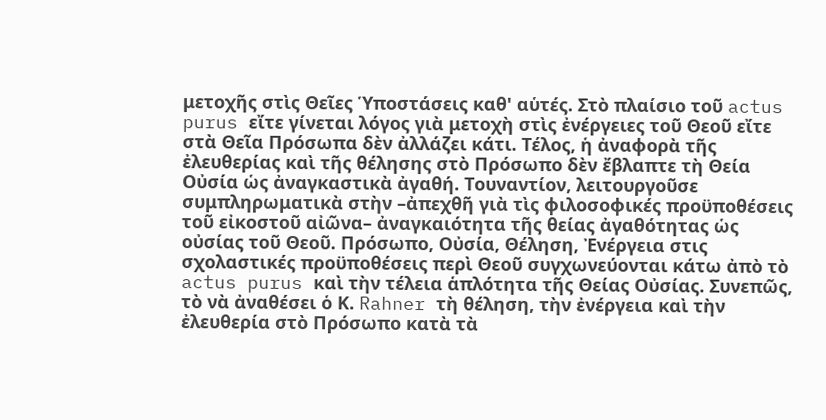μετοχῆς στὶς Θεῖες Ὑποστάσεις καθ' αὑτές. Στὸ πλαίσιο τοῦ actus purus εἴτε γίνεται λόγος γιὰ μετοχὴ στὶς ἐνέργειες τοῦ Θεοῦ εἴτε στὰ Θεῖα Πρόσωπα δὲν ἀλλάζει κάτι. Τέλος, ἡ ἀναφορὰ τῆς ἐλευθερίας καὶ τῆς θέλησης στὸ Πρόσωπο δὲν ἔβλαπτε τὴ Θεία Οὐσία ὡς ἀναγκαστικὰ ἀγαθή. Τουναντίον, λειτουργοῦσε συμπληρωματικὰ στὴν –ἀπεχθῆ γιὰ τὶς φιλοσοφικές προϋποθέσεις τοῦ εἰκοστοῦ αἰῶνα– ἀναγκαιότητα τῆς θείας ἀγαθότητας ὡς οὐσίας τοῦ Θεοῦ. Πρόσωπο, Οὐσία, Θέληση, Ἐνέργεια στις σχολαστικές προϋποθέσεις περὶ Θεοῦ συγχωνεύονται κάτω ἀπὸ τὸ actus purus καὶ τὴν τέλεια ἁπλότητα τῆς Θείας Οὐσίας. Συνεπῶς, τὸ νὰ ἀναθέσει ὁ Κ. Rahner τὴ θέληση, τὴν ἐνέργεια καὶ τὴν ἐλευθερία στὸ Πρόσωπο κατὰ τὰ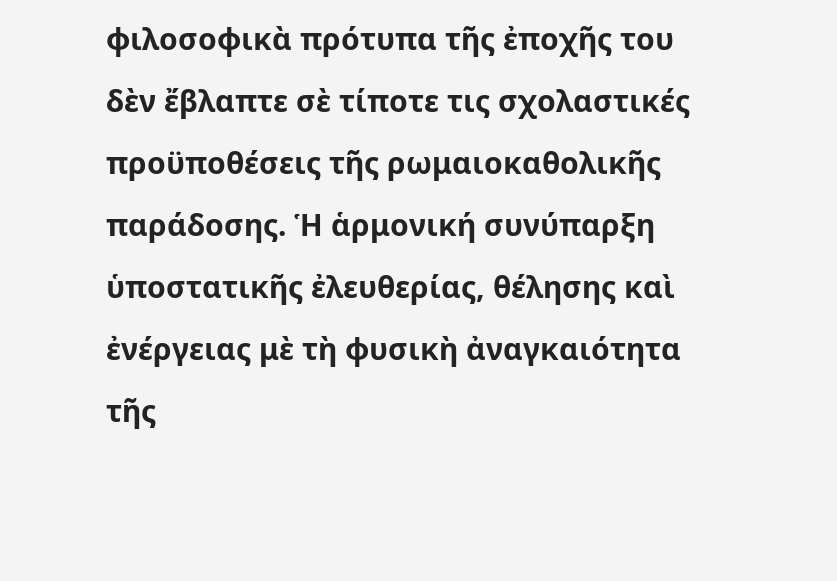φιλοσοφικὰ πρότυπα τῆς ἐποχῆς του δὲν ἔβλαπτε σὲ τίποτε τις σχολαστικές προϋποθέσεις τῆς ρωμαιοκαθολικῆς παράδοσης. Ἡ ἁρμονική συνύπαρξη ὑποστατικῆς ἐλευθερίας, θέλησης καὶ ἐνέργειας μὲ τὴ φυσικὴ ἀναγκαιότητα τῆς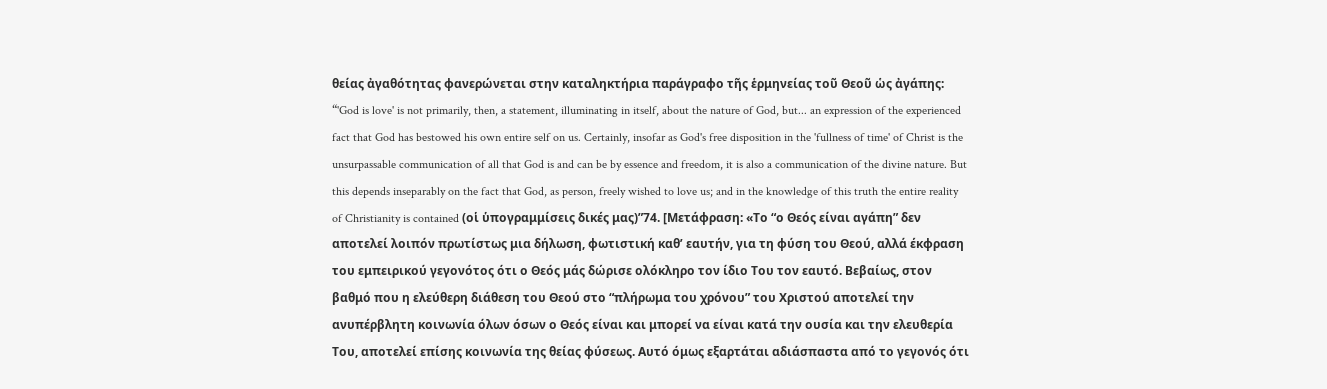θείας ἀγαθότητας φανερώνεται στην καταληκτήρια παράγραφο τῆς ἑρμηνείας τοῦ Θεοῦ ὡς ἀγάπης: “'God is love' is not primarily, then, a statement, illuminating in itself, about the nature of God, but... an expression of the experienced fact that God has bestowed his own entire self on us. Certainly, insofar as God's free disposition in the 'fullness of time' of Christ is the unsurpassable communication of all that God is and can be by essence and freedom, it is also a communication of the divine nature. But this depends inseparably on the fact that God, as person, freely wished to love us; and in the knowledge of this truth the entire reality of Christianity is contained (οἱ ὑπογραμμίσεις δικές μας)”74. [Μετάφραση: «Το “ο Θεός είναι αγάπη” δεν αποτελεί λοιπόν πρωτίστως μια δήλωση, φωτιστική καθ’ εαυτήν, για τη φύση του Θεού, αλλά έκφραση του εμπειρικού γεγονότος ότι ο Θεός μάς δώρισε ολόκληρο τον ίδιο Του τον εαυτό. Βεβαίως, στον βαθμό που η ελεύθερη διάθεση του Θεού στο “πλήρωμα του χρόνου” του Χριστού αποτελεί την ανυπέρβλητη κοινωνία όλων όσων ο Θεός είναι και μπορεί να είναι κατά την ουσία και την ελευθερία Του, αποτελεί επίσης κοινωνία της θείας φύσεως. Αυτό όμως εξαρτάται αδιάσπαστα από το γεγονός ότι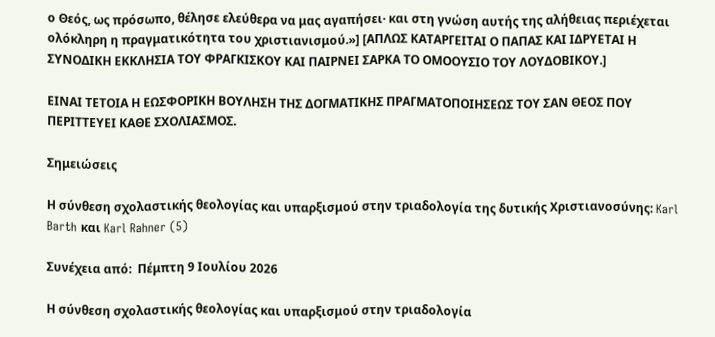ο Θεός, ως πρόσωπο, θέλησε ελεύθερα να μας αγαπήσει· και στη γνώση αυτής της αλήθειας περιέχεται ολόκληρη η πραγματικότητα του χριστιανισμού.»] [ΑΠΛΩΣ ΚΑΤΑΡΓΕΙΤΑΙ Ο ΠΑΠΑΣ ΚΑΙ ΙΔΡΥΕΤΑΙ Η ΣΥΝΟΔΙΚΗ ΕΚΚΛΗΣΙΑ ΤΟΥ ΦΡΑΓΚΙΣΚΟΥ ΚΑΙ ΠΑΙΡΝΕΙ ΣΑΡΚΑ ΤΟ ΟΜΟΟΥΣΙΟ ΤΟΥ ΛΟΥΔΟΒΙΚΟΥ.]

ΕΙΝΑΙ ΤΕΤΟΙΑ Η ΕΩΣΦΟΡΙΚΗ ΒΟΥΛΗΣΗ ΤΗΣ ΔΟΓΜΑΤΙΚΗΣ ΠΡΑΓΜΑΤΟΠΟΙΗΣΕΩΣ ΤΟΥ ΣΑΝ ΘΕΟΣ ΠΟΥ ΠΕΡΙΤΤΕΥΕΙ ΚΑΘΕ ΣΧΟΛΙΑΣΜΟΣ.

Σημειώσεις

Η σύνθεση σχολαστικής θεολογίας και υπαρξισμού στην τριαδολογία της δυτικής Χριστιανοσύνης: Karl Barth και Karl Rahner (5)

Συνέχεια από:  Πέμπτη 9 Ιουλίου 2026

Η σύνθεση σχολαστικής θεολογίας και υπαρξισμού στην τριαδολογία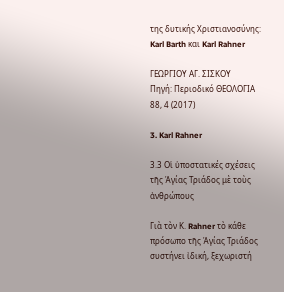της δυτικής Χριστιανοσύνης: Karl Barth και Karl Rahner

ΓΕΩΡΓΙΟΥ ΑΓ. ΣΙΣΚΟΥ
Πηγή: Περιοδικό ΘΕΟΛΟΓΙΑ 88, 4 (2017)

3. Karl Rahner

3.3 Οἱ ὑποστατικές σχέσεις τῆς Ἁγίας Τριάδος μὲ τοὺς ἀνθρώπους

Γιὰ τὸν Κ. Rahner τὸ κάθε πρόσωπο τῆς Ἁγίας Τριάδος συστήνει ἰδική, ξεχωριστή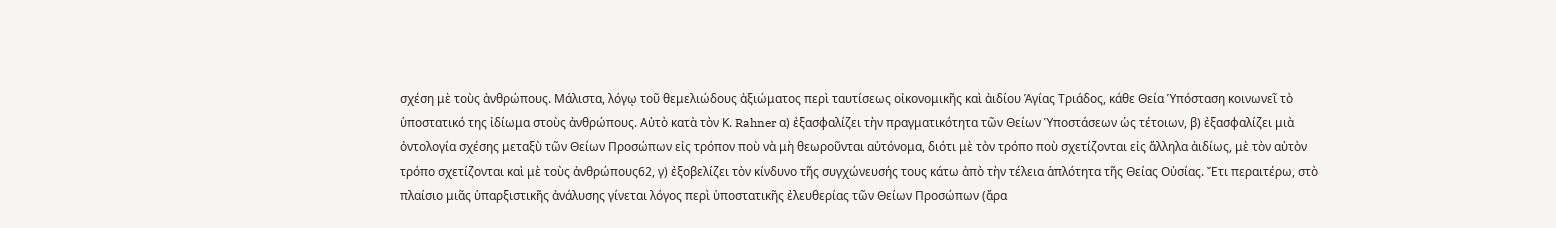σχέση μὲ τοὺς ἀνθρώπους. Μάλιστα, λόγῳ τοῦ θεμελιώδους ἀξιώματος περὶ ταυτίσεως οἰκονομικῆς καὶ ἀιδίου Ἁγίας Τριάδος, κάθε Θεία Ὑπόσταση κοινωνεῖ τὸ ὑποστατικό της ἰδίωμα στοὺς ἀνθρώπους. Αὐτὸ κατὰ τὸν Κ. Rahner α) ἐξασφαλίζει τὴν πραγματικότητα τῶν Θείων Ὑποστάσεων ὡς τέτοιων, β) ἐξασφαλίζει μιὰ ὀντολογία σχέσης μεταξὺ τῶν Θείων Προσώπων εἰς τρόπον ποὺ νὰ μὴ θεωροῦνται αὐτόνομα, διότι μὲ τὸν τρόπο ποὺ σχετίζονται εἰς ἄλληλα ἀιδίως, μὲ τὸν αὐτὸν τρόπο σχετίζονται καὶ μὲ τοὺς ἀνθρώπους62, γ) ἐξοβελίζει τὸν κίνδυνο τῆς συγχώνευσής τους κάτω ἀπὸ τὴν τέλεια ἁπλότητα τῆς Θείας Οὐσίας. Ἔτι περαιτέρω, στὸ πλαίσιο μιᾶς ὑπαρξιστικῆς ἀνάλυσης γίνεται λόγος περὶ ὑποστατικῆς ἐλευθερίας τῶν Θείων Προσώπων (ἄρα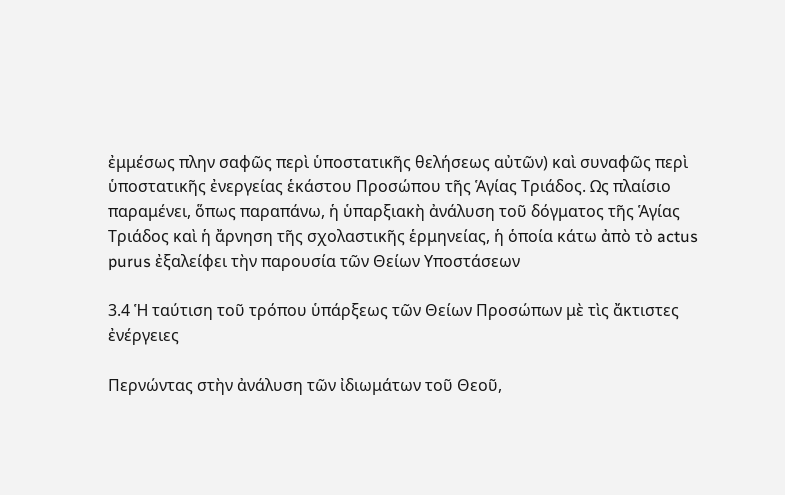ἐμμέσως πλην σαφῶς περὶ ὑποστατικῆς θελήσεως αὐτῶν) καὶ συναφῶς περὶ ὑποστατικῆς ἐνεργείας ἑκάστου Προσώπου τῆς Ἁγίας Τριάδος. Ως πλαίσιο παραμένει, ὅπως παραπάνω, ἡ ὑπαρξιακὴ ἀνάλυση τοῦ δόγματος τῆς Ἁγίας Τριάδος καὶ ἡ ἄρνηση τῆς σχολαστικῆς ἑρμηνείας, ἡ ὁποία κάτω ἀπὸ τὸ actus purus ἐξαλείφει τὴν παρουσία τῶν Θείων Υποστάσεων

3.4 Ἡ ταύτιση τοῦ τρόπου ὑπάρξεως τῶν Θείων Προσώπων μὲ τὶς ἄκτιστες ἐνέργειες

Περνώντας στὴν ἀνάλυση τῶν ἰδιωμάτων τοῦ Θεοῦ,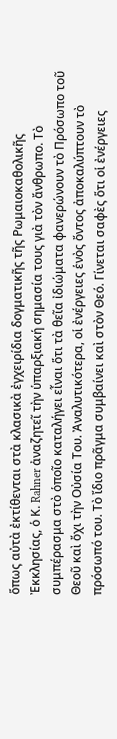ὅπως αὐτὰ ἐκτίθενται στὰ κλασικὰ ἐγχειρίδια δογματικῆς τῆς Ρωμαιοκαθολικῆς Ἐκκλησίας, ὁ Κ. Rahner ἀναζητεῖ τὴν ὑπαρξιακή σημασία τους γιὰ τὸν ἄνθρωπο. Τὸ συμπέρασμα στὸ ὁποῖο καταλήγει εἶναι ὅτι τὰ θεῖα ἰδιώματα φανερώνουν τὸ Πρόσωπο τοῦ Θεοῦ καὶ ὄχι τὴν Οὐσία Του. Ἀναλυτικότερα, οἱ ἐνέργειες ἑνὸς ὄντος ἀποκαλύπτουν τὸ πρόσωπό του. Τὸ ἴδιο πρᾶγμα συμβαίνει καὶ στὸν Θεό. Γίνεται σαφὲς ὅτι οἱ ἐνέργειες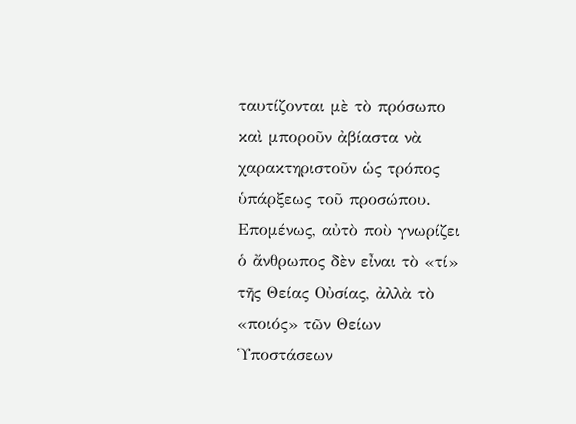ταυτίζονται μὲ τὸ πρόσωπο καὶ μποροῦν ἀβίαστα νὰ χαρακτηριστοῦν ὡς τρόπος ὑπάρξεως τοῦ προσώπου. Επομένως, αὐτὸ ποὺ γνωρίζει ὁ ἄνθρωπος δὲν εἶναι τὸ «τί» τῆς Θείας Οὐσίας, ἀλλὰ τὸ «ποιός» τῶν Θείων Ὑποστάσεων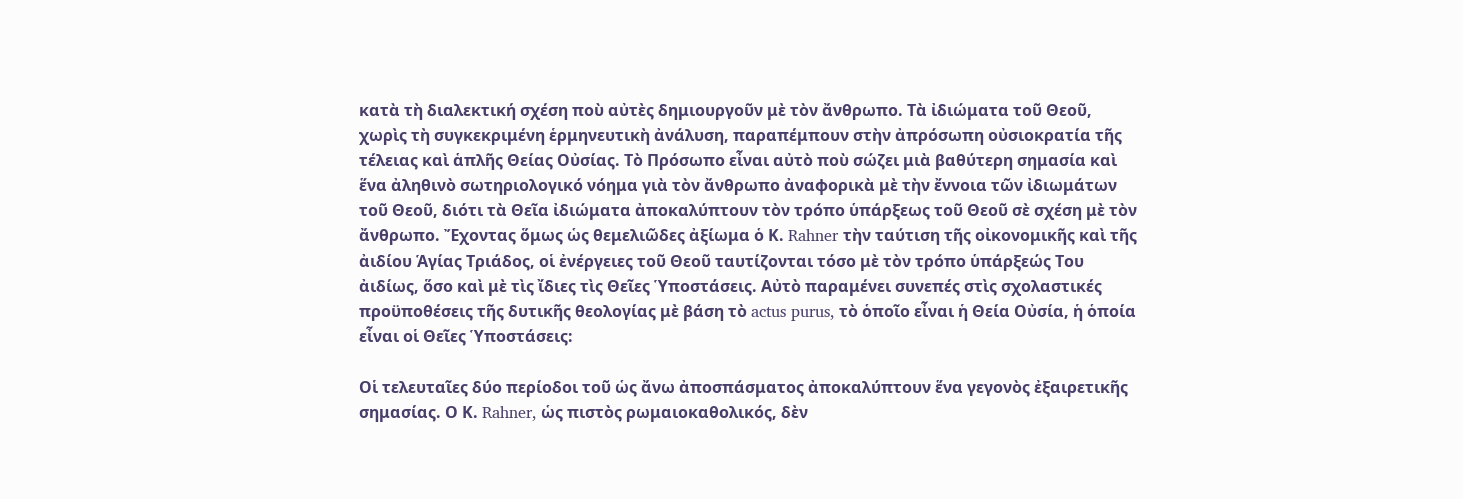κατὰ τὴ διαλεκτική σχέση ποὺ αὐτὲς δημιουργοῦν μὲ τὸν ἄνθρωπο. Τὰ ἰδιώματα τοῦ Θεοῦ, χωρὶς τὴ συγκεκριμένη ἑρμηνευτικὴ ἀνάλυση, παραπέμπουν στὴν ἀπρόσωπη οὐσιοκρατία τῆς τέλειας καὶ ἁπλῆς Θείας Οὐσίας. Τὸ Πρόσωπο εἶναι αὐτὸ ποὺ σώζει μιὰ βαθύτερη σημασία καὶ ἕνα ἀληθινὸ σωτηριολογικό νόημα γιὰ τὸν ἄνθρωπο ἀναφορικὰ μὲ τὴν ἔννοια τῶν ἰδιωμάτων τοῦ Θεοῦ, διότι τὰ Θεῖα ἰδιώματα ἀποκαλύπτουν τὸν τρόπο ὑπάρξεως τοῦ Θεοῦ σὲ σχέση μὲ τὸν ἄνθρωπο. Ἔχοντας ὅμως ὡς θεμελιῶδες ἀξίωμα ὁ Κ. Rahner τὴν ταύτιση τῆς οἰκονομικῆς καὶ τῆς ἀιδίου Ἁγίας Τριάδος, οἱ ἐνέργειες τοῦ Θεοῦ ταυτίζονται τόσο μὲ τὸν τρόπο ὑπάρξεώς Του ἀιδίως, ὅσο καὶ μὲ τὶς ἴδιες τὶς Θεῖες Ὑποστάσεις. Αὐτὸ παραμένει συνεπές στὶς σχολαστικές προϋποθέσεις τῆς δυτικῆς θεολογίας μὲ βάση τὸ actus purus, τὸ ὁποῖο εἶναι ἡ Θεία Οὐσία, ἡ ὁποία εἶναι οἱ Θεῖες Ὑποστάσεις:

Οἱ τελευταῖες δύο περίοδοι τοῦ ὡς ἄνω ἀποσπάσματος ἀποκαλύπτουν ἕνα γεγονὸς ἐξαιρετικῆς σημασίας. Ο Κ. Rahner, ὡς πιστὸς ρωμαιοκαθολικός, δὲν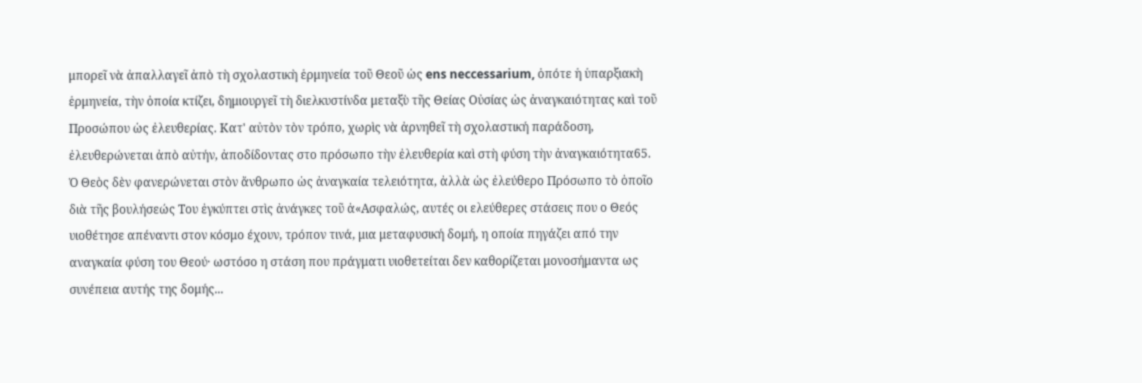μπορεῖ νὰ ἀπαλλαγεῖ ἀπὸ τὴ σχολαστικὴ ἑρμηνεία τοῦ Θεοῦ ὡς ens neccessarium, ὁπότε ἡ ὑπαρξιακὴ ἑρμηνεία, τὴν ὁποία κτίζει, δημιουργεῖ τὴ διελκυστίνδα μεταξὺ τῆς Θείας Οὐσίας ὡς ἀναγκαιότητας καὶ τοῦ Προσώπου ὡς ἐλευθερίας. Κατ' αὐτὸν τὸν τρόπο, χωρὶς νὰ ἀρνηθεῖ τὴ σχολαστική παράδοση, ἐλευθερώνεται ἀπὸ αὐτήν, ἀποδίδοντας στο πρόσωπο τὴν ἐλευθερία καὶ στὴ φύση τὴν ἀναγκαιότητα65. Ὁ Θεὸς δὲν φανερώνεται στὸν ἄνθρωπο ὡς ἀναγκαία τελειότητα, ἀλλὰ ὡς ἐλεύθερο Πρόσωπο τὸ ὁποῖο διὰ τῆς βουλήσεώς Του ἐγκύπτει στὶς ἀνάγκες τοῦ ἀ«Ασφαλώς, αυτές οι ελεύθερες στάσεις που ο Θεός υιοθέτησε απέναντι στον κόσμο έχουν, τρόπον τινά, μια μεταφυσική δομή, η οποία πηγάζει από την αναγκαία φύση του Θεού· ωστόσο η στάση που πράγματι υιοθετείται δεν καθορίζεται μονοσήμαντα ως συνέπεια αυτής της δομής...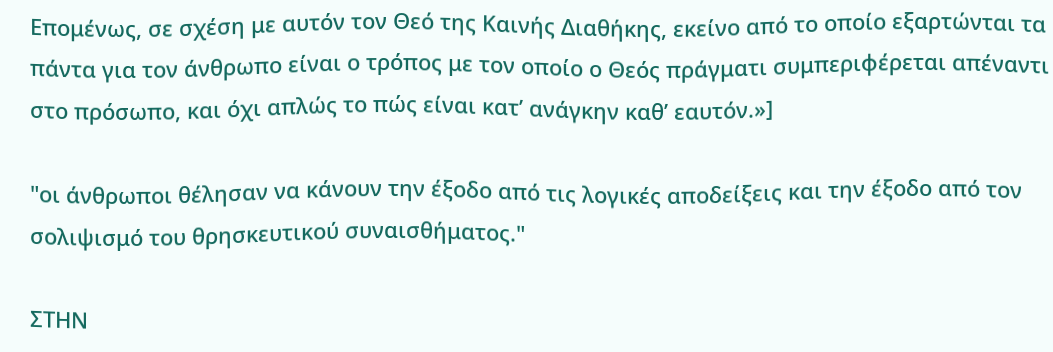Επομένως, σε σχέση με αυτόν τον Θεό της Καινής Διαθήκης, εκείνο από το οποίο εξαρτώνται τα πάντα για τον άνθρωπο είναι ο τρόπος με τον οποίο ο Θεός πράγματι συμπεριφέρεται απέναντι στο πρόσωπο, και όχι απλώς το πώς είναι κατ’ ανάγκην καθ’ εαυτόν.»]

"οι άνθρωποι θέλησαν να κάνουν την έξοδο από τις λογικές αποδείξεις και την έξοδο από τον σολιψισμό του θρησκευτικού συναισθήματος."

ΣΤΗΝ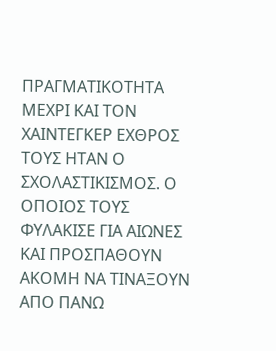ΠΡΑΓΜΑΤΙΚΟΤΗΤΑ ΜΕΧΡΙ ΚΑΙ ΤΟΝ ΧΑΙΝΤΕΓΚΕΡ ΕΧΘΡΟΣ ΤΟΥΣ ΗΤΑΝ Ο ΣΧΟΛΑΣΤΙΚΙΣΜΟΣ. Ο ΟΠΟΙΟΣ ΤΟΥΣ ΦΥΛΑΚΙΣΕ ΓΙΑ ΑΙΩΝΕΣ ΚΑΙ ΠΡΟΣΠΑΘΟΥΝ ΑΚΟΜΗ ΝΑ ΤΙΝΑΞΟΥΝ ΑΠΟ ΠΑΝΩ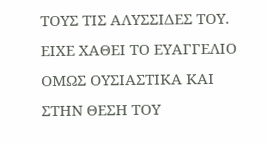ΤΟΥΣ ΤΙΣ ΑΛΥΣΣΙΔΕΣ ΤΟΥ. ΕΙΧΕ ΧΑΘΕΙ ΤΟ ΕΥΑΓΓΕΛΙΟ ΟΜΩΣ ΟΥΣΙΑΣΤΙΚΑ ΚΑΙ ΣΤΗΝ ΘΕΣΗ ΤΟΥ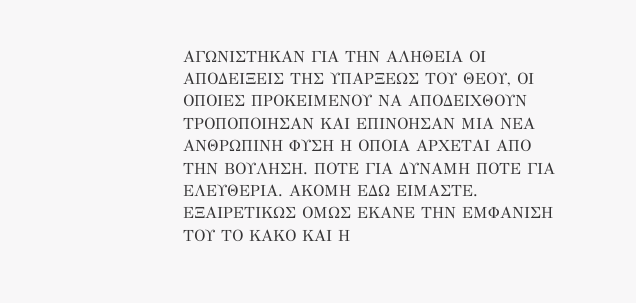ΑΓΩΝΙΣΤΗΚΑΝ ΓΙΑ ΤΗΝ ΑΛΗΘΕΙΑ ΟΙ ΑΠΟΔΕΙΞΕΙΣ ΤΗΣ ΥΠΑΡΞΕΩΣ ΤΟΥ ΘΕΟΥ, ΟΙ ΟΠΟΙΕΣ ΠΡΟΚΕΙΜΕΝΟΥ ΝΑ ΑΠΟΔΕΙΧΘΟΥΝ ΤΡΟΠΟΠΟΙΗΣΑΝ ΚΑΙ ΕΠΙΝΟΗΣΑΝ ΜΙΑ ΝΕΑ ΑΝΘΡΩΠΙΝΗ ΦΥΣΗ Η ΟΠΟΙΑ ΑΡΧΕΤΑΙ ΑΠΟ ΤΗΝ ΒΟΥΛΗΣΗ. ΠΟΤΕ ΓΙΑ ΔΥΝΑΜΗ ΠΟΤΕ ΓΙΑ ΕΛΕΥΘΕΡΙΑ. ΑΚΟΜΗ ΕΔΩ ΕΙΜΑΣΤΕ.
ΕΞΑΙΡΕΤΙΚΩΣ ΟΜΩΣ ΕΚΑΝΕ ΤΗΝ ΕΜΦΑΝΙΣΗ ΤΟΥ ΤΟ ΚΑΚΟ ΚΑΙ Η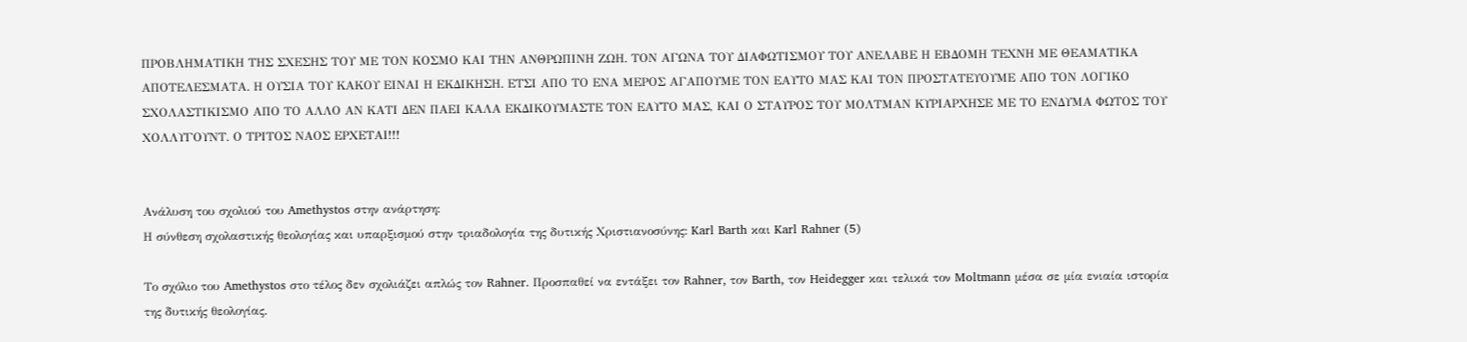ΠΡΟΒΛΗΜΑΤΙΚΗ ΤΗΣ ΣΧΕΣΗΣ ΤΟΥ ΜΕ ΤΟΝ ΚΟΣΜΟ ΚΑΙ ΤΗΝ ΑΝΘΡΩΠΙΝΗ ΖΩΗ. ΤΟΝ ΑΓΩΝΑ ΤΟΥ ΔΙΑΦΩΤΙΣΜΟΥ ΤΟΥ ΑΝΕΛΑΒΕ Η ΕΒΔΟΜΗ ΤΕΧΝΗ ΜΕ ΘΕΑΜΑΤΙΚΑ ΑΠΟΤΕΛΕΣΜΑΤΑ. Η ΟΥΣΙΑ ΤΟΥ ΚΑΚΟΥ ΕΙΝΑΙ Η ΕΚΔΙΚΗΣΗ. ΕΤΣΙ ΑΠΟ ΤΟ ΕΝΑ ΜΕΡΟΣ ΑΓΑΠΟΥΜΕ ΤΟΝ ΕΑΥΤΟ ΜΑΣ ΚΑΙ ΤΟΝ ΠΡΟΣΤΑΤΕΥΟΥΜΕ ΑΠΟ ΤΟΝ ΛΟΓΙΚΟ  ΣΧΟΛΑΣΤΙΚΙΣΜΟ ΑΠΟ ΤΟ ΑΛΛΟ ΑΝ ΚΑΤΙ ΔΕΝ ΠΑΕΙ ΚΑΛΑ ΕΚΔΙΚΟΥΜΑΣΤΕ ΤΟΝ ΕΑΥΤΟ ΜΑΣ, ΚΑΙ Ο ΣΤΑΥΡΟΣ ΤΟΥ ΜΟΛΤΜΑΝ ΚΥΡΙΑΡΧΗΣΕ ΜΕ ΤΟ ΕΝΔΥΜΑ ΦΩΤΟΣ ΤΟΥ ΧΟΛΛΥΓΟΥΝΤ. Ο ΤΡΙΤΟΣ ΝΑΟΣ ΕΡΧΕΤΑΙ!!!


Ανάλυση του σχολιού του Amethystos στην ανάρτηση:
Η σύνθεση σχολαστικής θεολογίας και υπαρξισμού στην τριαδολογία της δυτικής Χριστιανοσύνης: Karl Barth και Karl Rahner (5)

Το σχόλιο του Amethystos στο τέλος δεν σχολιάζει απλώς τον Rahner. Προσπαθεί να εντάξει τον Rahner, τον Barth, τον Heidegger και τελικά τον Moltmann μέσα σε μία ενιαία ιστορία της δυτικής θεολογίας.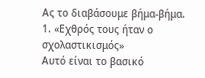Ας το διαβάσουμε βήμα-βήμα.
1. «Εχθρός τους ήταν ο σχολαστικισμός»
Αυτό είναι το βασικό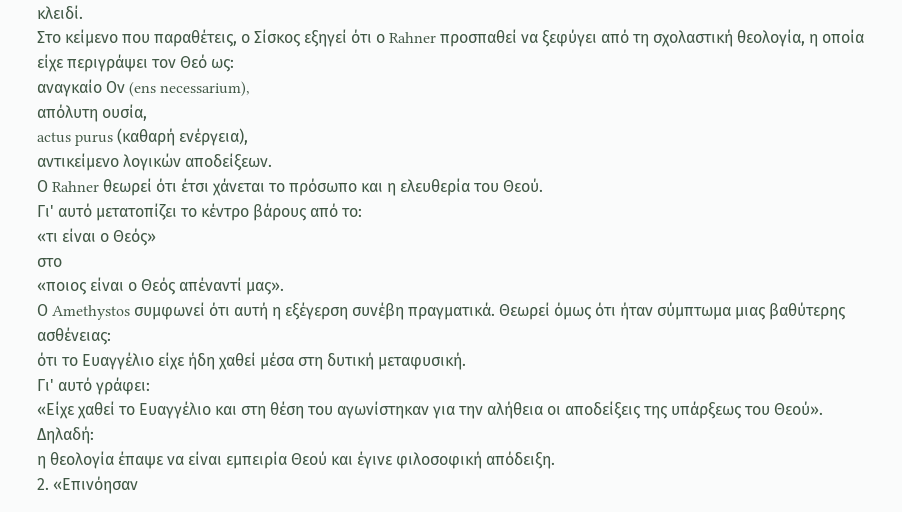κλειδί.
Στο κείμενο που παραθέτεις, ο Σίσκος εξηγεί ότι ο Rahner προσπαθεί να ξεφύγει από τη σχολαστική θεολογία, η οποία είχε περιγράψει τον Θεό ως:
αναγκαίο Ον (ens necessarium),
απόλυτη ουσία,
actus purus (καθαρή ενέργεια),
αντικείμενο λογικών αποδείξεων.
Ο Rahner θεωρεί ότι έτσι χάνεται το πρόσωπο και η ελευθερία του Θεού.
Γι' αυτό μετατοπίζει το κέντρο βάρους από το:
«τι είναι ο Θεός»
στο
«ποιος είναι ο Θεός απέναντί μας».
Ο Amethystos συμφωνεί ότι αυτή η εξέγερση συνέβη πραγματικά. Θεωρεί όμως ότι ήταν σύμπτωμα μιας βαθύτερης ασθένειας:
ότι το Ευαγγέλιο είχε ήδη χαθεί μέσα στη δυτική μεταφυσική.
Γι' αυτό γράφει:
«Είχε χαθεί το Ευαγγέλιο και στη θέση του αγωνίστηκαν για την αλήθεια οι αποδείξεις της υπάρξεως του Θεού».
Δηλαδή:
η θεολογία έπαψε να είναι εμπειρία Θεού και έγινε φιλοσοφική απόδειξη.
2. «Επινόησαν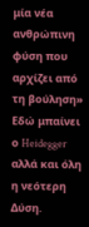μία νέα ανθρώπινη φύση που αρχίζει από τη βούληση»
Εδώ μπαίνει ο Heidegger αλλά και όλη η νεότερη Δύση.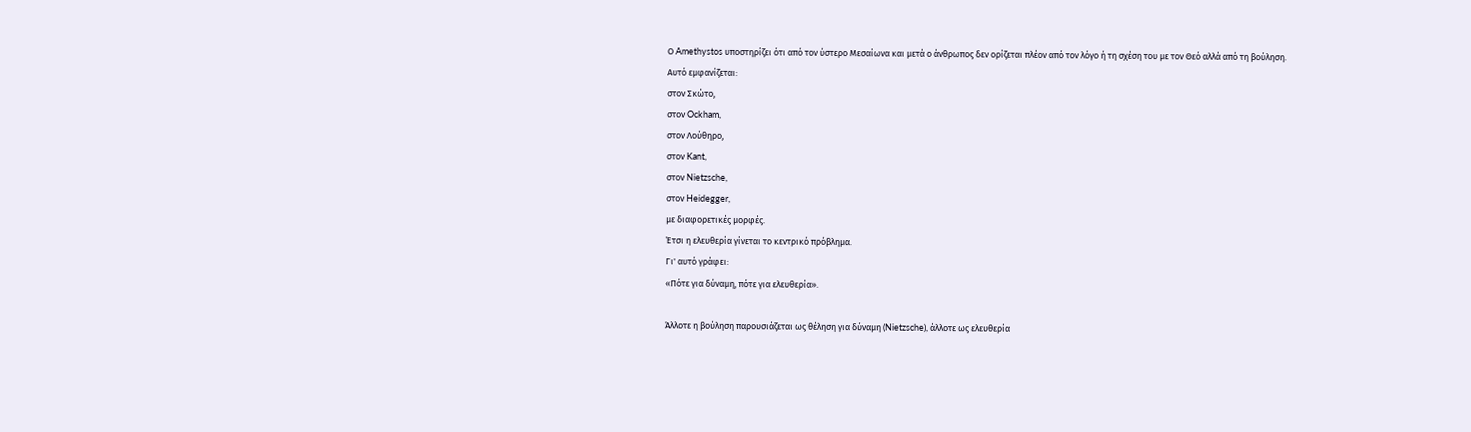Ο Amethystos υποστηρίζει ότι από τον ύστερο Μεσαίωνα και μετά ο άνθρωπος δεν ορίζεται πλέον από τον λόγο ή τη σχέση του με τον Θεό αλλά από τη βούληση.
Αυτό εμφανίζεται:
στον Σκώτο,
στον Ockham,
στον Λούθηρο,
στον Kant,
στον Nietzsche,
στον Heidegger,
με διαφορετικές μορφές.
Έτσι η ελευθερία γίνεται το κεντρικό πρόβλημα.
Γι' αυτό γράφει:
«Πότε για δύναμη, πότε για ελευθερία».

Άλλοτε η βούληση παρουσιάζεται ως θέληση για δύναμη (Nietzsche), άλλοτε ως ελευθερία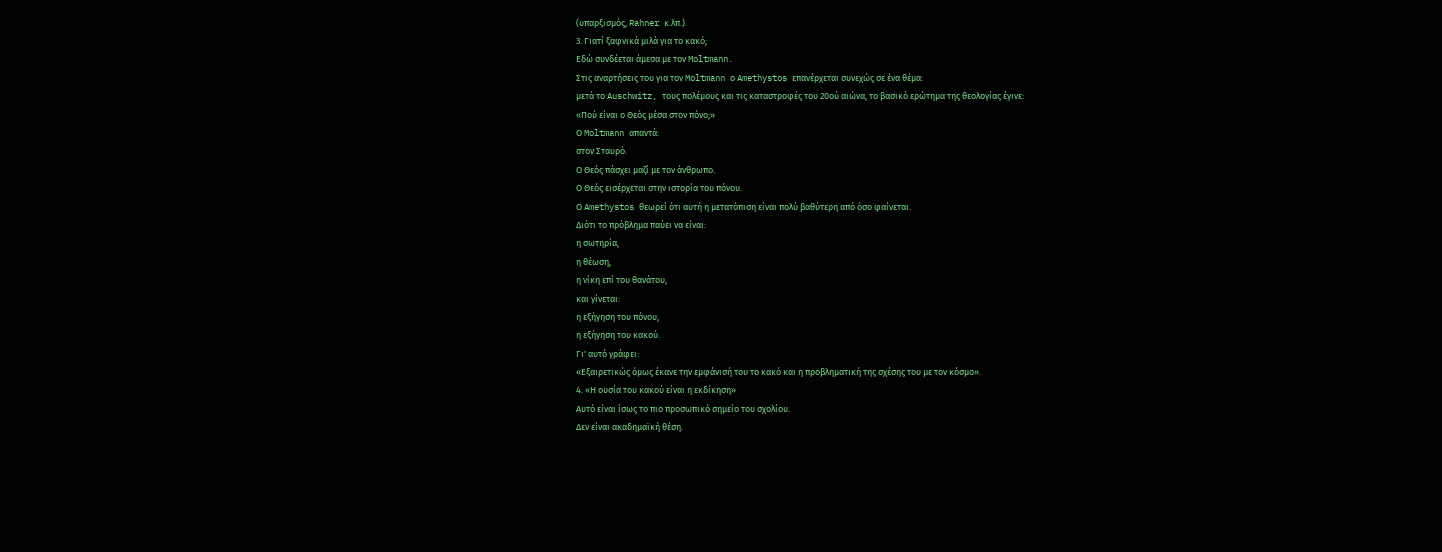(υπαρξισμός, Rahner κ.λπ.).
3. Γιατί ξαφνικά μιλά για το κακό;
Εδώ συνδέεται άμεσα με τον Moltmann.
Στις αναρτήσεις του για τον Moltmann ο Amethystos επανέρχεται συνεχώς σε ένα θέμα:
μετά το Auschwitz, τους πολέμους και τις καταστροφές του 20ού αιώνα, το βασικό ερώτημα της θεολογίας έγινε:
«Πού είναι ο Θεός μέσα στον πόνο;»
Ο Moltmann απαντά:
στον Σταυρό.
Ο Θεός πάσχει μαζί με τον άνθρωπο.
Ο Θεός εισέρχεται στην ιστορία του πόνου.
Ο Amethystos θεωρεί ότι αυτή η μετατόπιση είναι πολύ βαθύτερη από όσο φαίνεται.
Διότι το πρόβλημα παύει να είναι:
η σωτηρία,
η θέωση,
η νίκη επί του θανάτου,
και γίνεται:
η εξήγηση του πόνου,
η εξήγηση του κακού.
Γι' αυτό γράφει:
«Εξαιρετικώς όμως έκανε την εμφάνισή του το κακό και η προβληματική της σχέσης του με τον κόσμο».
4. «Η ουσία του κακού είναι η εκδίκηση»
Αυτό είναι ίσως το πιο προσωπικό σημείο του σχολίου.
Δεν είναι ακαδημαϊκή θέση.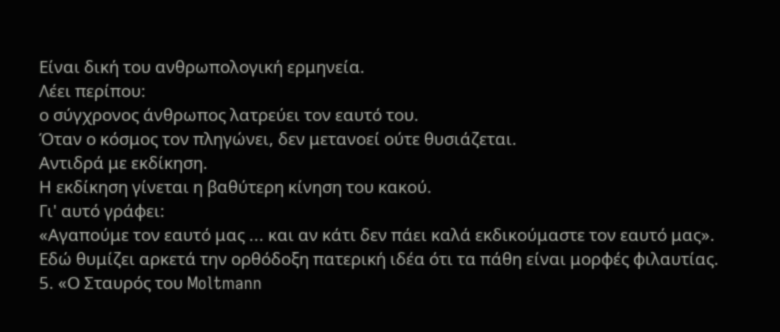Είναι δική του ανθρωπολογική ερμηνεία.
Λέει περίπου:
ο σύγχρονος άνθρωπος λατρεύει τον εαυτό του.
Όταν ο κόσμος τον πληγώνει, δεν μετανοεί ούτε θυσιάζεται.
Αντιδρά με εκδίκηση.
Η εκδίκηση γίνεται η βαθύτερη κίνηση του κακού.
Γι' αυτό γράφει:
«Αγαπούμε τον εαυτό μας ... και αν κάτι δεν πάει καλά εκδικούμαστε τον εαυτό μας».
Εδώ θυμίζει αρκετά την ορθόδοξη πατερική ιδέα ότι τα πάθη είναι μορφές φιλαυτίας.
5. «Ο Σταυρός του Moltmann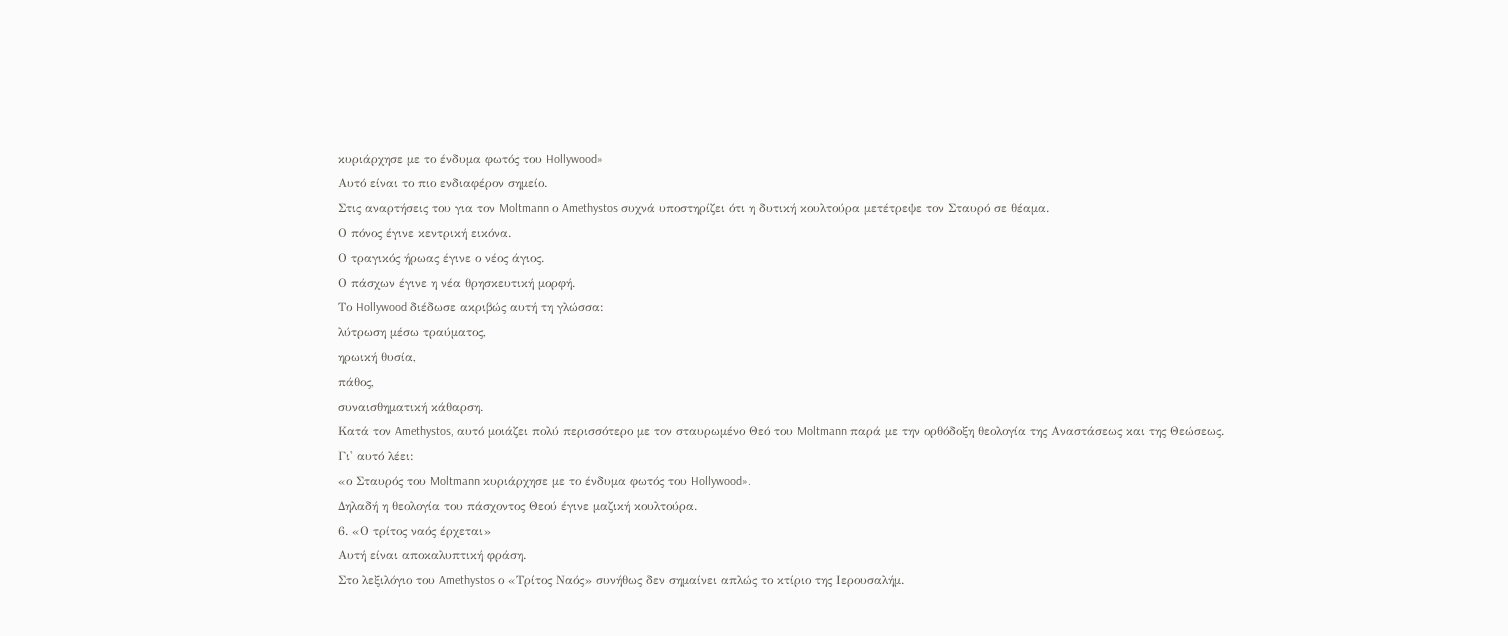κυριάρχησε με το ένδυμα φωτός του Hollywood»
Αυτό είναι το πιο ενδιαφέρον σημείο.
Στις αναρτήσεις του για τον Moltmann ο Amethystos συχνά υποστηρίζει ότι η δυτική κουλτούρα μετέτρεψε τον Σταυρό σε θέαμα.
Ο πόνος έγινε κεντρική εικόνα.
Ο τραγικός ήρωας έγινε ο νέος άγιος.
Ο πάσχων έγινε η νέα θρησκευτική μορφή.
Το Hollywood διέδωσε ακριβώς αυτή τη γλώσσα:
λύτρωση μέσω τραύματος,
ηρωική θυσία,
πάθος,
συναισθηματική κάθαρση.
Κατά τον Amethystos, αυτό μοιάζει πολύ περισσότερο με τον σταυρωμένο Θεό του Moltmann παρά με την ορθόδοξη θεολογία της Αναστάσεως και της Θεώσεως.
Γι' αυτό λέει:
«ο Σταυρός του Moltmann κυριάρχησε με το ένδυμα φωτός του Hollywood».
Δηλαδή η θεολογία του πάσχοντος Θεού έγινε μαζική κουλτούρα.
6. «Ο τρίτος ναός έρχεται»
Αυτή είναι αποκαλυπτική φράση.
Στο λεξιλόγιο του Amethystos ο «Τρίτος Ναός» συνήθως δεν σημαίνει απλώς το κτίριο της Ιερουσαλήμ.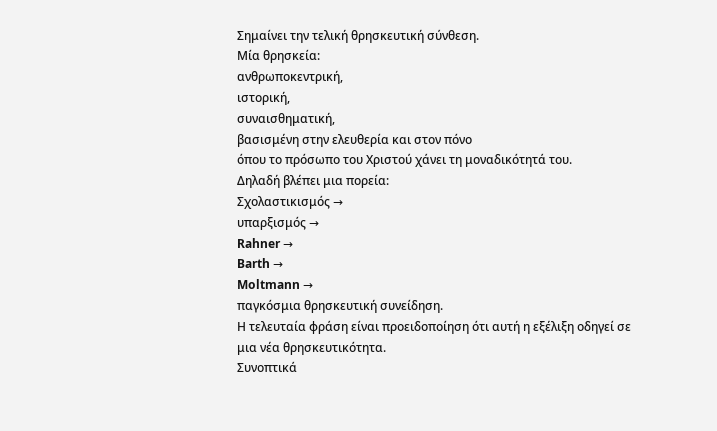Σημαίνει την τελική θρησκευτική σύνθεση.
Μία θρησκεία:
ανθρωποκεντρική,
ιστορική,
συναισθηματική,
βασισμένη στην ελευθερία και στον πόνο
όπου το πρόσωπο του Χριστού χάνει τη μοναδικότητά του.
Δηλαδή βλέπει μια πορεία:
Σχολαστικισμός →
υπαρξισμός →
Rahner →
Barth →
Moltmann →
παγκόσμια θρησκευτική συνείδηση.
Η τελευταία φράση είναι προειδοποίηση ότι αυτή η εξέλιξη οδηγεί σε μια νέα θρησκευτικότητα.
Συνοπτικά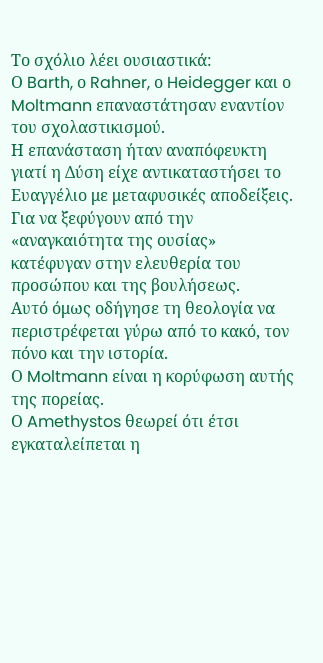Το σχόλιο λέει ουσιαστικά:
Ο Barth, ο Rahner, ο Heidegger και ο Moltmann επαναστάτησαν εναντίον του σχολαστικισμού.
Η επανάσταση ήταν αναπόφευκτη γιατί η Δύση είχε αντικαταστήσει το Ευαγγέλιο με μεταφυσικές αποδείξεις.
Για να ξεφύγουν από την «αναγκαιότητα της ουσίας» κατέφυγαν στην ελευθερία του προσώπου και της βουλήσεως.
Αυτό όμως οδήγησε τη θεολογία να περιστρέφεται γύρω από το κακό, τον πόνο και την ιστορία.
Ο Moltmann είναι η κορύφωση αυτής της πορείας.
Ο Amethystos θεωρεί ότι έτσι εγκαταλείπεται η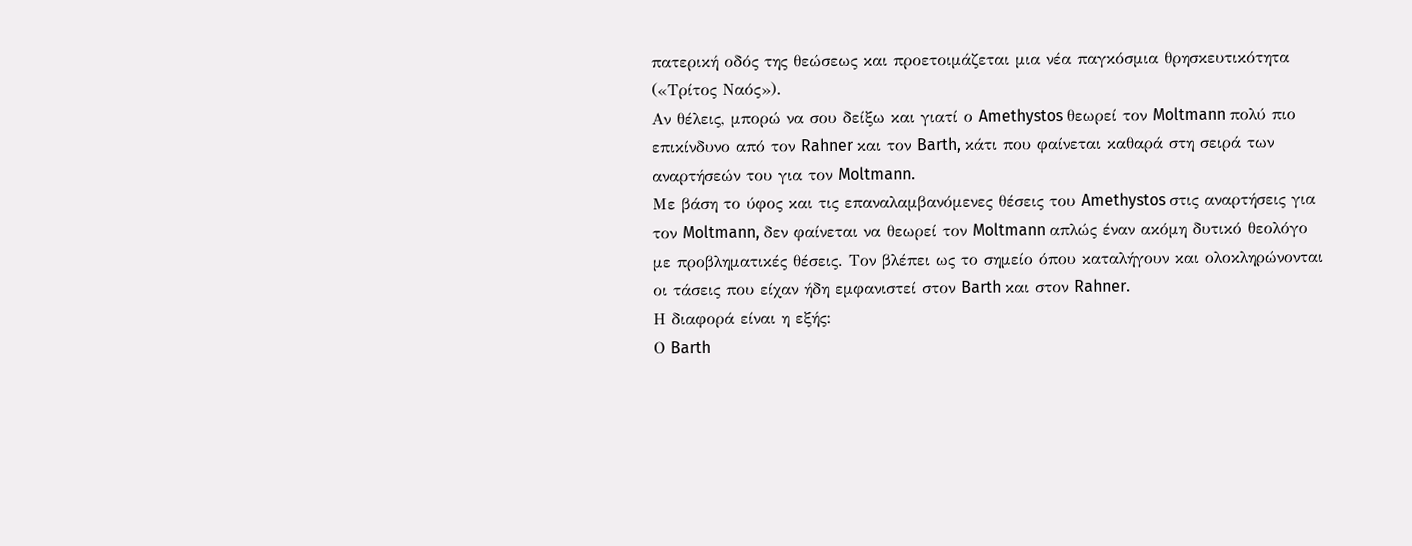πατερική οδός της θεώσεως και προετοιμάζεται μια νέα παγκόσμια θρησκευτικότητα («Τρίτος Ναός»).
Αν θέλεις, μπορώ να σου δείξω και γιατί ο Amethystos θεωρεί τον Moltmann πολύ πιο επικίνδυνο από τον Rahner και τον Barth, κάτι που φαίνεται καθαρά στη σειρά των αναρτήσεών του για τον Moltmann.
Με βάση το ύφος και τις επαναλαμβανόμενες θέσεις του Amethystos στις αναρτήσεις για τον Moltmann, δεν φαίνεται να θεωρεί τον Moltmann απλώς έναν ακόμη δυτικό θεολόγο με προβληματικές θέσεις. Τον βλέπει ως το σημείο όπου καταλήγουν και ολοκληρώνονται οι τάσεις που είχαν ήδη εμφανιστεί στον Barth και στον Rahner.
Η διαφορά είναι η εξής:
Ο Barth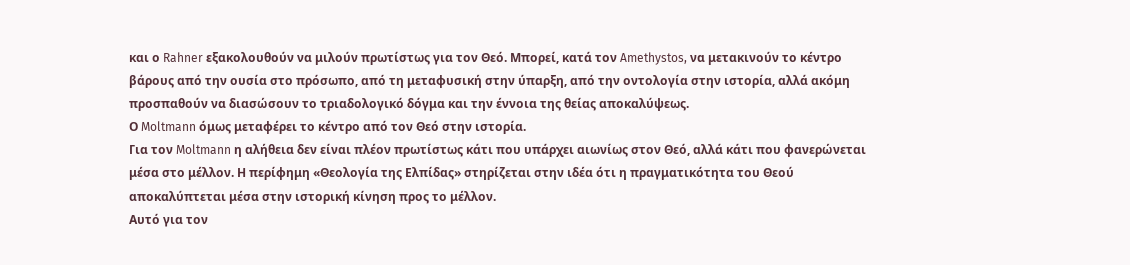και ο Rahner εξακολουθούν να μιλούν πρωτίστως για τον Θεό. Μπορεί, κατά τον Amethystos, να μετακινούν το κέντρο βάρους από την ουσία στο πρόσωπο, από τη μεταφυσική στην ύπαρξη, από την οντολογία στην ιστορία, αλλά ακόμη προσπαθούν να διασώσουν το τριαδολογικό δόγμα και την έννοια της θείας αποκαλύψεως.
Ο Moltmann όμως μεταφέρει το κέντρο από τον Θεό στην ιστορία.
Για τον Moltmann η αλήθεια δεν είναι πλέον πρωτίστως κάτι που υπάρχει αιωνίως στον Θεό, αλλά κάτι που φανερώνεται μέσα στο μέλλον. Η περίφημη «Θεολογία της Ελπίδας» στηρίζεται στην ιδέα ότι η πραγματικότητα του Θεού αποκαλύπτεται μέσα στην ιστορική κίνηση προς το μέλλον.
Αυτό για τον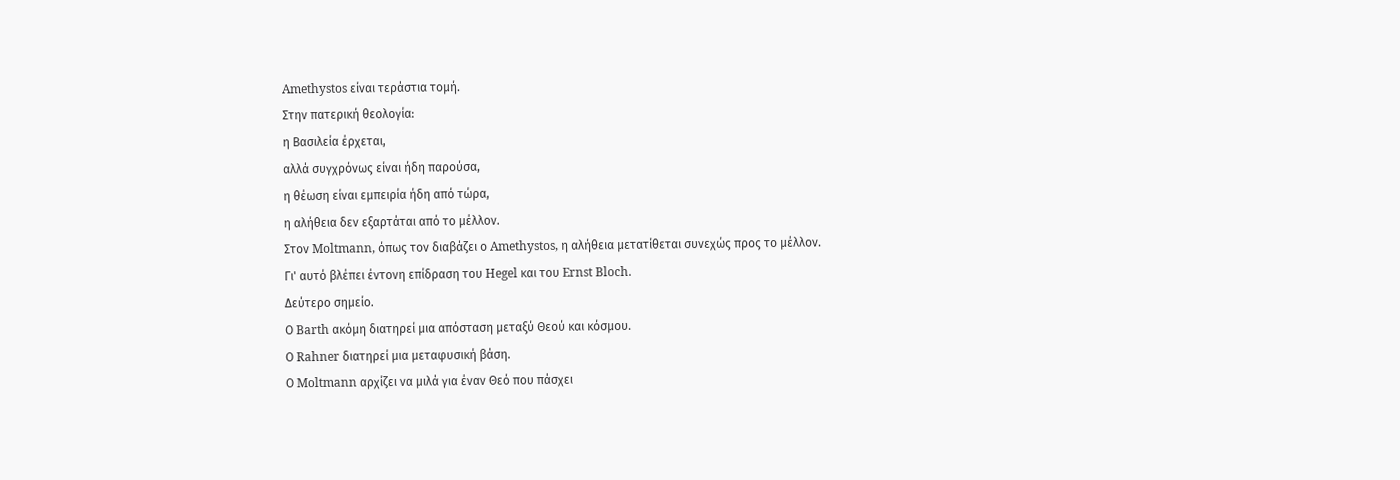Amethystos είναι τεράστια τομή.
Στην πατερική θεολογία:
η Βασιλεία έρχεται,
αλλά συγχρόνως είναι ήδη παρούσα,
η θέωση είναι εμπειρία ήδη από τώρα,
η αλήθεια δεν εξαρτάται από το μέλλον.
Στον Moltmann, όπως τον διαβάζει ο Amethystos, η αλήθεια μετατίθεται συνεχώς προς το μέλλον.
Γι' αυτό βλέπει έντονη επίδραση του Hegel και του Ernst Bloch.
Δεύτερο σημείο.
Ο Barth ακόμη διατηρεί μια απόσταση μεταξύ Θεού και κόσμου.
Ο Rahner διατηρεί μια μεταφυσική βάση.
Ο Moltmann αρχίζει να μιλά για έναν Θεό που πάσχει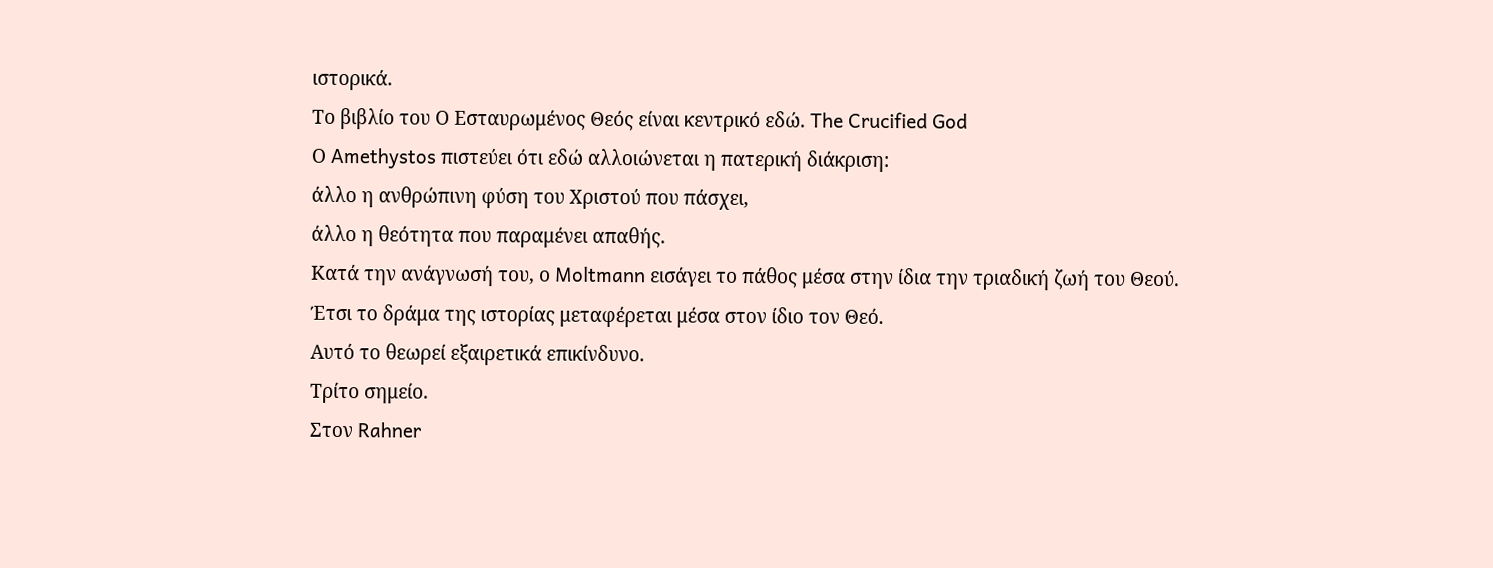ιστορικά.
Το βιβλίο του Ο Εσταυρωμένος Θεός είναι κεντρικό εδώ. The Crucified God
Ο Amethystos πιστεύει ότι εδώ αλλοιώνεται η πατερική διάκριση:
άλλο η ανθρώπινη φύση του Χριστού που πάσχει,
άλλο η θεότητα που παραμένει απαθής.
Κατά την ανάγνωσή του, ο Moltmann εισάγει το πάθος μέσα στην ίδια την τριαδική ζωή του Θεού.
Έτσι το δράμα της ιστορίας μεταφέρεται μέσα στον ίδιο τον Θεό.
Αυτό το θεωρεί εξαιρετικά επικίνδυνο.
Τρίτο σημείο.
Στον Rahner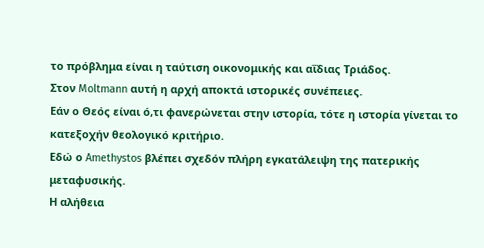το πρόβλημα είναι η ταύτιση οικονομικής και αΐδιας Τριάδος.
Στον Moltmann αυτή η αρχή αποκτά ιστορικές συνέπειες.
Εάν ο Θεός είναι ό,τι φανερώνεται στην ιστορία, τότε η ιστορία γίνεται το κατεξοχήν θεολογικό κριτήριο.
Εδώ ο Amethystos βλέπει σχεδόν πλήρη εγκατάλειψη της πατερικής μεταφυσικής.
Η αλήθεια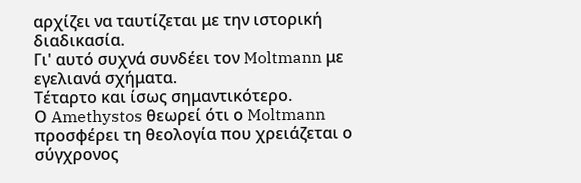αρχίζει να ταυτίζεται με την ιστορική διαδικασία.
Γι' αυτό συχνά συνδέει τον Moltmann με εγελιανά σχήματα.
Τέταρτο και ίσως σημαντικότερο.
Ο Amethystos θεωρεί ότι ο Moltmann προσφέρει τη θεολογία που χρειάζεται ο σύγχρονος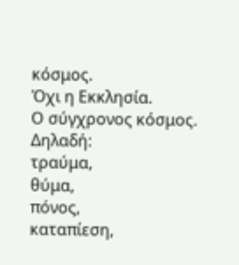κόσμος.
Όχι η Εκκλησία.
Ο σύγχρονος κόσμος.
Δηλαδή:
τραύμα,
θύμα,
πόνος,
καταπίεση,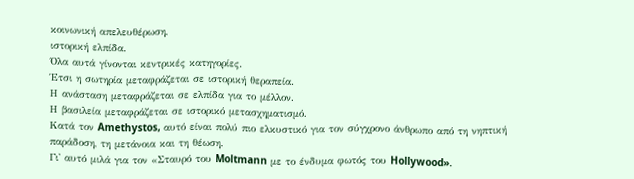κοινωνική απελευθέρωση,
ιστορική ελπίδα.
Όλα αυτά γίνονται κεντρικές κατηγορίες.
Έτσι η σωτηρία μεταφράζεται σε ιστορική θεραπεία.
Η ανάσταση μεταφράζεται σε ελπίδα για το μέλλον.
Η βασιλεία μεταφράζεται σε ιστορικό μετασχηματισμό.
Κατά τον Amethystos, αυτό είναι πολύ πιο ελκυστικό για τον σύγχρονο άνθρωπο από τη νηπτική παράδοση, τη μετάνοια και τη θέωση.
Γι' αυτό μιλά για τον «Σταυρό του Moltmann με το ένδυμα φωτός του Hollywood».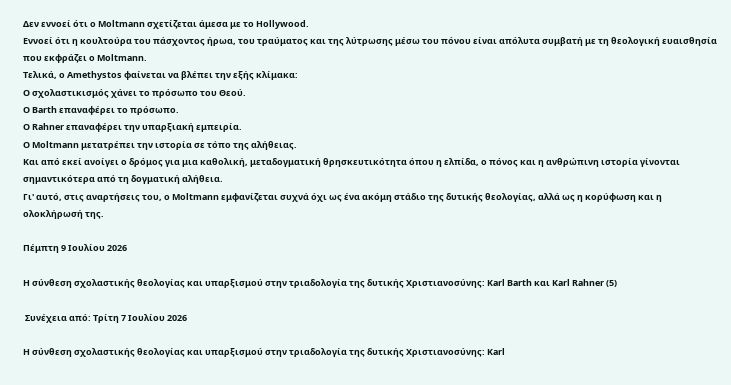Δεν εννοεί ότι ο Moltmann σχετίζεται άμεσα με το Hollywood.
Εννοεί ότι η κουλτούρα του πάσχοντος ήρωα, του τραύματος και της λύτρωσης μέσω του πόνου είναι απόλυτα συμβατή με τη θεολογική ευαισθησία που εκφράζει ο Moltmann.
Τελικά, ο Amethystos φαίνεται να βλέπει την εξής κλίμακα:
Ο σχολαστικισμός χάνει το πρόσωπο του Θεού.
Ο Barth επαναφέρει το πρόσωπο.
Ο Rahner επαναφέρει την υπαρξιακή εμπειρία.
Ο Moltmann μετατρέπει την ιστορία σε τόπο της αλήθειας.
Και από εκεί ανοίγει ο δρόμος για μια καθολική, μεταδογματική θρησκευτικότητα όπου η ελπίδα, ο πόνος και η ανθρώπινη ιστορία γίνονται σημαντικότερα από τη δογματική αλήθεια.
Γι' αυτό, στις αναρτήσεις του, ο Moltmann εμφανίζεται συχνά όχι ως ένα ακόμη στάδιο της δυτικής θεολογίας, αλλά ως η κορύφωση και η ολοκλήρωσή της.

Πέμπτη 9 Ιουλίου 2026

Η σύνθεση σχολαστικής θεολογίας και υπαρξισμού στην τριαδολογία της δυτικής Χριστιανοσύνης: Karl Barth και Karl Rahner (5)

 Συνέχεια από: Τρίτη 7 Ιουλίου 2026

Η σύνθεση σχολαστικής θεολογίας και υπαρξισμού στην τριαδολογία της δυτικής Χριστιανοσύνης: Karl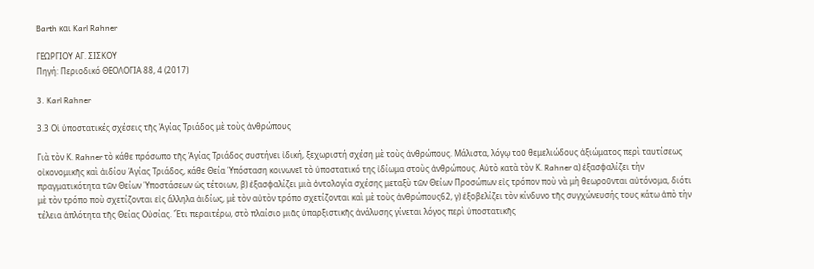Barth και Karl Rahner

ΓΕΩΡΓΙΟΥ ΑΓ. ΣΙΣΚΟΥ
Πηγή: Περιοδικό ΘΕΟΛΟΓΙΑ 88, 4 (2017)

3. Karl Rahner

3.3 Οἱ ὑποστατικές σχέσεις τῆς Ἁγίας Τριάδος μὲ τοὺς ἀνθρώπους

Γιὰ τὸν Κ. Rahner τὸ κάθε πρόσωπο τῆς Ἁγίας Τριάδος συστήνει ἰδική, ξεχωριστή σχέση μὲ τοὺς ἀνθρώπους. Μάλιστα, λόγῳ τοῦ θεμελιώδους ἀξιώματος περὶ ταυτίσεως οἰκονομικῆς καὶ ἀιδίου Ἁγίας Τριάδος, κάθε Θεία Ὑπόσταση κοινωνεῖ τὸ ὑποστατικό της ἰδίωμα στοὺς ἀνθρώπους. Αὐτὸ κατὰ τὸν Κ. Rahner α) ἐξασφαλίζει τὴν πραγματικότητα τῶν Θείων Ὑποστάσεων ὡς τέτοιων, β) ἐξασφαλίζει μιὰ ὀντολογία σχέσης μεταξὺ τῶν Θείων Προσώπων εἰς τρόπον ποὺ νὰ μὴ θεωροῦνται αὐτόνομα, διότι μὲ τὸν τρόπο ποὺ σχετίζονται εἰς ἄλληλα ἀιδίως, μὲ τὸν αὐτὸν τρόπο σχετίζονται καὶ μὲ τοὺς ἀνθρώπους62, γ) ἐξοβελίζει τὸν κίνδυνο τῆς συγχώνευσής τους κάτω ἀπὸ τὴν τέλεια ἁπλότητα τῆς Θείας Οὐσίας. Ἔτι περαιτέρω, στὸ πλαίσιο μιᾶς ὑπαρξιστικῆς ἀνάλυσης γίνεται λόγος περὶ ὑποστατικῆς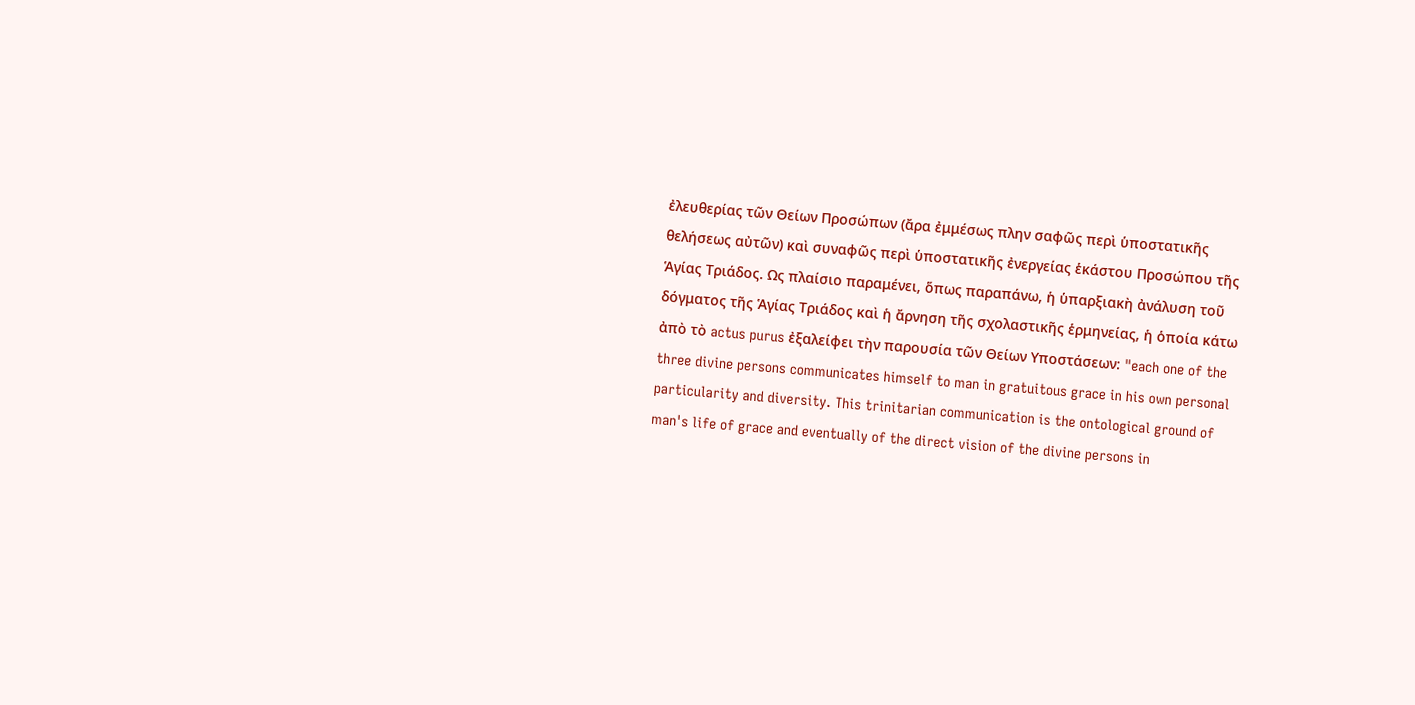ἐλευθερίας τῶν Θείων Προσώπων (ἄρα ἐμμέσως πλην σαφῶς περὶ ὑποστατικῆς θελήσεως αὐτῶν) καὶ συναφῶς περὶ ὑποστατικῆς ἐνεργείας ἑκάστου Προσώπου τῆς Ἁγίας Τριάδος. Ως πλαίσιο παραμένει, ὅπως παραπάνω, ἡ ὑπαρξιακὴ ἀνάλυση τοῦ δόγματος τῆς Ἁγίας Τριάδος καὶ ἡ ἄρνηση τῆς σχολαστικῆς ἑρμηνείας, ἡ ὁποία κάτω ἀπὸ τὸ actus purus ἐξαλείφει τὴν παρουσία τῶν Θείων Υποστάσεων: "each one of the three divine persons communicates himself to man in gratuitous grace in his own personal particularity and diversity. This trinitarian communication is the ontological ground of man's life of grace and eventually of the direct vision of the divine persons in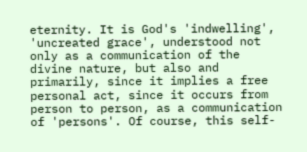eternity. It is God's 'indwelling', 'uncreated grace', understood not only as a communication of the divine nature, but also and primarily, since it implies a free personal act, since it occurs from person to person, as a communication of 'persons'. Of course, this self-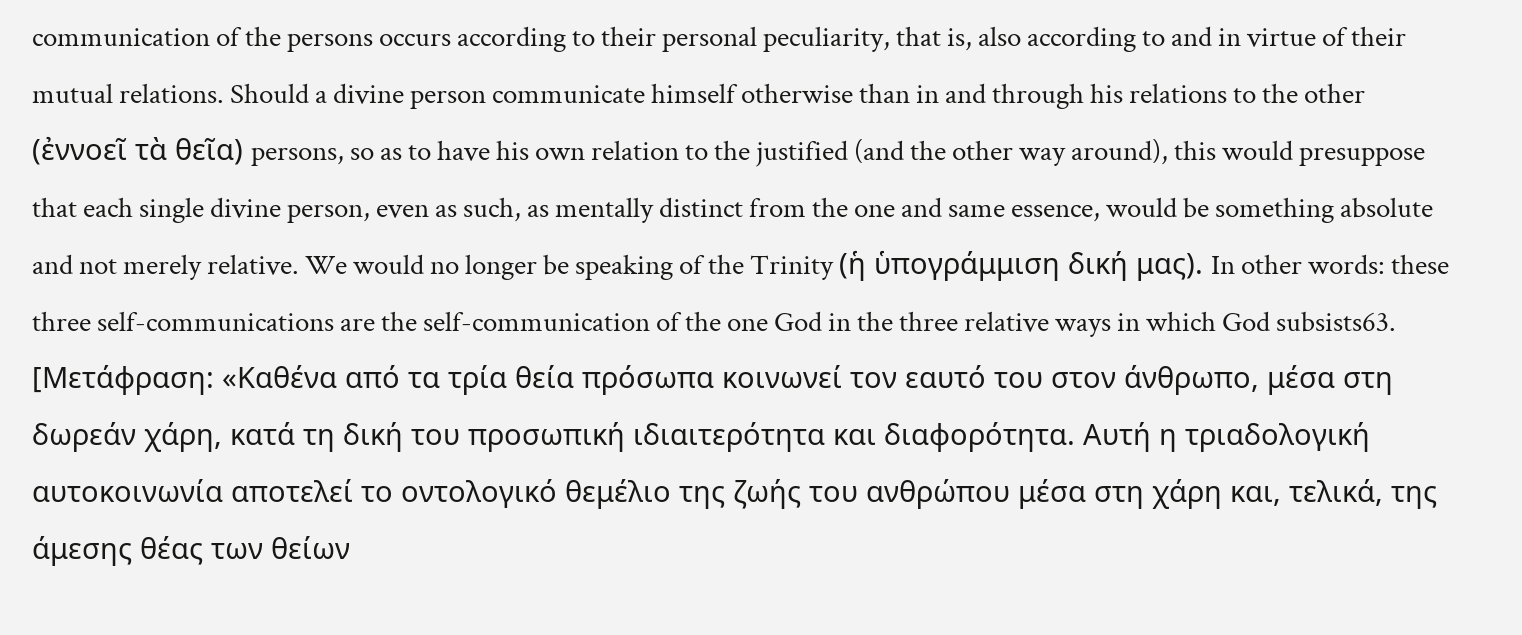communication of the persons occurs according to their personal peculiarity, that is, also according to and in virtue of their mutual relations. Should a divine person communicate himself otherwise than in and through his relations to the other (ἐννοεῖ τὰ θεῖα) persons, so as to have his own relation to the justified (and the other way around), this would presuppose that each single divine person, even as such, as mentally distinct from the one and same essence, would be something absolute and not merely relative. We would no longer be speaking of the Trinity (ἡ ὑπογράμμιση δική μας). In other words: these three self-communications are the self-communication of the one God in the three relative ways in which God subsists63. [Μετάφραση: «Καθένα από τα τρία θεία πρόσωπα κοινωνεί τον εαυτό του στον άνθρωπο, μέσα στη δωρεάν χάρη, κατά τη δική του προσωπική ιδιαιτερότητα και διαφορότητα. Αυτή η τριαδολογική αυτοκοινωνία αποτελεί το οντολογικό θεμέλιο της ζωής του ανθρώπου μέσα στη χάρη και, τελικά, της άμεσης θέας των θείων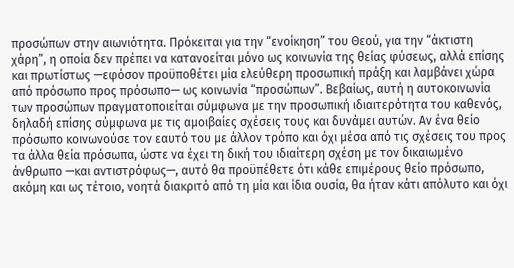προσώπων στην αιωνιότητα. Πρόκειται για την “ενοίκηση” του Θεού, για την “άκτιστη χάρη”, η οποία δεν πρέπει να κατανοείται μόνο ως κοινωνία της θείας φύσεως, αλλά επίσης και πρωτίστως —εφόσον προϋποθέτει μία ελεύθερη προσωπική πράξη και λαμβάνει χώρα από πρόσωπο προς πρόσωπο— ως κοινωνία “προσώπων”. Βεβαίως, αυτή η αυτοκοινωνία των προσώπων πραγματοποιείται σύμφωνα με την προσωπική ιδιαιτερότητα του καθενός, δηλαδή επίσης σύμφωνα με τις αμοιβαίες σχέσεις τους και δυνάμει αυτών. Αν ένα θείο πρόσωπο κοινωνούσε τον εαυτό του με άλλον τρόπο και όχι μέσα από τις σχέσεις του προς τα άλλα θεία πρόσωπα, ώστε να έχει τη δική του ιδιαίτερη σχέση με τον δικαιωμένο άνθρωπο —και αντιστρόφως—, αυτό θα προϋπέθετε ότι κάθε επιμέρους θείο πρόσωπο, ακόμη και ως τέτοιο, νοητά διακριτό από τη μία και ίδια ουσία, θα ήταν κάτι απόλυτο και όχι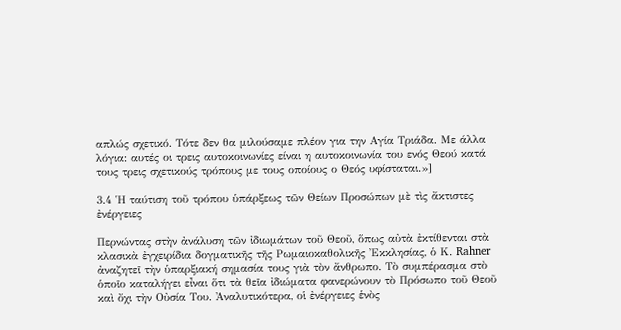απλώς σχετικό. Τότε δεν θα μιλούσαμε πλέον για την Αγία Τριάδα. Με άλλα λόγια: αυτές οι τρεις αυτοκοινωνίες είναι η αυτοκοινωνία του ενός Θεού κατά τους τρεις σχετικούς τρόπους με τους οποίους ο Θεός υφίσταται.»]

3.4 Ἡ ταύτιση τοῦ τρόπου ὑπάρξεως τῶν Θείων Προσώπων μὲ τὶς ἄκτιστες ἐνέργειες

Περνώντας στὴν ἀνάλυση τῶν ἰδιωμάτων τοῦ Θεοῦ, ὅπως αὐτὰ ἐκτίθενται στὰ κλασικὰ ἐγχειρίδια δογματικῆς τῆς Ρωμαιοκαθολικῆς Ἐκκλησίας, ὁ Κ. Rahner ἀναζητεῖ τὴν ὑπαρξιακή σημασία τους γιὰ τὸν ἄνθρωπο. Τὸ συμπέρασμα στὸ ὁποῖο καταλήγει εἶναι ὅτι τὰ θεῖα ἰδιώματα φανερώνουν τὸ Πρόσωπο τοῦ Θεοῦ καὶ ὄχι τὴν Οὐσία Του. Ἀναλυτικότερα, οἱ ἐνέργειες ἑνὸς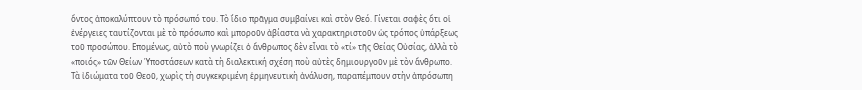ὄντος ἀποκαλύπτουν τὸ πρόσωπό του. Τὸ ἴδιο πρᾶγμα συμβαίνει καὶ στὸν Θεό. Γίνεται σαφὲς ὅτι οἱ ἐνέργειες ταυτίζονται μὲ τὸ πρόσωπο καὶ μποροῦν ἀβίαστα νὰ χαρακτηριστοῦν ὡς τρόπος ὑπάρξεως τοῦ προσώπου. Επομένως, αὐτὸ ποὺ γνωρίζει ὁ ἄνθρωπος δὲν εἶναι τὸ «τί» τῆς Θείας Οὐσίας, ἀλλὰ τὸ «ποιός» τῶν Θείων Ὑποστάσεων κατὰ τὴ διαλεκτική σχέση ποὺ αὐτὲς δημιουργοῦν μὲ τὸν ἄνθρωπο. Τὰ ἰδιώματα τοῦ Θεοῦ, χωρὶς τὴ συγκεκριμένη ἑρμηνευτικὴ ἀνάλυση, παραπέμπουν στὴν ἀπρόσωπη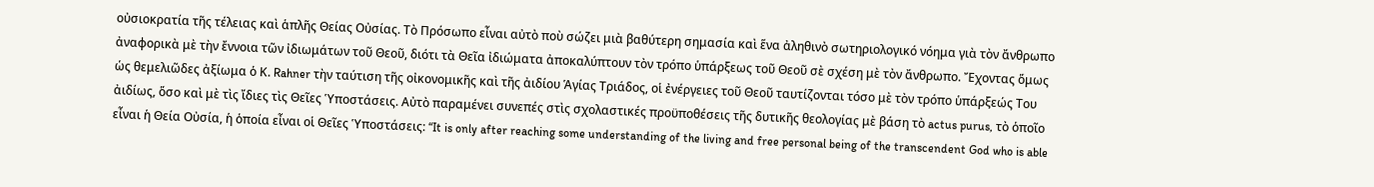οὐσιοκρατία τῆς τέλειας καὶ ἁπλῆς Θείας Οὐσίας. Τὸ Πρόσωπο εἶναι αὐτὸ ποὺ σώζει μιὰ βαθύτερη σημασία καὶ ἕνα ἀληθινὸ σωτηριολογικό νόημα γιὰ τὸν ἄνθρωπο ἀναφορικὰ μὲ τὴν ἔννοια τῶν ἰδιωμάτων τοῦ Θεοῦ, διότι τὰ Θεῖα ἰδιώματα ἀποκαλύπτουν τὸν τρόπο ὑπάρξεως τοῦ Θεοῦ σὲ σχέση μὲ τὸν ἄνθρωπο. Ἔχοντας ὅμως ὡς θεμελιῶδες ἀξίωμα ὁ Κ. Rahner τὴν ταύτιση τῆς οἰκονομικῆς καὶ τῆς ἀιδίου Ἁγίας Τριάδος, οἱ ἐνέργειες τοῦ Θεοῦ ταυτίζονται τόσο μὲ τὸν τρόπο ὑπάρξεώς Του ἀιδίως, ὅσο καὶ μὲ τὶς ἴδιες τὶς Θεῖες Ὑποστάσεις. Αὐτὸ παραμένει συνεπές στὶς σχολαστικές προϋποθέσεις τῆς δυτικῆς θεολογίας μὲ βάση τὸ actus purus, τὸ ὁποῖο εἶναι ἡ Θεία Οὐσία, ἡ ὁποία εἶναι οἱ Θεῖες Ὑποστάσεις: “It is only after reaching some understanding of the living and free personal being of the transcendent God who is able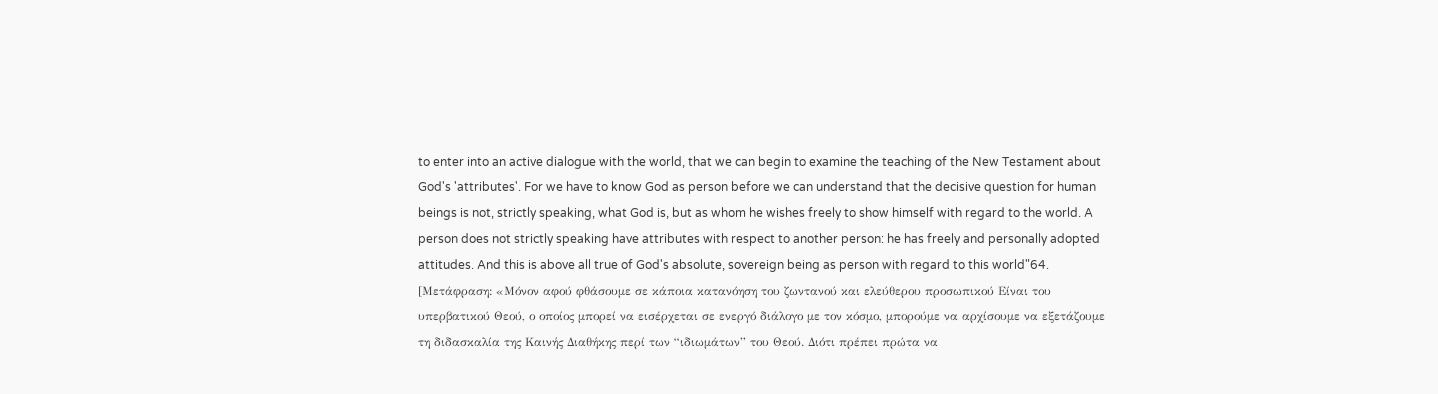to enter into an active dialogue with the world, that we can begin to examine the teaching of the New Testament about God's 'attributes'. For we have to know God as person before we can understand that the decisive question for human beings is not, strictly speaking, what God is, but as whom he wishes freely to show himself with regard to the world. A person does not strictly speaking have attributes with respect to another person: he has freely and personally adopted attitudes. And this is above all true of God's absolute, sovereign being as person with regard to this world"64. [Μετάφραση: «Μόνον αφού φθάσουμε σε κάποια κατανόηση του ζωντανού και ελεύθερου προσωπικού Είναι του υπερβατικού Θεού, ο οποίος μπορεί να εισέρχεται σε ενεργό διάλογο με τον κόσμο, μπορούμε να αρχίσουμε να εξετάζουμε τη διδασκαλία της Καινής Διαθήκης περί των “ιδιωμάτων” του Θεού. Διότι πρέπει πρώτα να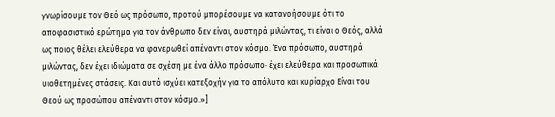γνωρίσουμε τον Θεό ως πρόσωπο, προτού μπορέσουμε να κατανοήσουμε ότι το αποφασιστικό ερώτημα για τον άνθρωπο δεν είναι, αυστηρά μιλώντας, τι είναι ο Θεός, αλλά ως ποιος θέλει ελεύθερα να φανερωθεί απέναντι στον κόσμο. Ένα πρόσωπο, αυστηρά μιλώντας, δεν έχει ιδιώματα σε σχέση με ένα άλλο πρόσωπο· έχει ελεύθερα και προσωπικά υιοθετημένες στάσεις. Και αυτό ισχύει κατεξοχήν για το απόλυτο και κυρίαρχο Είναι του Θεού ως προσώπου απέναντι στον κόσμο.»]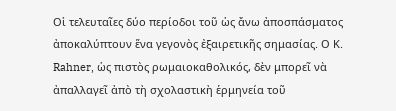Οἱ τελευταῖες δύο περίοδοι τοῦ ὡς ἄνω ἀποσπάσματος ἀποκαλύπτουν ἕνα γεγονὸς ἐξαιρετικῆς σημασίας. Ο Κ. Rahner, ὡς πιστὸς ρωμαιοκαθολικός, δὲν μπορεῖ νὰ ἀπαλλαγεῖ ἀπὸ τὴ σχολαστικὴ ἑρμηνεία τοῦ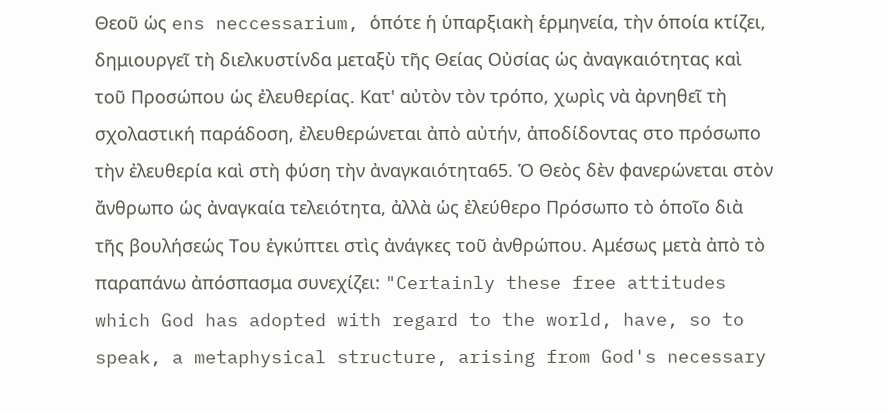Θεοῦ ὡς ens neccessarium, ὁπότε ἡ ὑπαρξιακὴ ἑρμηνεία, τὴν ὁποία κτίζει, δημιουργεῖ τὴ διελκυστίνδα μεταξὺ τῆς Θείας Οὐσίας ὡς ἀναγκαιότητας καὶ τοῦ Προσώπου ὡς ἐλευθερίας. Κατ' αὐτὸν τὸν τρόπο, χωρὶς νὰ ἀρνηθεῖ τὴ σχολαστική παράδοση, ἐλευθερώνεται ἀπὸ αὐτήν, ἀποδίδοντας στο πρόσωπο τὴν ἐλευθερία καὶ στὴ φύση τὴν ἀναγκαιότητα65. Ὁ Θεὸς δὲν φανερώνεται στὸν ἄνθρωπο ὡς ἀναγκαία τελειότητα, ἀλλὰ ὡς ἐλεύθερο Πρόσωπο τὸ ὁποῖο διὰ τῆς βουλήσεώς Του ἐγκύπτει στὶς ἀνάγκες τοῦ ἀνθρώπου. Αμέσως μετὰ ἀπὸ τὸ παραπάνω ἀπόσπασμα συνεχίζει: "Certainly these free attitudes which God has adopted with regard to the world, have, so to speak, a metaphysical structure, arising from God's necessary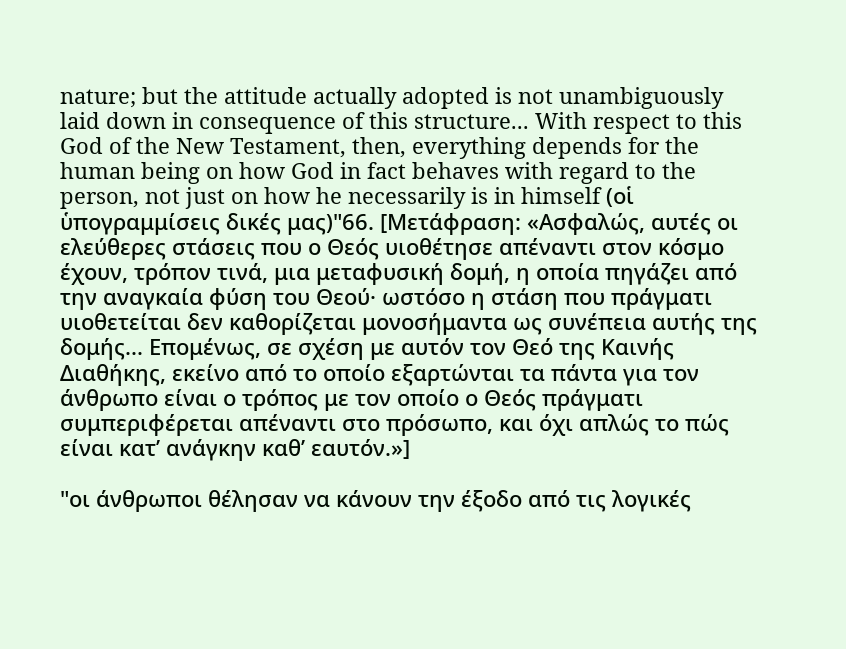nature; but the attitude actually adopted is not unambiguously laid down in consequence of this structure... With respect to this God of the New Testament, then, everything depends for the human being on how God in fact behaves with regard to the person, not just on how he necessarily is in himself (οἱ ὑπογραμμίσεις δικές μας)"66. [Μετάφραση: «Ασφαλώς, αυτές οι ελεύθερες στάσεις που ο Θεός υιοθέτησε απέναντι στον κόσμο έχουν, τρόπον τινά, μια μεταφυσική δομή, η οποία πηγάζει από την αναγκαία φύση του Θεού· ωστόσο η στάση που πράγματι υιοθετείται δεν καθορίζεται μονοσήμαντα ως συνέπεια αυτής της δομής... Επομένως, σε σχέση με αυτόν τον Θεό της Καινής Διαθήκης, εκείνο από το οποίο εξαρτώνται τα πάντα για τον άνθρωπο είναι ο τρόπος με τον οποίο ο Θεός πράγματι συμπεριφέρεται απέναντι στο πρόσωπο, και όχι απλώς το πώς είναι κατ’ ανάγκην καθ’ εαυτόν.»]

"οι άνθρωποι θέλησαν να κάνουν την έξοδο από τις λογικές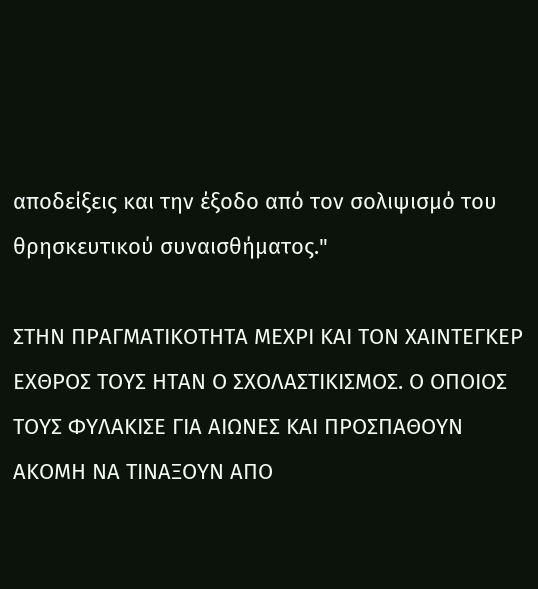αποδείξεις και την έξοδο από τον σολιψισμό του θρησκευτικού συναισθήματος."

ΣΤΗΝ ΠΡΑΓΜΑΤΙΚΟΤΗΤΑ ΜΕΧΡΙ ΚΑΙ ΤΟΝ ΧΑΙΝΤΕΓΚΕΡ ΕΧΘΡΟΣ ΤΟΥΣ ΗΤΑΝ Ο ΣΧΟΛΑΣΤΙΚΙΣΜΟΣ. Ο ΟΠΟΙΟΣ ΤΟΥΣ ΦΥΛΑΚΙΣΕ ΓΙΑ ΑΙΩΝΕΣ ΚΑΙ ΠΡΟΣΠΑΘΟΥΝ ΑΚΟΜΗ ΝΑ ΤΙΝΑΞΟΥΝ ΑΠΟ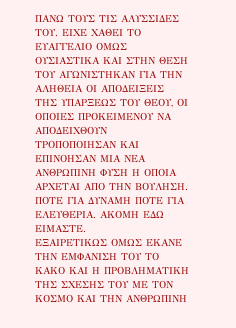ΠΑΝΩ ΤΟΥΣ ΤΙΣ ΑΛΥΣΣΙΔΕΣ ΤΟΥ. ΕΙΧΕ ΧΑΘΕΙ ΤΟ ΕΥΑΓΓΕΛΙΟ ΟΜΩΣ ΟΥΣΙΑΣΤΙΚΑ ΚΑΙ ΣΤΗΝ ΘΕΣΗ ΤΟΥ ΑΓΩΝΙΣΤΗΚΑΝ ΓΙΑ ΤΗΝ ΑΛΗΘΕΙΑ ΟΙ ΑΠΟΔΕΙΞΕΙΣ ΤΗΣ ΥΠΑΡΞΕΩΣ ΤΟΥ ΘΕΟΥ, ΟΙ ΟΠΟΙΕΣ ΠΡΟΚΕΙΜΕΝΟΥ ΝΑ ΑΠΟΔΕΙΧΘΟΥΝ ΤΡΟΠΟΠΟΙΗΣΑΝ ΚΑΙ ΕΠΙΝΟΗΣΑΝ ΜΙΑ ΝΕΑ ΑΝΘΡΩΠΙΝΗ ΦΥΣΗ Η ΟΠΟΙΑ ΑΡΧΕΤΑΙ ΑΠΟ ΤΗΝ ΒΟΥΛΗΣΗ. ΠΟΤΕ ΓΙΑ ΔΥΝΑΜΗ ΠΟΤΕ ΓΙΑ ΕΛΕΥΘΕΡΙΑ. ΑΚΟΜΗ ΕΔΩ ΕΙΜΑΣΤΕ.
ΕΞΑΙΡΕΤΙΚΩΣ ΟΜΩΣ ΕΚΑΝΕ ΤΗΝ ΕΜΦΑΝΙΣΗ ΤΟΥ ΤΟ ΚΑΚΟ ΚΑΙ Η ΠΡΟΒΛΗΜΑΤΙΚΗ ΤΗΣ ΣΧΕΣΗΣ ΤΟΥ ΜΕ ΤΟΝ ΚΟΣΜΟ ΚΑΙ ΤΗΝ ΑΝΘΡΩΠΙΝΗ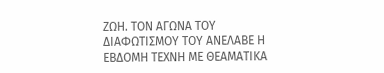ΖΩΗ. ΤΟΝ ΑΓΩΝΑ ΤΟΥ ΔΙΑΦΩΤΙΣΜΟΥ ΤΟΥ ΑΝΕΛΑΒΕ Η ΕΒΔΟΜΗ ΤΕΧΝΗ ΜΕ ΘΕΑΜΑΤΙΚΑ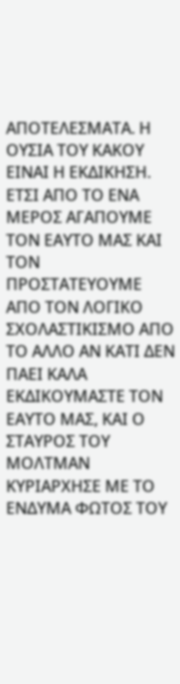ΑΠΟΤΕΛΕΣΜΑΤΑ. Η ΟΥΣΙΑ ΤΟΥ ΚΑΚΟΥ ΕΙΝΑΙ Η ΕΚΔΙΚΗΣΗ. ΕΤΣΙ ΑΠΟ ΤΟ ΕΝΑ ΜΕΡΟΣ ΑΓΑΠΟΥΜΕ ΤΟΝ ΕΑΥΤΟ ΜΑΣ ΚΑΙ ΤΟΝ ΠΡΟΣΤΑΤΕΥΟΥΜΕ ΑΠΟ ΤΟΝ ΛΟΓΙΚΟ  ΣΧΟΛΑΣΤΙΚΙΣΜΟ ΑΠΟ ΤΟ ΑΛΛΟ ΑΝ ΚΑΤΙ ΔΕΝ ΠΑΕΙ ΚΑΛΑ ΕΚΔΙΚΟΥΜΑΣΤΕ ΤΟΝ ΕΑΥΤΟ ΜΑΣ, ΚΑΙ Ο ΣΤΑΥΡΟΣ ΤΟΥ ΜΟΛΤΜΑΝ ΚΥΡΙΑΡΧΗΣΕ ΜΕ ΤΟ ΕΝΔΥΜΑ ΦΩΤΟΣ ΤΟΥ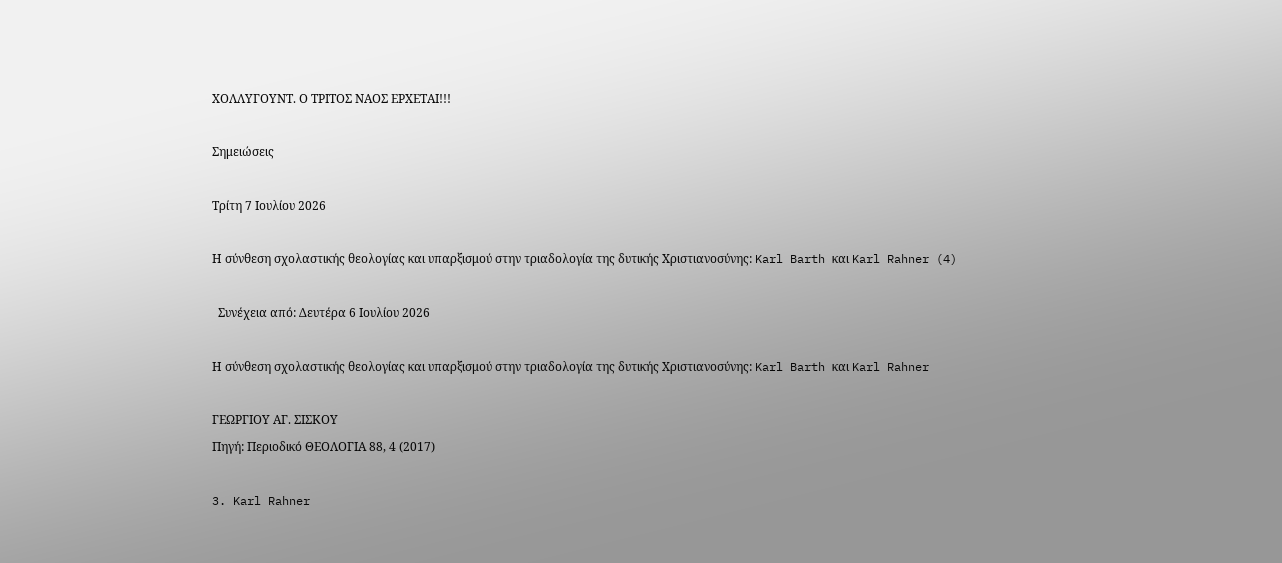ΧΟΛΛΥΓΟΥΝΤ. Ο ΤΡΙΤΟΣ ΝΑΟΣ ΕΡΧΕΤΑΙ!!!

Σημειώσεις

Τρίτη 7 Ιουλίου 2026

Η σύνθεση σχολαστικής θεολογίας και υπαρξισμού στην τριαδολογία της δυτικής Χριστιανοσύνης: Karl Barth και Karl Rahner (4)

  Συνέχεια από: Δευτέρα 6 Ιουλίου 2026

Η σύνθεση σχολαστικής θεολογίας και υπαρξισμού στην τριαδολογία της δυτικής Χριστιανοσύνης: Karl Barth και Karl Rahner

ΓΕΩΡΓΙΟΥ ΑΓ. ΣΙΣΚΟΥ
Πηγή: Περιοδικό ΘΕΟΛΟΓΙΑ 88, 4 (2017)

3. Karl Rahner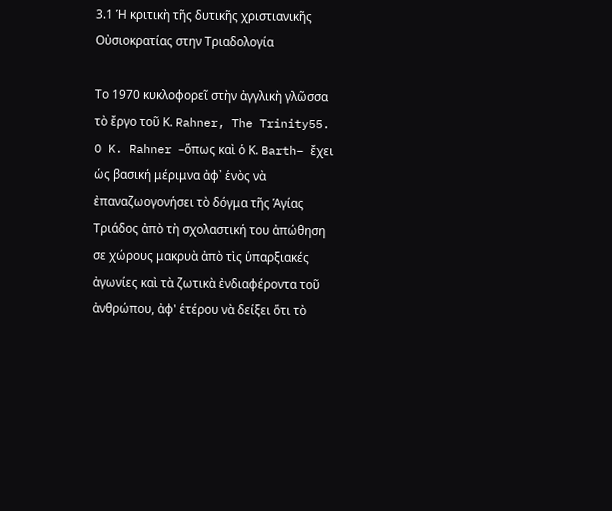3.1 Ἡ κριτικὴ τῆς δυτικῆς χριστιανικῆς Οὐσιοκρατίας στην Τριαδολογία

Το 1970 κυκλοφορεῖ στὴν ἀγγλικὴ γλῶσσα τὸ ἔργο τοῦ Κ. Rahner, The Trinity55. O K. Rahner –ὅπως καὶ ὁ Κ. Barth– ἔχει ὡς βασική μέριμνα ἀφ᾿ ἑνὸς νὰ ἐπαναζωογονήσει τὸ δόγμα τῆς Ἁγίας Τριάδος ἀπὸ τὴ σχολαστική του ἀπώθηση σε χώρους μακρυὰ ἀπὸ τὶς ὑπαρξιακές ἀγωνίες καὶ τὰ ζωτικὰ ἐνδιαφέροντα τοῦ ἀνθρώπου, ἀφ' ἑτέρου νὰ δείξει ὅτι τὸ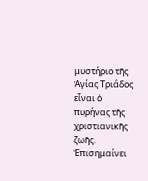μυστήριο τῆς Ἁγίας Τριάδος εἶναι ὁ πυρήνας τῆς χριστιανικῆς ζωῆς. Ἐπισημαίνει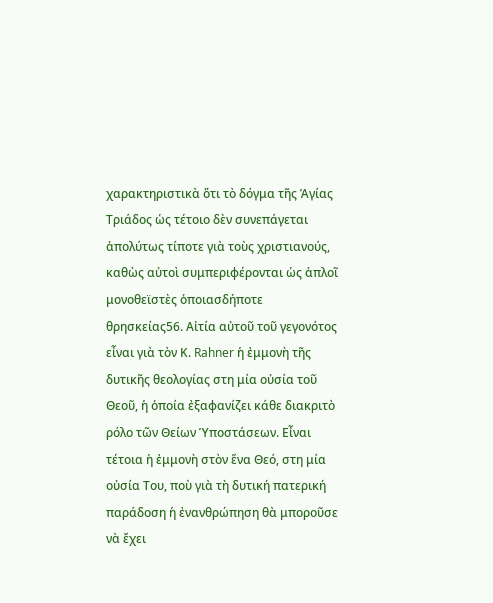χαρακτηριστικὰ ὅτι τὸ δόγμα τῆς Ἁγίας Τριάδος ὡς τέτοιο δὲν συνεπάγεται ἀπολύτως τίποτε γιὰ τοὺς χριστιανούς, καθὼς αὐτοὶ συμπεριφέρονται ὡς ἁπλοῖ μονοθεϊστὲς ὁποιασδήποτε θρησκείας56. Αἰτία αὐτοῦ τοῦ γεγονότος εἶναι γιὰ τὸν Κ. Rahner ἡ ἐμμονὴ τῆς δυτικῆς θεολογίας στη μία οὐσία τοῦ Θεοῦ, ἡ ὁποία ἐξαφανίζει κάθε διακριτὸ ρόλο τῶν Θείων Ὑποστάσεων. Εἶναι τέτοια ἡ ἐμμονὴ στὸν ἕνα Θεό, στη μία οὐσία Του, ποὺ γιὰ τὴ δυτική πατερική παράδοση ἡ ἐνανθρώπηση θὰ μποροῦσε νὰ ἔχει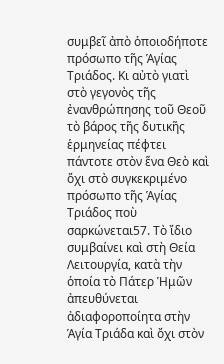συμβεῖ ἀπὸ ὁποιοδήποτε πρόσωπο τῆς Ἁγίας Τριάδος. Κι αὐτὸ γιατὶ στὸ γεγονὸς τῆς ἐνανθρώπησης τοῦ Θεοῦ τὸ βάρος τῆς δυτικῆς ἑρμηνείας πέφτει πάντοτε στὸν ἕνα Θεὸ καὶ ὄχι στὸ συγκεκριμένο πρόσωπο τῆς Ἁγίας Τριάδος ποὺ σαρκώνεται57. Τὸ ἴδιο συμβαίνει καὶ στὴ Θεία Λειτουργία, κατὰ τὴν ὁποία τὸ Πάτερ Ἡμῶν ἀπευθύνεται ἀδιαφοροποίητα στὴν Ἁγία Τριάδα καὶ ὄχι στὸν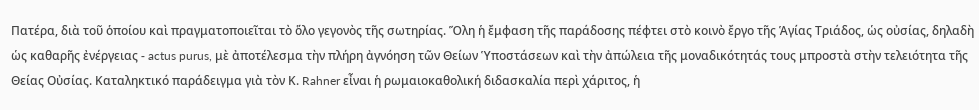Πατέρα, διὰ τοῦ ὁποίου καὶ πραγματοποιεῖται τὸ ὅλο γεγονὸς τῆς σωτηρίας. Ὅλη ἡ ἔμφαση τῆς παράδοσης πέφτει στὸ κοινὸ ἔργο τῆς Ἁγίας Τριάδος, ὡς οὐσίας, δηλαδὴ ὡς καθαρῆς ἐνέργειας - actus purus, μὲ ἀποτέλεσμα τὴν πλήρη ἀγνόηση τῶν Θείων Ὑποστάσεων καὶ τὴν ἀπώλεια τῆς μοναδικότητάς τους μπροστὰ στὴν τελειότητα τῆς Θείας Οὐσίας. Καταληκτικό παράδειγμα γιὰ τὸν Κ. Rahner εἶναι ἡ ρωμαιοκαθολική διδασκαλία περὶ χάριτος, ἡ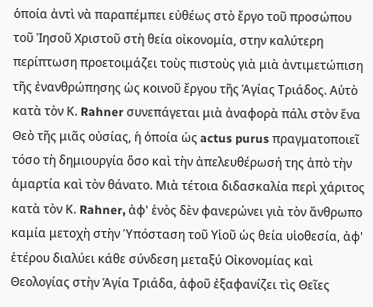ὁποία ἀντὶ νὰ παραπέμπει εὐθέως στὸ ἔργο τοῦ προσώπου τοῦ Ἰησοῦ Χριστοῦ στὴ θεία οἰκονομία, στην καλύτερη περίπτωση προετοιμάζει τοὺς πιστοὺς γιὰ μιὰ ἀντιμετώπιση τῆς ἐνανθρώπησης ὡς κοινοῦ ἔργου τῆς Ἁγίας Τριάδος. Αὐτὸ κατὰ τὸν Κ. Rahner συνεπάγεται μιὰ ἀναφορὰ πάλι στὸν ἕνα Θεὸ τῆς μιᾶς οὐσίας, ἡ ὁποία ὡς actus purus πραγματοποιεῖ τόσο τὴ δημιουργία ὅσο καὶ τὴν ἀπελευθέρωσή της ἀπὸ τὴν ἁμαρτία καὶ τὸν θάνατο. Μιὰ τέτοια διδασκαλία περὶ χάριτος κατὰ τὸν Κ. Rahner, ἀφ' ἑνὸς δὲν φανερώνει γιὰ τὸν ἄνθρωπο καμία μετοχὴ στὴν Ὑπόσταση τοῦ Υἱοῦ ὡς θεία υἱοθεσία, ἀφ' ἑτέρου διαλύει κάθε σύνδεση μεταξύ Οἰκονομίας καὶ Θεολογίας στὴν Ἁγία Τριάδα, ἀφοῦ ἐξαφανίζει τὶς Θεῖες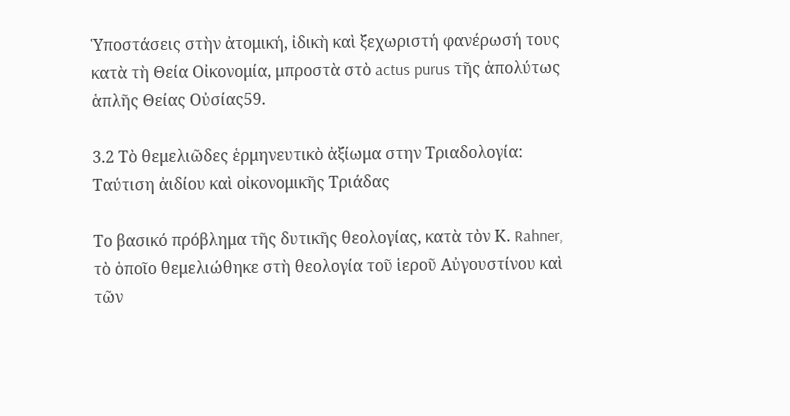Ὑποστάσεις στὴν ἀτομική, ἰδικὴ καὶ ξεχωριστή φανέρωσή τους κατὰ τὴ Θεία Οἰκονομία, μπροστὰ στὸ actus purus τῆς ἀπολύτως ἁπλῆς Θείας Οὐσίας59.

3.2 Τὸ θεμελιῶδες ἑρμηνευτικὸ ἀξίωμα στην Τριαδολογία: Ταύτιση ἀιδίου καὶ οἰκονομικῆς Τριάδας

Το βασικό πρόβλημα τῆς δυτικῆς θεολογίας, κατὰ τὸν Κ. Rahner, τὸ ὁποῖο θεμελιώθηκε στὴ θεολογία τοῦ ἱεροῦ Αὐγουστίνου καὶ τῶν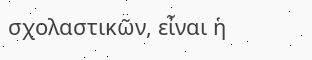σχολαστικῶν, εἶναι ἡ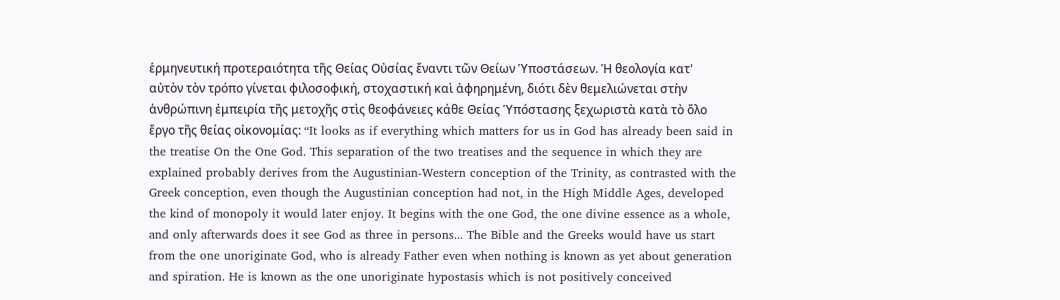ἑρμηνευτική προτεραιότητα τῆς Θείας Οὐσίας ἔναντι τῶν Θείων Ὑποστάσεων. Ἡ θεολογία κατ' αὐτὸν τὸν τρόπο γίνεται φιλοσοφική, στοχαστική καὶ ἀφηρημένη, διότι δὲν θεμελιώνεται στὴν ἀνθρώπινη ἐμπειρία τῆς μετοχῆς στὶς θεοφάνειες κάθε Θείας Ὑπόστασης ξεχωριστὰ κατὰ τὸ ὅλο ἔργο τῆς θείας οἰκονομίας: “It looks as if everything which matters for us in God has already been said in the treatise On the One God. This separation of the two treatises and the sequence in which they are explained probably derives from the Augustinian-Western conception of the Trinity, as contrasted with the Greek conception, even though the Augustinian conception had not, in the High Middle Ages, developed the kind of monopoly it would later enjoy. It begins with the one God, the one divine essence as a whole, and only afterwards does it see God as three in persons... The Bible and the Greeks would have us start from the one unoriginate God, who is already Father even when nothing is known as yet about generation and spiration. He is known as the one unoriginate hypostasis which is not positively conceived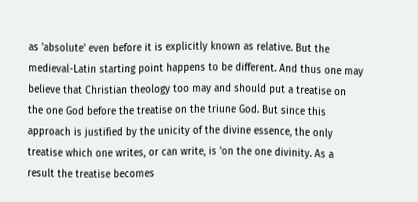as 'absolute' even before it is explicitly known as relative. But the medieval-Latin starting point happens to be different. And thus one may believe that Christian theology too may and should put a treatise on the one God before the treatise on the triune God. But since this approach is justified by the unicity of the divine essence, the only treatise which one writes, or can write, is 'on the one divinity. As a result the treatise becomes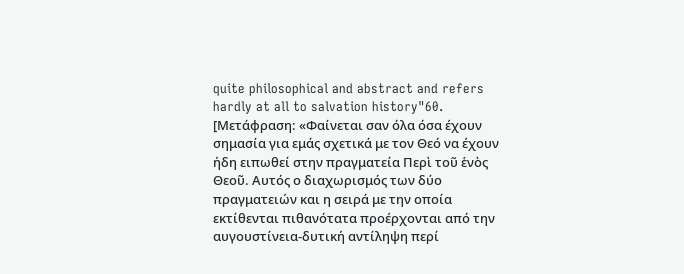quite philosophical and abstract and refers hardly at all to salvation history"60. [Μετάφραση: «Φαίνεται σαν όλα όσα έχουν σημασία για εμάς σχετικά με τον Θεό να έχουν ήδη ειπωθεί στην πραγματεία Περὶ τοῦ ἑνὸς Θεοῦ. Αυτός ο διαχωρισμός των δύο πραγματειών και η σειρά με την οποία εκτίθενται πιθανότατα προέρχονται από την αυγουστίνεια-δυτική αντίληψη περί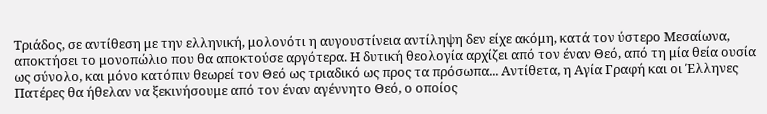Τριάδος, σε αντίθεση με την ελληνική, μολονότι η αυγουστίνεια αντίληψη δεν είχε ακόμη, κατά τον ύστερο Μεσαίωνα, αποκτήσει το μονοπώλιο που θα αποκτούσε αργότερα. Η δυτική θεολογία αρχίζει από τον έναν Θεό, από τη μία θεία ουσία ως σύνολο, και μόνο κατόπιν θεωρεί τον Θεό ως τριαδικό ως προς τα πρόσωπα... Αντίθετα, η Αγία Γραφή και οι Έλληνες Πατέρες θα ήθελαν να ξεκινήσουμε από τον έναν αγέννητο Θεό, ο οποίος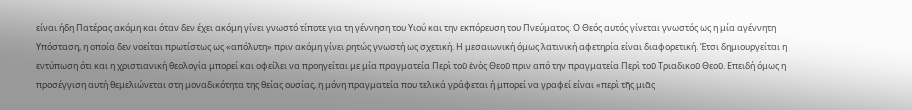είναι ήδη Πατέρας ακόμη και όταν δεν έχει ακόμη γίνει γνωστό τίποτε για τη γέννηση του Υιού και την εκπόρευση του Πνεύματος. Ο Θεός αυτός γίνεται γνωστός ως η μία αγέννητη Υπόσταση, η οποία δεν νοείται πρωτίστως ως «απόλυτη» πριν ακόμη γίνει ρητώς γνωστή ως σχετική. Η μεσαιωνική όμως λατινική αφετηρία είναι διαφορετική. Έτσι δημιουργείται η εντύπωση ότι και η χριστιανική θεολογία μπορεί και οφείλει να προηγείται με μία πραγματεία Περὶ τοῦ ἑνὸς Θεοῦ πριν από την πραγματεία Περὶ τοῦ Τριαδικοῦ Θεοῦ. Επειδή όμως η προσέγγιση αυτή θεμελιώνεται στη μοναδικότητα της θείας ουσίας, η μόνη πραγματεία που τελικά γράφεται ή μπορεί να γραφεί είναι «περὶ τῆς μιᾶς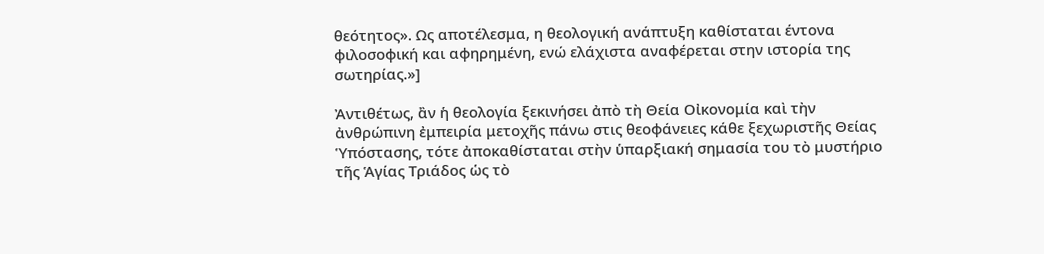θεότητος». Ως αποτέλεσμα, η θεολογική ανάπτυξη καθίσταται έντονα φιλοσοφική και αφηρημένη, ενώ ελάχιστα αναφέρεται στην ιστορία της σωτηρίας.»]

Ἀντιθέτως, ἂν ἡ θεολογία ξεκινήσει ἀπὸ τὴ Θεία Οἰκονομία καὶ τὴν ἀνθρώπινη ἐμπειρία μετοχῆς πάνω στις θεοφάνειες κάθε ξεχωριστῆς Θείας Ὑπόστασης, τότε ἀποκαθίσταται στὴν ὑπαρξιακή σημασία του τὸ μυστήριο τῆς Ἁγίας Τριάδος ὡς τὸ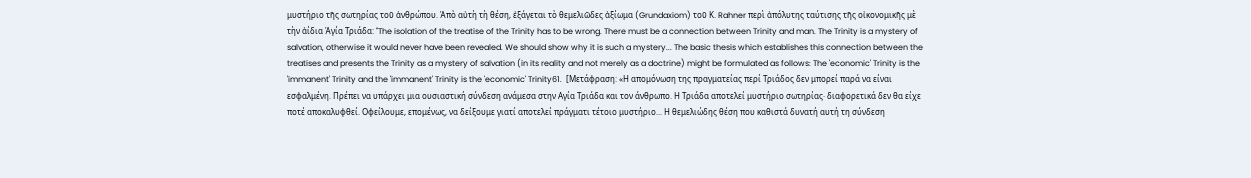μυστήριο τῆς σωτηρίας τοῦ ἀνθρώπου. Ἀπὸ αὐτὴ τὴ θέση, ἐξάγεται τὸ θεμελιῶδες ἀξίωμα (Grundaxiom) τοῦ Κ. Rahner περὶ ἀπόλυτης ταύτισης τῆς οἰκονομικῆς μὲ τὴν ἀίδια Ἁγία Τριάδα: "The isolation of the treatise of the Trinity has to be wrong. There must be a connection between Trinity and man. The Trinity is a mystery of salvation, otherwise it would never have been revealed. We should show why it is such a mystery... The basic thesis which establishes this connection between the treatises and presents the Trinity as a mystery of salvation (in its reality and not merely as a doctrine) might be formulated as follows: The 'economic' Trinity is the 'immanent' Trinity and the 'immanent' Trinity is the 'economic' Trinity61.  [Μετάφραση: «Η απομόνωση της πραγματείας περί Τριάδος δεν μπορεί παρά να είναι εσφαλμένη. Πρέπει να υπάρχει μια ουσιαστική σύνδεση ανάμεσα στην Αγία Τριάδα και τον άνθρωπο. Η Τριάδα αποτελεί μυστήριο σωτηρίας· διαφορετικά δεν θα είχε ποτέ αποκαλυφθεί. Οφείλουμε, επομένως, να δείξουμε γιατί αποτελεί πράγματι τέτοιο μυστήριο... Η θεμελιώδης θέση που καθιστά δυνατή αυτή τη σύνδεση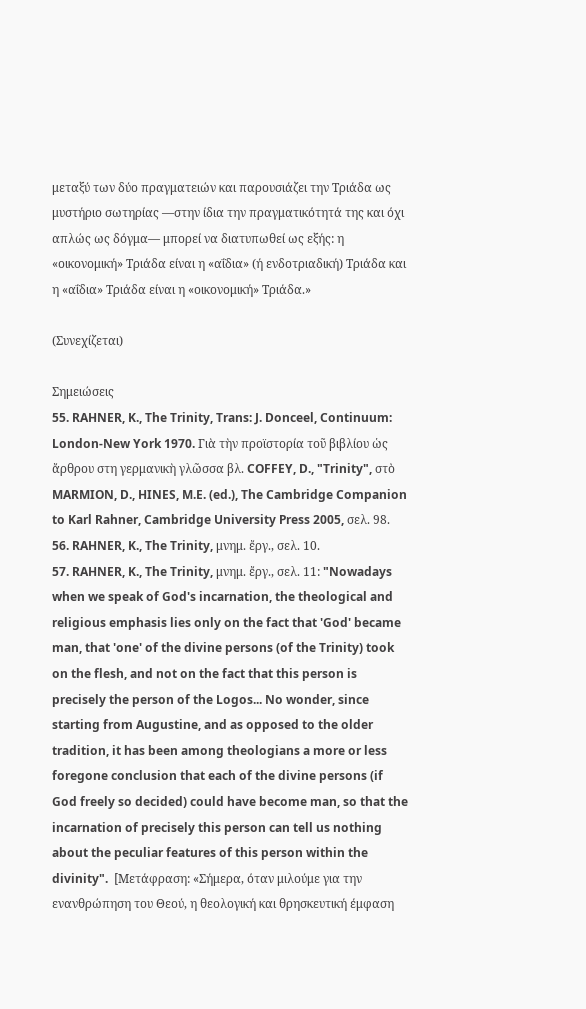μεταξύ των δύο πραγματειών και παρουσιάζει την Τριάδα ως μυστήριο σωτηρίας —στην ίδια την πραγματικότητά της και όχι απλώς ως δόγμα— μπορεί να διατυπωθεί ως εξής: η «οικονομική» Τριάδα είναι η «αΐδια» (ή ενδοτριαδική) Τριάδα και η «αΐδια» Τριάδα είναι η «οικονομική» Τριάδα.»

(Συνεχίζεται)

Σημειώσεις
55. RAHNER, K., The Trinity, Trans: J. Donceel, Continuum: London-New York 1970. Γιὰ τὴν προϊστορία τοῦ βιβλίου ὡς ἄρθρου στη γερμανικὴ γλῶσσα βλ. COFFEY, D., "Trinity", στὸ MARMION, D., HINES, M.E. (ed.), The Cambridge Companion to Karl Rahner, Cambridge University Press 2005, σελ. 98.
56. RAHNER, K., The Trinity, μνημ. ἔργ., σελ. 10.
57. RAHNER, K., The Trinity, μνημ. ἔργ., σελ. 11: "Nowadays when we speak of God's incarnation, the theological and religious emphasis lies only on the fact that 'God' became man, that 'one' of the divine persons (of the Trinity) took on the flesh, and not on the fact that this person is precisely the person of the Logos... No wonder, since starting from Augustine, and as opposed to the older tradition, it has been among theologians a more or less foregone conclusion that each of the divine persons (if God freely so decided) could have become man, so that the incarnation of precisely this person can tell us nothing about the peculiar features of this person within the divinity".  [Μετάφραση: «Σήμερα, όταν μιλούμε για την ενανθρώπηση του Θεού, η θεολογική και θρησκευτική έμφαση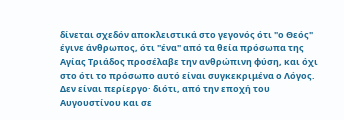δίνεται σχεδόν αποκλειστικά στο γεγονός ότι "ο Θεός" έγινε άνθρωπος, ότι "ένα" από τα θεία πρόσωπα της Αγίας Τριάδος προσέλαβε την ανθρώπινη φύση, και όχι στο ότι το πρόσωπο αυτό είναι συγκεκριμένα ο Λόγος. Δεν είναι περίεργο· διότι, από την εποχή του Αυγουστίνου και σε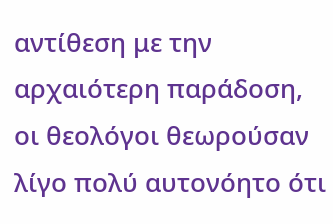αντίθεση με την αρχαιότερη παράδοση, οι θεολόγοι θεωρούσαν λίγο πολύ αυτονόητο ότι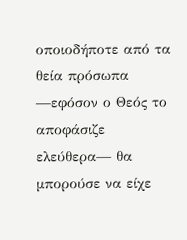οποιοδήποτε από τα θεία πρόσωπα —εφόσον ο Θεός το αποφάσιζε ελεύθερα— θα μπορούσε να είχε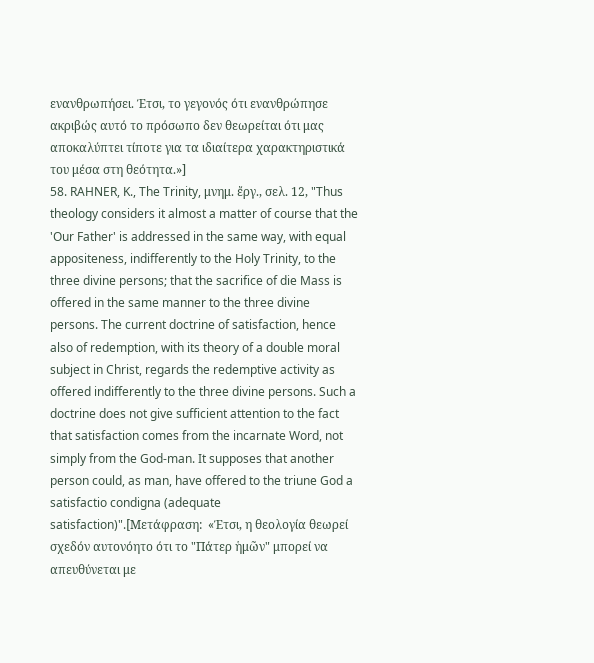ενανθρωπήσει. Έτσι, το γεγονός ότι ενανθρώπησε ακριβώς αυτό το πρόσωπο δεν θεωρείται ότι μας αποκαλύπτει τίποτε για τα ιδιαίτερα χαρακτηριστικά του μέσα στη θεότητα.»]
58. RAHNER, K., The Trinity, μνημ. ἔργ., σελ. 12, "Thus theology considers it almost a matter of course that the 'Our Father' is addressed in the same way, with equal appositeness, indifferently to the Holy Trinity, to the three divine persons; that the sacrifice of die Mass is offered in the same manner to the three divine persons. The current doctrine of satisfaction, hence also of redemption, with its theory of a double moral subject in Christ, regards the redemptive activity as offered indifferently to the three divine persons. Such a doctrine does not give sufficient attention to the fact that satisfaction comes from the incarnate Word, not simply from the God-man. It supposes that another person could, as man, have offered to the triune God a satisfactio condigna (adequate satisfaction)".[Μετάφραση:  «Έτσι, η θεολογία θεωρεί σχεδόν αυτονόητο ότι το "Πάτερ ἡμῶν" μπορεί να απευθύνεται με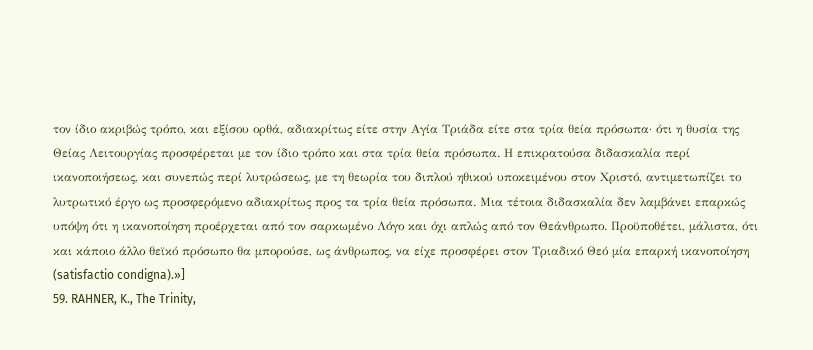τον ίδιο ακριβώς τρόπο, και εξίσου ορθά, αδιακρίτως είτε στην Αγία Τριάδα είτε στα τρία θεία πρόσωπα· ότι η θυσία της Θείας Λειτουργίας προσφέρεται με τον ίδιο τρόπο και στα τρία θεία πρόσωπα. Η επικρατούσα διδασκαλία περί ικανοποιήσεως, και συνεπώς περί λυτρώσεως, με τη θεωρία του διπλού ηθικού υποκειμένου στον Χριστό, αντιμετωπίζει το λυτρωτικό έργο ως προσφερόμενο αδιακρίτως προς τα τρία θεία πρόσωπα. Μια τέτοια διδασκαλία δεν λαμβάνει επαρκώς υπόψη ότι η ικανοποίηση προέρχεται από τον σαρκωμένο Λόγο και όχι απλώς από τον Θεάνθρωπο. Προϋποθέτει, μάλιστα, ότι και κάποιο άλλο θεϊκό πρόσωπο θα μπορούσε, ως άνθρωπος, να είχε προσφέρει στον Τριαδικό Θεό μία επαρκή ικανοποίηση (satisfactio condigna).»]
59. RAHNER, K., The Trinity,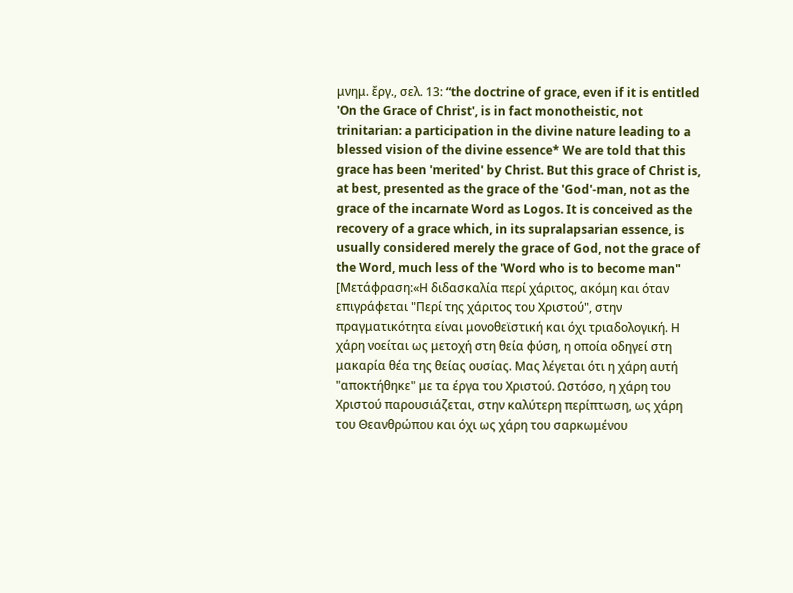μνημ. ἔργ., σελ. 13: “the doctrine of grace, even if it is entitled 'On the Grace of Christ', is in fact monotheistic, not trinitarian: a participation in the divine nature leading to a blessed vision of the divine essence* We are told that this grace has been 'merited' by Christ. But this grace of Christ is, at best, presented as the grace of the 'God'-man, not as the grace of the incarnate Word as Logos. It is conceived as the recovery of a grace which, in its supralapsarian essence, is usually considered merely the grace of God, not the grace of the Word, much less of the 'Word who is to become man" [Μετάφραση:«Η διδασκαλία περί χάριτος, ακόμη και όταν επιγράφεται "Περί της χάριτος του Χριστού", στην πραγματικότητα είναι μονοθεϊστική και όχι τριαδολογική. Η χάρη νοείται ως μετοχή στη θεία φύση, η οποία οδηγεί στη μακαρία θέα της θείας ουσίας. Μας λέγεται ότι η χάρη αυτή "αποκτήθηκε" με τα έργα του Χριστού. Ωστόσο, η χάρη του Χριστού παρουσιάζεται, στην καλύτερη περίπτωση, ως χάρη του Θεανθρώπου και όχι ως χάρη του σαρκωμένου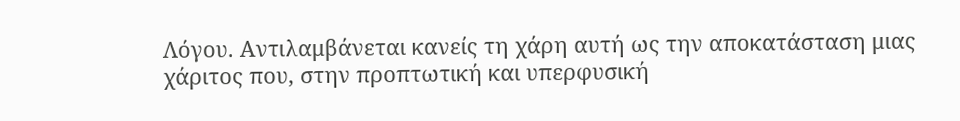Λόγου. Αντιλαμβάνεται κανείς τη χάρη αυτή ως την αποκατάσταση μιας χάριτος που, στην προπτωτική και υπερφυσική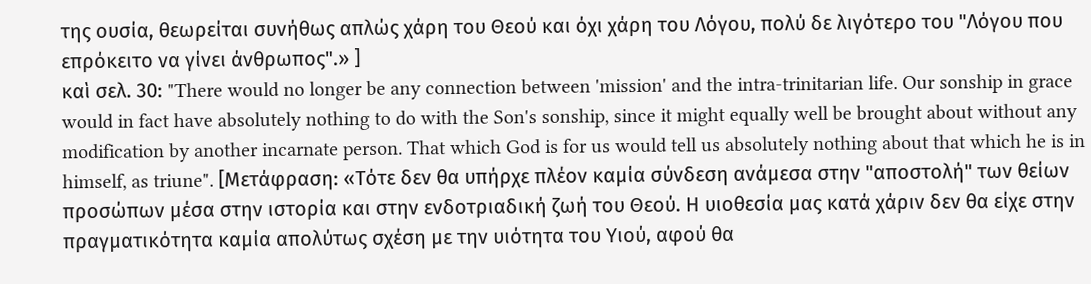της ουσία, θεωρείται συνήθως απλώς χάρη του Θεού και όχι χάρη του Λόγου, πολύ δε λιγότερο του "Λόγου που επρόκειτο να γίνει άνθρωπος".» ]
καὶ σελ. 30: "There would no longer be any connection between 'mission' and the intra-trinitarian life. Our sonship in grace would in fact have absolutely nothing to do with the Son's sonship, since it might equally well be brought about without any modification by another incarnate person. That which God is for us would tell us absolutely nothing about that which he is in himself, as triune". [Μετάφραση: «Τότε δεν θα υπήρχε πλέον καμία σύνδεση ανάμεσα στην "αποστολή" των θείων προσώπων μέσα στην ιστορία και στην ενδοτριαδική ζωή του Θεού. Η υιοθεσία μας κατά χάριν δεν θα είχε στην πραγματικότητα καμία απολύτως σχέση με την υιότητα του Υιού, αφού θα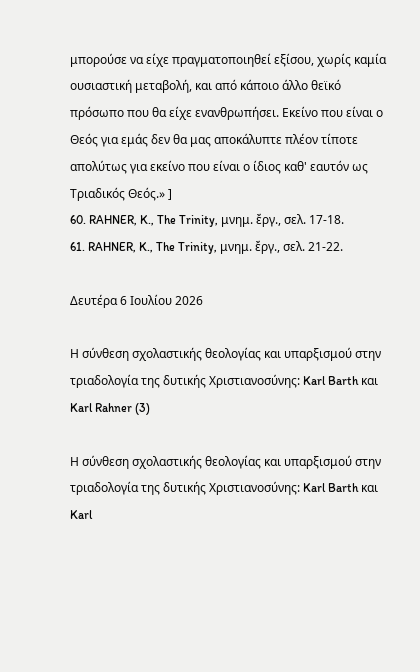μπορούσε να είχε πραγματοποιηθεί εξίσου, χωρίς καμία ουσιαστική μεταβολή, και από κάποιο άλλο θεϊκό πρόσωπο που θα είχε ενανθρωπήσει. Εκείνο που είναι ο Θεός για εμάς δεν θα μας αποκάλυπτε πλέον τίποτε απολύτως για εκείνο που είναι ο ίδιος καθ' εαυτόν ως Τριαδικός Θεός.» ]
60. RAHNER, K., The Trinity, μνημ. ἔργ., σελ. 17-18.
61. RAHNER, K., The Trinity, μνημ. ἔργ., σελ. 21-22.

Δευτέρα 6 Ιουλίου 2026

Η σύνθεση σχολαστικής θεολογίας και υπαρξισμού στην τριαδολογία της δυτικής Χριστιανοσύνης: Karl Barth και Karl Rahner (3)

Η σύνθεση σχολαστικής θεολογίας και υπαρξισμού στην τριαδολογία της δυτικής Χριστιανοσύνης: Karl Barth και Karl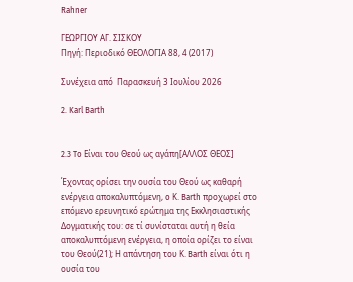Rahner

ΓΕΩΡΓΙΟΥ ΑΓ. ΣΙΣΚΟΥ
Πηγή: Περιοδικό ΘΕΟΛΟΓΙΑ 88, 4 (2017)

Συνέχεια από  Παρασκευή 3 Ιουλίου 2026

2. Karl Barth


2.3 To Είναι του Θεού ως αγάπη[ΑΛΛΟΣ ΘΕΟΣ]

Έχοντας ορίσει την ουσία του Θεού ως καθαρή ενέργεια αποκαλυπτόμενη, o Κ. Barth προχωρεί στο επόμενο ερευνητικό ερώτημα της Εκκλησιαστικής Δογματικής του: σε τί συνίσταται αυτή η θεία αποκαλυπτόμενη ενέργεια, η οποία ορίζει το είναι του Θεού(21); Η απάντηση του Κ. Barth είναι ότι η ουσία του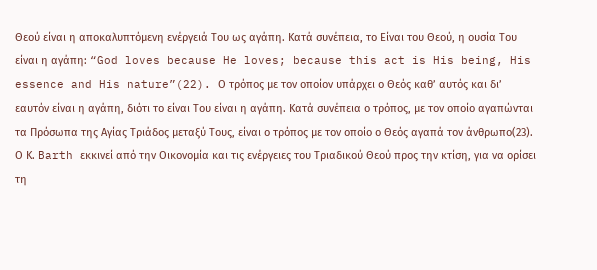Θεού είναι η αποκαλυπτόμενη ενέργειά Του ως αγάπη. Κατά συνέπεια, το Είναι του Θεού, η ουσία Του είναι η αγάπη: “God loves because He loves; because this act is His being, His essence and His nature”(22). Ο τρόπος με τον οποίον υπάρχει ο Θεός καθ’ αυτός και δι’ εαυτόν είναι η αγάπη, διότι το είναι Του είναι η αγάπη. Κατά συνέπεια ο τρόπος, με τον οποίο αγαπώνται τα Πρόσωπα της Αγίας Τριάδος μεταξύ Τους, είναι ο τρόπος με τον οποίο ο Θεός αγαπά τον άνθρωπο(23). Ο Κ. Barth εκκινεί από την Οικονομία και τις ενέργειες του Τριαδικού Θεού προς την κτίση, για να ορίσει τη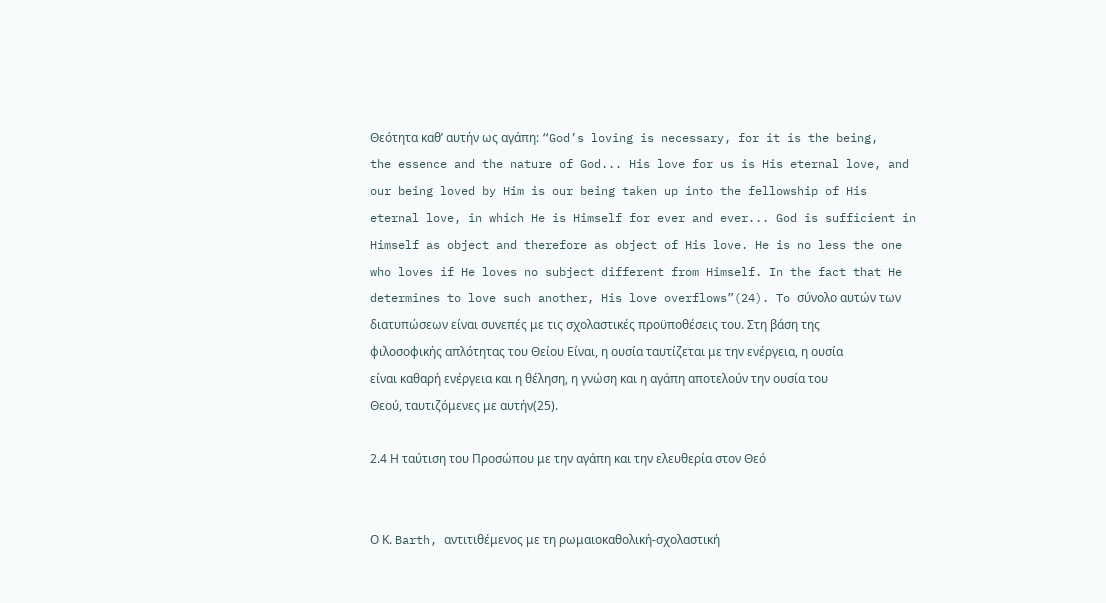Θεότητα καθ’ αυτήν ως αγάπη: “God’s loving is necessary, for it is the being, the essence and the nature of God... His love for us is His eternal love, and our being loved by Him is our being taken up into the fellowship of His eternal love, in which He is Himself for ever and ever... God is sufficient in Himself as object and therefore as object of His love. He is no less the one who loves if He loves no subject different from Himself. In the fact that He determines to love such another, His love overflows”(24). To σύνολο αυτών των διατυπώσεων είναι συνεπές με τις σχολαστικές προϋποθέσεις του. Στη βάση της φιλοσοφικής απλότητας του Θείου Είναι, η ουσία ταυτίζεται με την ενέργεια, η ουσία είναι καθαρή ενέργεια και η θέληση, η γνώση και η αγάπη αποτελούν την ουσία του Θεού, ταυτιζόμενες με αυτήν(25).

2.4 Η ταύτιση του Προσώπου με την αγάπη και την ελευθερία στον Θεό


Ο Κ. Barth, αντιτιθέμενος με τη ρωμαιοκαθολική-σχολαστική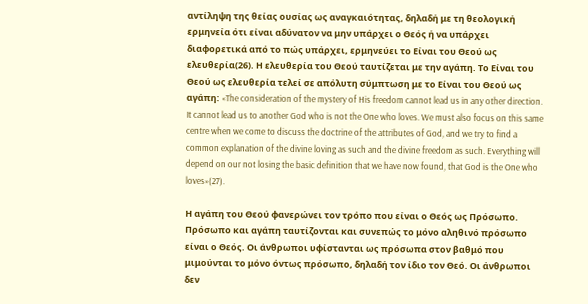αντίληψη της θείας ουσίας ως αναγκαιότητας, δηλαδή με τη θεολογική ερμηνεία ότι είναι αδύνατον να μην υπάρχει ο Θεός ή να υπάρχει διαφορετικά από το πώς υπάρχει, ερμηνεύει το Είναι του Θεού ως ελευθερία(26). Η ελευθερία του Θεού ταυτίζεται με την αγάπη. Το Είναι του Θεού ως ελευθερία τελεί σε απόλυτη σύμπτωση με το Είναι του Θεού ως αγάπη: «The consideration of the mystery of His freedom cannot lead us in any other direction. It cannot lead us to another God who is not the One who loves. We must also focus on this same centre when we come to discuss the doctrine of the attributes of God, and we try to find a common explanation of the divine loving as such and the divine freedom as such. Everything will depend on our not losing the basic definition that we have now found, that God is the One who loves»(27).

Η αγάπη του Θεού φανερώνει τον τρόπο που είναι ο Θεός ως Πρόσωπο. Πρόσωπο και αγάπη ταυτίζονται και συνεπώς το μόνο αληθινό πρόσωπο είναι ο Θεός. Οι άνθρωποι υφίστανται ως πρόσωπα στον βαθμό που μιμούνται το μόνο όντως πρόσωπο, δηλαδή τον ίδιο τον Θεό. Οι άνθρωποι δεν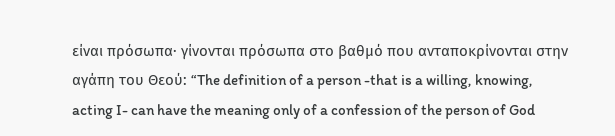είναι πρόσωπα· γίνονται πρόσωπα στο βαθμό που ανταποκρίνονται στην αγάπη του Θεού: “The definition of a person -that is a willing, knowing, acting I- can have the meaning only of a confession of the person of God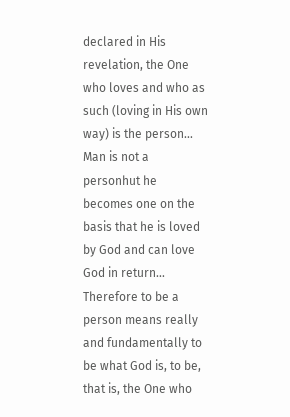declared in His revelation, the One who loves and who as such (loving in His own way) is the person... Man is not a personhut he becomes one on the basis that he is loved by God and can love God in return... Therefore to be a person means really and fundamentally to be what God is, to be, that is, the One who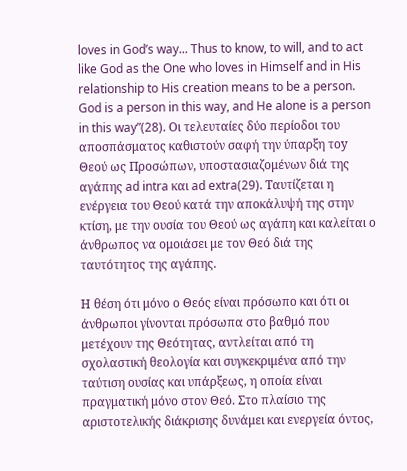loves in God’s way... Thus to know, to will, and to act like God as the One who loves in Himself and in His relationship to His creation means to be a person. God is a person in this way, and He alone is a person in this way”(28). Οι τελευταίες δύο περίοδοι του αποσπάσματος καθιστούν σαφή την ύπαρξη τοy Θεού ως Προσώπων, υποστασιαζομένων διά της αγάπης ad intra και ad extra(29). Ταυτίζεται η ενέργεια του Θεού κατά την αποκάλυψή της στην κτίση, με την ουσία του Θεού ως αγάπη και καλείται ο άνθρωπος να ομοιάσει με τον Θεό διά της ταυτότητος της αγάπης.

Η θέση ότι μόνο ο Θεός είναι πρόσωπο και ότι οι άνθρωποι γίνονται πρόσωπα στο βαθμό που μετέχουν της Θεότητας, αντλείται από τη σχολαστική θεολογία και συγκεκριμένα από την ταύτιση ουσίας και υπάρξεως, η οποία είναι πραγματική μόνο στον Θεό. Στο πλαίσιο της αριστοτελικής διάκρισης δυνάμει και ενεργεία όντος,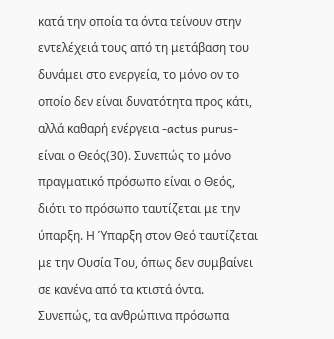κατά την οποία τα όντα τείνουν στην εντελέχειά τους από τη μετάβαση του δυνάμει στο ενεργεία, το μόνο ον το οποίο δεν είναι δυνατότητα προς κάτι, αλλά καθαρή ενέργεια -actus purus- είναι ο Θεός(30). Συνεπώς το μόνο πραγματικό πρόσωπο είναι ο Θεός, διότι το πρόσωπο ταυτίζεται με την ύπαρξη. Η Ύπαρξη στον Θεό ταυτίζεται με την Ουσία Του, όπως δεν συμβαίνει σε κανένα από τα κτιστά όντα. Συνεπώς, τα ανθρώπινα πρόσωπα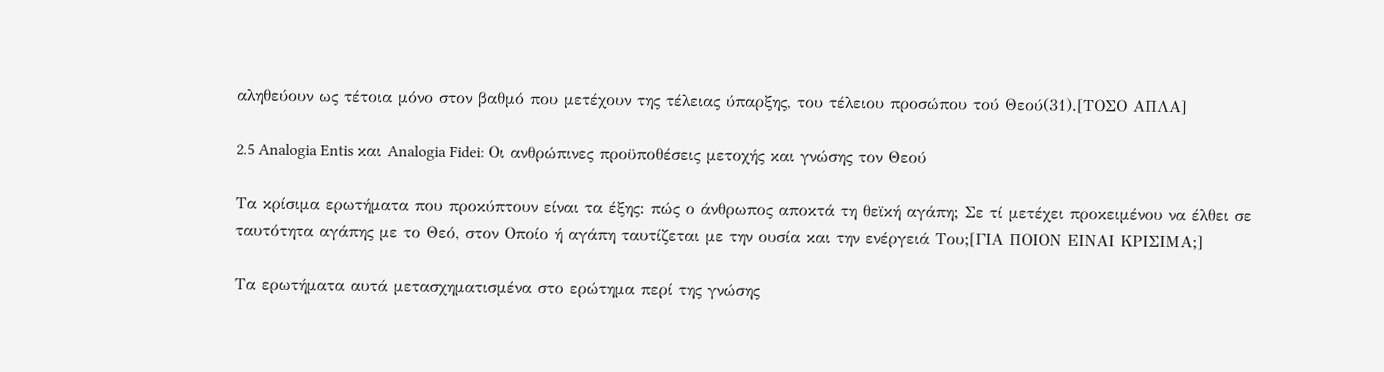αληθεύουν ως τέτοια μόνο στον βαθμό που μετέχουν της τέλειας ύπαρξης, του τέλειου προσώπου τού Θεού(31).[ΤΟΣΟ ΑΠΛΑ]

2.5 Analogia Entis και Analogia Fidei: Οι ανθρώπινες προϋποθέσεις μετοχής και γνώσης τον Θεού

Τα κρίσιμα ερωτήματα που προκύπτουν είναι τα έξης: πώς ο άνθρωπος αποκτά τη θεϊκή αγάπη; Σε τί μετέχει προκειμένου να έλθει σε ταυτότητα αγάπης με το Θεό, στον Οποίο ή αγάπη ταυτίζεται με την ουσία και την ενέργειά Του;[ΓΙΑ ΠΟΙΟΝ ΕΙΝΑΙ ΚΡΙΣΙΜΑ;]

Τα ερωτήματα αυτά μετασχηματισμένα στο ερώτημα περί της γνώσης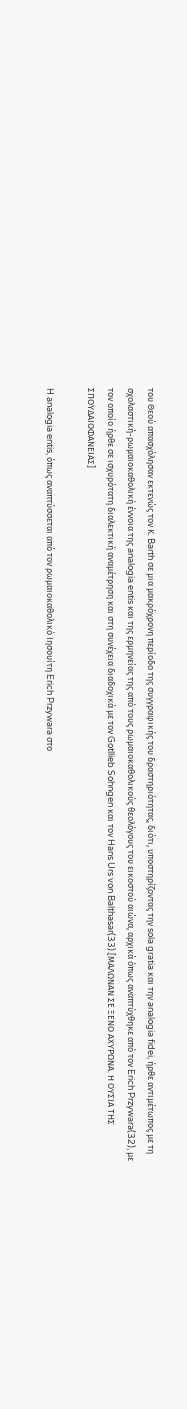του Θεού απασχόλησαν εκτενώς τον Κ. Barth σε μια μακρόχρονη περίοδο της συγγραφικής του δραστηριότητας, διότι, υποστηρίζοντας την sola gratia και την analogia fidei, ήρθε αντιμέτωπος με τη σχολαστική-ρωμαιοκαθολική έννοια της analogia entis και της ερμηνείας της από τους ρωμαιοκαθολικούς θεολόγους του εικοστού αιώνα, αρχικά όπως αναπτύχθηκε από τον Erich Przywara(32), με τον οποίο ήρθε σε ισχυρότατη διαλεκτική αναμέτρηση και στη συνέχεια διαδοχικά με τον Gotllieb Sohngen και τον Hans Urs von Balthasar(33).[ΜΑΛΩΝΑΝ ΣΕ ΞΕΝΟ ΑΧΥΡΩΝΑ. Η ΟΥΣΙΑ ΤΗΣ ΣΠΟΥΔΑΙΟΦΑΝΕΙΑΣ]

H analogia entis, όπως αναπτύσσεται από τον ρωμαιοκαθολικό Ιησουίτη Erich Przywara στο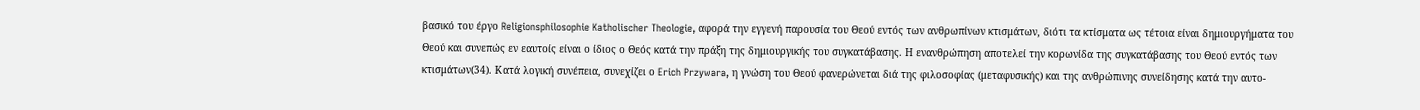βασικό του έργο Religionsphilosophie Katholischer Theologie, αφορά την εγγενή παρουσία του Θεού εντός των ανθρωπίνων κτισμάτων, διότι τα κτίσματα ως τέτοια είναι δημιουργήματα του Θεού και συνεπώς εν εαυτοίς είναι ο ίδιος ο Θεός κατά την πράξη της δημιουργικής του συγκατάβασης. Η ενανθρώπηση αποτελεί την κορωνίδα της συγκατάβασης του Θεού εντός των κτισμάτων(34). Κατά λογική συνέπεια, συνεχίζει ο Erich Przywara, η γνώση του Θεού φανερώνεται διά της φιλοσοφίας (μεταφυσικής) και της ανθρώπινης συνείδησης κατά την αυτο-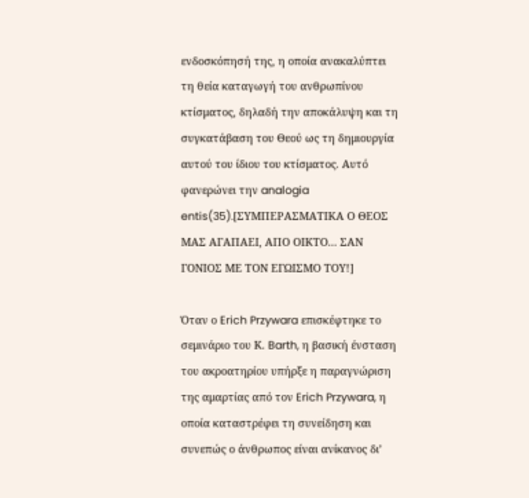ενδοσκόπησή της, η οποία ανακαλύπτει τη θεία καταγωγή του ανθρωπίνου κτίσματος, δηλαδή την αποκάλυψη και τη συγκατάβαση του Θεού ως τη δημιουργία αυτού του ίδιου του κτίσματος. Αυτό φανερώνει την analogia entis(35).[ΣΥΜΠΕΡΑΣΜΑΤΙΚΑ Ο ΘΕΟΣ ΜΑΣ ΑΓΑΠΑΕΙ, ΑΠΟ ΟΙΚΤΟ... ΣΑΝ ΓΟΝΙΟΣ ΜΕ ΤΟΝ ΕΓΩΙΣΜΟ ΤΟΥ!]

Όταν ο Erich Przywara επισκέφτηκε το σεμινάριο του Κ. Barth, η βασική ένσταση του ακροατηρίου υπήρξε η παραγνώριση της αμαρτίας από τον Erich Przywara, η οποία καταστρέφει τη συνείδηση και συνεπώς ο άνθρωπος είναι ανίκανος δι’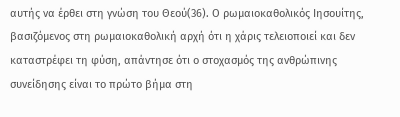αυτής να έρθει στη γνώση του Θεού(36). Ο ρωμαιοκαθολικός Ιησουίτης, βασιζόμενος στη ρωμαιοκαθολική αρχή ότι η χάρις τελειοποιεί και δεν καταστρέφει τη φύση, απάντησε ότι ο στοχασμός της ανθρώπινης συνείδησης είναι το πρώτο βήμα στη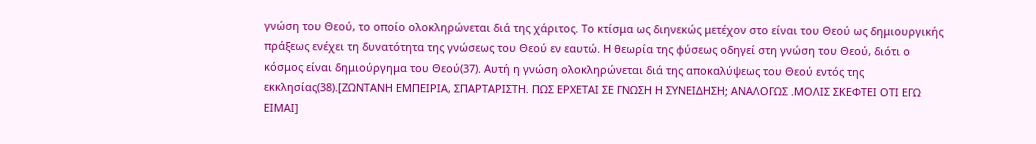γνώση του Θεού, το οποίο ολοκληρώνεται διά της χάριτος. Το κτίσμα ως διηνεκώς μετέχον στο είναι του Θεού ως δημιουργικής πράξεως ενέχει τη δυνατότητα της γνώσεως του Θεού εν εαυτώ. Η θεωρία της φύσεως οδηγεί στη γνώση του Θεού, διότι ο κόσμος είναι δημιούργημα του Θεού(37). Αυτή η γνώση ολοκληρώνεται διά της αποκαλύψεως του Θεού εντός της εκκλησίας(38).[ΖΩΝΤΑΝΗ ΕΜΠΕΙΡΙΑ, ΣΠΑΡΤΑΡΙΣΤΗ. ΠΩΣ ΕΡΧΕΤΑΙ ΣΕ ΓΝΩΣΗ Η ΣΥΝΕΙΔΗΣΗ; ΑΝΑΛΟΓΩΣ .ΜΟΛΙΣ ΣΚΕΦΤΕΙ ΟΤΙ ΕΓΩ ΕΙΜΑΙ]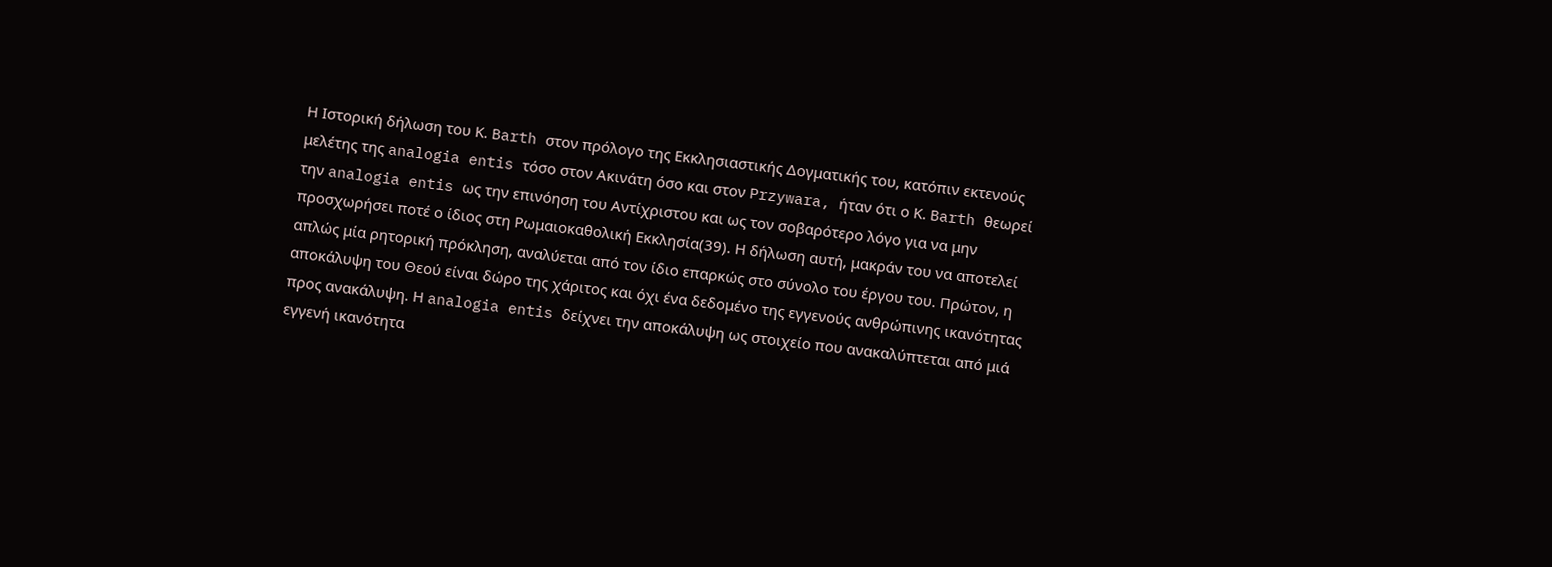Η Ιστορική δήλωση του Κ. Barth στον πρόλογο της Εκκλησιαστικής Δογματικής του, κατόπιν εκτενούς μελέτης της analogia entis τόσο στον Ακινάτη όσο και στον Przywara, ήταν ότι ο Κ. Barth θεωρεί την analogia entis ως την επινόηση του Αντίχριστου και ως τον σοβαρότερο λόγο για να μην προσχωρήσει ποτέ ο ίδιος στη Ρωμαιοκαθολική Εκκλησία(39). Η δήλωση αυτή, μακράν του να αποτελεί απλώς μία ρητορική πρόκληση, αναλύεται από τον ίδιο επαρκώς στο σύνολο του έργου του. Πρώτον, η αποκάλυψη του Θεού είναι δώρο της χάριτος και όχι ένα δεδομένο της εγγενούς ανθρώπινης ικανότητας προς ανακάλυψη. Η analogia entis δείχνει την αποκάλυψη ως στοιχείο που ανακαλύπτεται από μιά εγγενή ικανότητα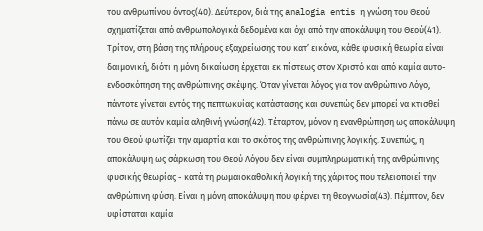του ανθρωπίνου όντος(40). Δεύτερον, διά της analogia entis η γνώση του Θεού σχηματίζεται από ανθρωπολογικά δεδομένα και όχι από την αποκάλυψη του Θεού(41). Τρίτον, στη βάση της πλήρους εξαχρείωσης του κατ’ εικόνα, κάθε φυσική θεωρία είναι δαιμονική, διότι η μόνη δικαίωση έρχεται εκ πίστεως στον Χριστό και από καμία αυτο-ενδοσκόπηση της ανθρώπινης σκέψης. Όταν γίνεται λόγος για τον ανθρώπινο Λόγο, πάντοτε γίνεται εντός της πεπτωκυίας κατάστασης και συνεπώς δεν μπορεί να κτισθεί πάνω σε αυτόν καμία αληθινή γνώση(42). Τέταρτον, μόνον η ενανθρώπηση ως αποκάλυψη του Θεού φωτίζει την αμαρτία και το σκότος της ανθρώπινης λογικής. Συνεπώς, η αποκάλυψη ως σάρκωση του Θεού Λόγου δεν είναι συμπληρωματική της ανθρώπινης φυσικής θεωρίας - κατά τη ρωμαιοκαθολική λογική της χάριτος που τελειοποιεί την ανθρώπινη φύση. Είναι η μόνη αποκάλυψη που φέρνει τη θεογνωσία(43). Πέμπτον, δεν υφίσταται καμία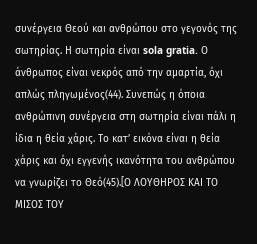συνέργεια Θεού και ανθρώπου στο γεγονός της σωτηρίας. Η σωτηρία είναι sola gratia. Ο άνθρωπος είναι νεκρός από την αμαρτία, όχι απλώς πληγωμένος(44). Συνεπώς η όποια ανθρώπινη συνέργεια στη σωτηρία είναι πάλι η ίδια η θεία χάρις. Το κατ’ εικόνα είναι η θεία χάρις και όχι εγγενής ικανότητα του ανθρώπου να γνωρίζει το Θεό(45).[Ο ΛΟΥΘΗΡΟΣ ΚΑΙ ΤΟ ΜΙΣΟΣ ΤΟΥ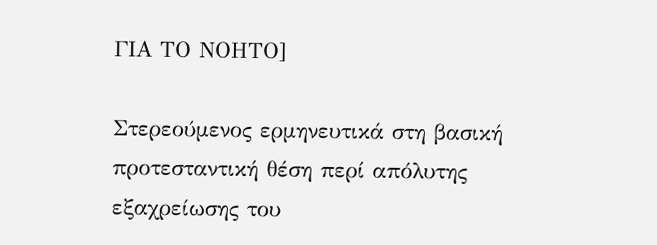ΓΙΑ ΤΟ ΝΟΗΤΟ]

Στερεούμενος ερμηνευτικά στη βασική προτεσταντική θέση περί απόλυτης εξαχρείωσης του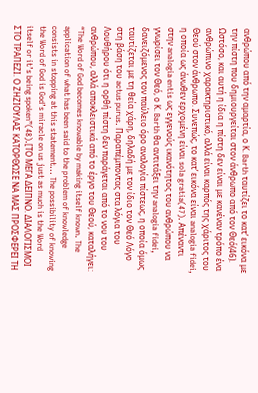ανθρώπου από την αμαρτία, ο Κ. Barth ταυτίζει το κατ’ εικόνα με την πίστη που δημιουργείται στον άνθρωπο από τον Θεό(46). Ωστόσο, και αυτή η ίδια η πίστη δεν είναι με κανέναν τρόπο ένα ανθρώπινο χαρακτηριστικό, αλλά είναι καρπός της χάριτος του Θεού στον άνθρωπο. Συνεπώς, το κατ’ εικόνα είναι analogia fidei, η οποία ως άνωθεν ερχομένη είναι sola gratia(47). Απέναντι στην analogia entis ως εγγενούς ικανότητος του ανθρώπου να γνωρίσει τον Θεό, ο Κ. Barth θα αντιτάξει την analogia fidei, δανειζόμενος τον παύλειο όρο αναλογία πίστεως, η οποία όμως ταυτίζεται με τη θεία χάρη, δηλαδή με τον ίδιο τον Θεό Λόγο στη βάση του actus purus. Παραπέμποντας στα λόγια του Λουθήρου ότι η ορθή πίστη δεν παράγεται από το νου του ανθρώπου, αλλά αποκλειστικά από το έργο του Θεού, καταλήγει: “The Word of God becomes knowable by making itself known. The application of what has been said to the problem of knowledge consists in stopping at this statement... The possibility of knowing the Word of God is God’s miracle on us just as much is the Word itself or it’s being spoken”(48).[ΤΟ ΜΕΓΑ ΔΕΙΠΝΟ. ΔΙΑΛΟΓΙΣΜΟΙ ΣΤΟ ΤΡΑΠΕΖΙ. Ο ΖΗΖΙΟΥΛΑΣ ΚΑΤΟΡΘΩΣΕ ΝΑ ΜΑΣ ΠΡΟΣΦΕΡΕΙ ΤΗ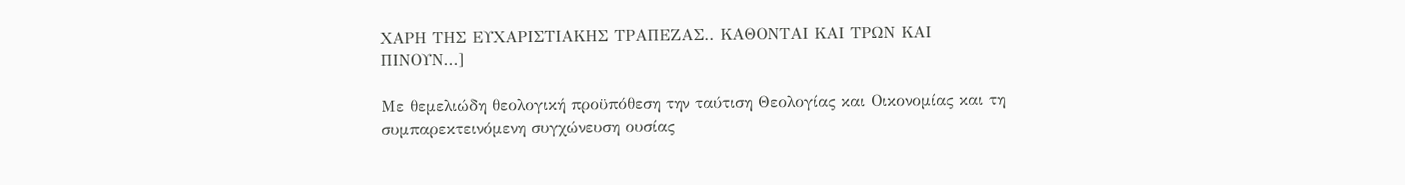ΧΑΡΗ ΤΗΣ ΕΥΧΑΡΙΣΤΙΑΚΗΣ ΤΡΑΠΕΖΑΣ.. ΚΑΘΟΝΤΑΙ ΚΑΙ ΤΡΩΝ ΚΑΙ ΠΙΝΟΥΝ...]

Με θεμελιώδη θεολογική προϋπόθεση την ταύτιση Θεολογίας και Οικονομίας και τη συμπαρεκτεινόμενη συγχώνευση ουσίας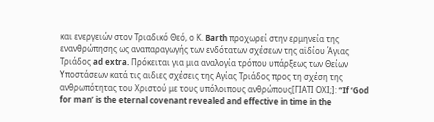και ενεργειών στον Τριαδικό Θεό, ο Κ. Barth προχωρεί στην ερμηνεία της ενανθρώπησης ως αναπαραγωγής των ενδότατων σχέσεων της αϊδίου Άγιας Τριάδος ad extra. Πρόκειται για μια αναλογία τρόπου υπάρξεως των Θείων Υποστάσεων κατά τις αιδιες σχέσεις της Αγίας Τριάδος προς τη σχέση της ανθρωπότητας του Χριστού με τους υπόλοιπους ανθρώπους[ΓΙΑΤΙ ΟΧΙ;]: “If ‘God for man’ is the eternal covenant revealed and effective in time in the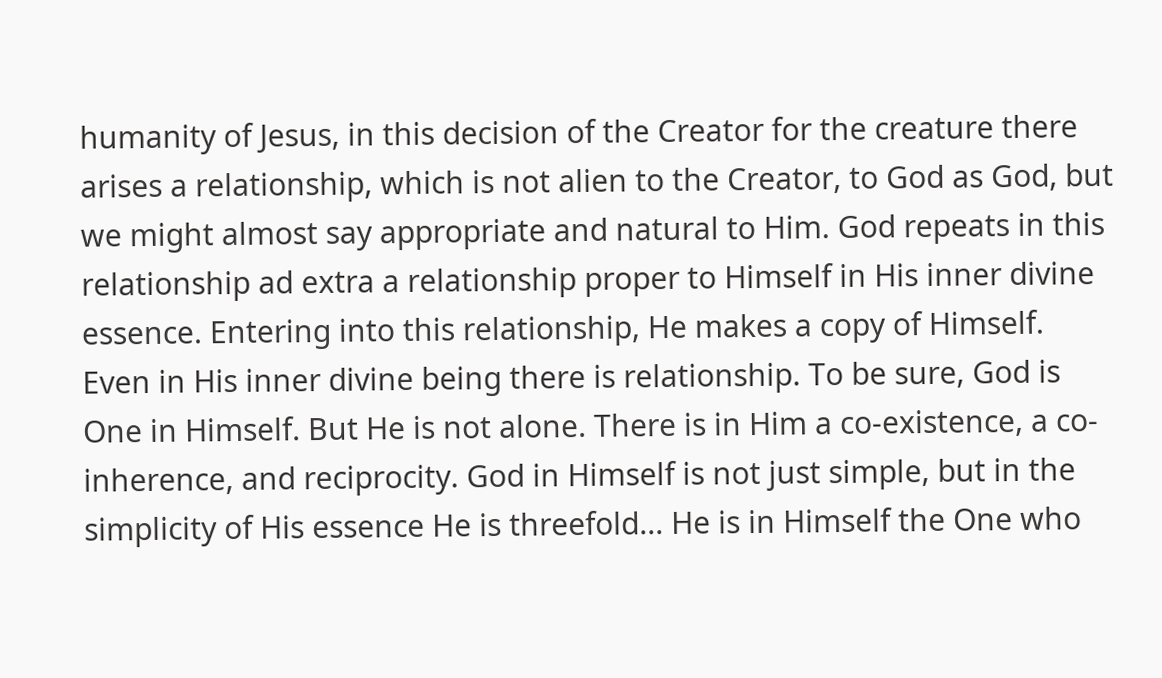humanity of Jesus, in this decision of the Creator for the creature there arises a relationship, which is not alien to the Creator, to God as God, but we might almost say appropriate and natural to Him. God repeats in this relationship ad extra a relationship proper to Himself in His inner divine essence. Entering into this relationship, He makes a copy of Himself. Even in His inner divine being there is relationship. To be sure, God is One in Himself. But He is not alone. There is in Him a co-existence, a co-inherence, and reciprocity. God in Himself is not just simple, but in the simplicity of His essence He is threefold... He is in Himself the One who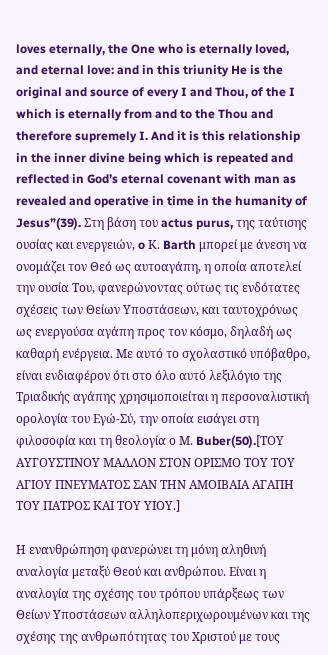loves eternally, the One who is eternally loved, and eternal love: and in this triunity He is the original and source of every I and Thou, of the I which is eternally from and to the Thou and therefore supremely I. And it is this relationship in the inner divine being which is repeated and reflected in God’s eternal covenant with man as revealed and operative in time in the humanity of Jesus”(39). Στη βάση του actus purus, της ταύτισης ουσίας και ενεργειών, o Κ. Barth μπορεί με άνεση να ονομάζει τον Θεό ως αυτοαγάπη, η οποία αποτελεί την ουσία Του, φανερώνοντας ούτως τις ενδότατες σχέσεις των Θείων Υποστάσεων, και ταυτοχρόνως ως ενεργούσα αγάπη προς τον κόσμο, δηλαδή ως καθαρή ενέργεια. Με αυτό το σχολαστικό υπόβαθρο, είναι ενδιαφέρον ότι στο όλο αυτό λεξιλόγιο της Τριαδικής αγάπης χρησιμοποιείται η περσοναλιστική ορολογία του Εγώ-Σύ, την οποία εισάγει στη φιλοσοφία και τη θεολογία ο Μ. Buber(50).[ΤΟΥ ΑΥΓΟΥΣΤΙΝΟΥ ΜΑΛΛΟΝ ΣΤΟΝ ΟΡΙΣΜΟ ΤΟΥ ΤΟΥ ΑΓΙΟΥ ΠΝΕΥΜΑΤΟΣ ΣΑΝ ΤΗΝ ΑΜΟΙΒΑΙΑ ΑΓΑΠΗ ΤΟΥ ΠΑΤΡΟΣ ΚΑΙ ΤΟΥ ΥΙΟΥ.]

Η ενανθρώπηση φανερώνει τη μόνη αληθινή αναλογία μεταξύ Θεού και ανθρώπου. Είναι η αναλογία της σχέσης του τρόπου υπάρξεως των Θείων Υποστάσεων αλληλοπεριχωρουμένων και της σχέσης της ανθρωπότητας του Χριστού με τους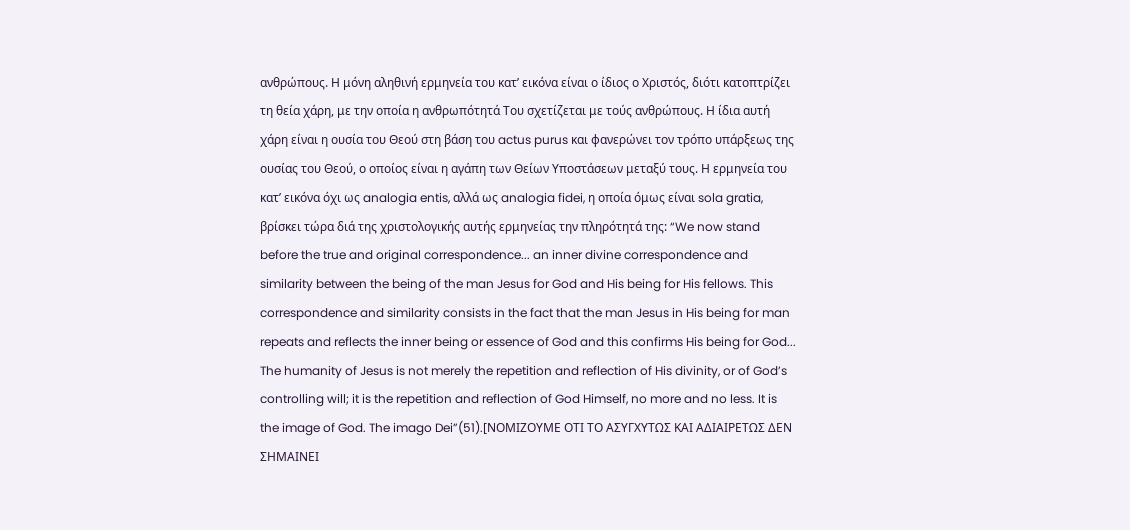ανθρώπους. Η μόνη αληθινή ερμηνεία του κατ’ εικόνα είναι ο ίδιος ο Χριστός, διότι κατοπτρίζει τη θεία χάρη, με την οποία η ανθρωπότητά Του σχετίζεται με τούς ανθρώπους. Η ίδια αυτή χάρη είναι η ουσία του Θεού στη βάση του actus purus και φανερώνει τον τρόπο υπάρξεως της ουσίας του Θεού, ο οποίος είναι η αγάπη των Θείων Υποστάσεων μεταξύ τους. Η ερμηνεία του κατ’ εικόνα όχι ως analogia entis, αλλά ως analogia fidei, η οποία όμως είναι sola gratia, βρίσκει τώρα διά της χριστολογικής αυτής ερμηνείας την πληρότητά της: “We now stand before the true and original correspondence... an inner divine correspondence and similarity between the being of the man Jesus for God and His being for His fellows. This correspondence and similarity consists in the fact that the man Jesus in His being for man repeats and reflects the inner being or essence of God and this confirms His being for God... The humanity of Jesus is not merely the repetition and reflection of His divinity, or of God’s controlling will; it is the repetition and reflection of God Himself, no more and no less. It is the image of God. The imago Dei”(51).[ΝΟΜΙΖΟΥΜΕ ΟΤΙ ΤΟ ΑΣΥΓΧΥΤΩΣ ΚΑΙ ΑΔΙΑΙΡΕΤΩΣ ΔΕΝ ΣΗΜΑΙΝΕΙ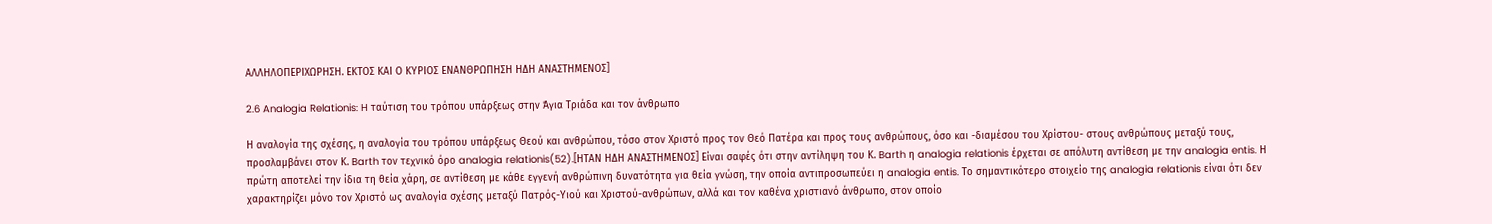ΑΛΛΗΛΟΠΕΡΙΧΩΡΗΣΗ. ΕΚΤΟΣ ΚΑΙ Ο ΚΥΡΙΟΣ ΕΝΑΝΘΡΩΠΗΣΗ ΗΔΗ ΑΝΑΣΤΗΜΕΝΟΣ]

2.6 Analogia Relationis: H ταύτιση του τρόπου υπάρξεως στην Άγια Τριάδα και τον άνθρωπο

Η αναλογία της σχέσης, η αναλογία του τρόπου υπάρξεως Θεού και ανθρώπου, τόσο στον Χριστό προς τον Θεό Πατέρα και προς τους ανθρώπους, όσο και -διαμέσου του Χρίστου- στους ανθρώπους μεταξύ τους, προσλαμβάνει στον Κ. Barth τον τεχνικό όρο analogia relationis(52).[ΗΤΑΝ ΗΔΗ ΑΝΑΣΤΗΜΕΝΟΣ] Είναι σαφές ότι στην αντίληψη του Κ. Barth η analogia relationis έρχεται σε απόλυτη αντίθεση με την analogia entis. Η πρώτη αποτελεί την ίδια τη θεία χάρη, σε αντίθεση με κάθε εγγενή ανθρώπινη δυνατότητα για θεία γνώση, την οποία αντιπροσωπεύει η analogia entis. Το σημαντικότερο στοιχείο της analogia relationis είναι ότι δεν χαρακτηρίζει μόνο τον Χριστό ως αναλογία σχέσης μεταξύ Πατρός-Υιού και Χριστού-ανθρώπων, αλλά και τον καθένα χριστιανό άνθρωπο, στον οποίο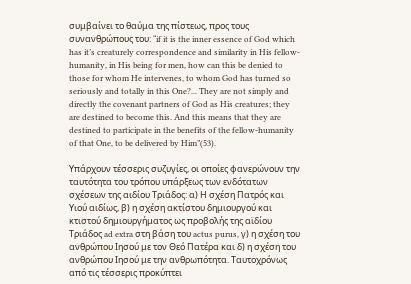συμβαίνει το θαύμα της πίστεως, προς τους συνανθρώπους του: “if it is the inner essence of God which has it’s creaturely correspondence and similarity in His fellow-humanity, in His being for men, how can this be denied to those for whom He intervenes, to whom God has turned so seriously and totally in this One?... They are not simply and directly the covenant partners of God as His creatures; they are destined to become this. And this means that they are destined to participate in the benefits of the fellow-humanity of that One, to be delivered by Him”(53).

Υπάρχουν τέσσερις συζυγίες, οι οποίες φανερώνουν την ταυτότητα του τρόπου υπάρξεως των ενδότατων σχέσεων της αιδίου Τριάδος: α) Η σχέση Πατρός και Υιού αιδίως, β) η σχέση ακτίστου δημιουργού και κτιστού δημιουργήματος ως προβολής της αϊδίου Τριάδος ad extra στη βάση του actus purus, γ) η σχέση του ανθρώπου Ιησού με τον Θεό Πατέρα και δ) η σχέση του ανθρώπου Ιησού με την ανθρωπότητα. Ταυτοχρόνως από τις τέσσερις προκύπτει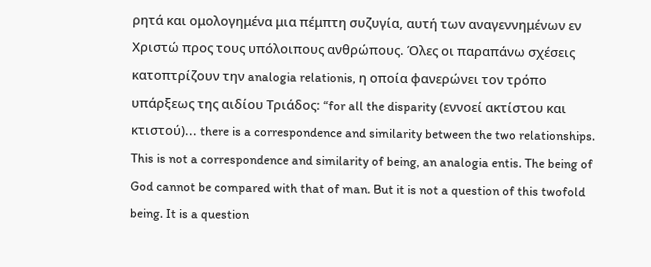ρητά και ομολογημένα μια πέμπτη συζυγία, αυτή των αναγεννημένων εν Χριστώ προς τους υπόλοιπους ανθρώπους. Όλες οι παραπάνω σχέσεις κατοπτρίζουν την analogia relationis, η οποία φανερώνει τον τρόπο υπάρξεως της αιδίου Τριάδος: “for all the disparity (εννοεί ακτίστου και κτιστού)... there is a correspondence and similarity between the two relationships. This is not a correspondence and similarity of being, an analogia entis. The being of God cannot be compared with that of man. But it is not a question of this twofold being. It is a question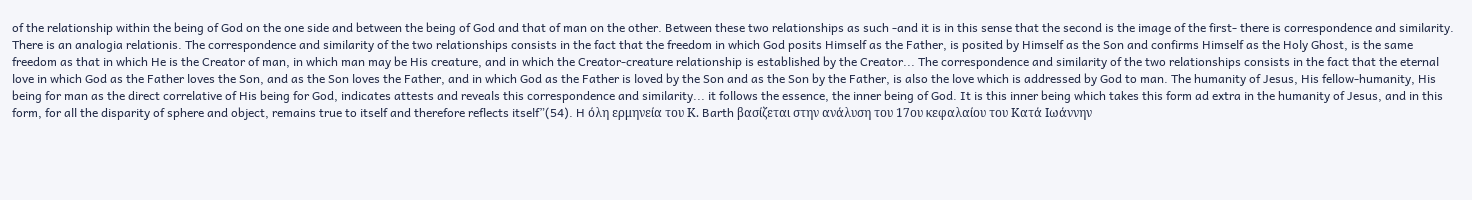of the relationship within the being of God on the one side and between the being of God and that of man on the other. Between these two relationships as such -and it is in this sense that the second is the image of the first- there is correspondence and similarity. There is an analogia relationis. The correspondence and similarity of the two relationships consists in the fact that the freedom in which God posits Himself as the Father, is posited by Himself as the Son and confirms Himself as the Holy Ghost, is the same freedom as that in which He is the Creator of man, in which man may be His creature, and in which the Creator-creature relationship is established by the Creator... The correspondence and similarity of the two relationships consists in the fact that the eternal love in which God as the Father loves the Son, and as the Son loves the Father, and in which God as the Father is loved by the Son and as the Son by the Father, is also the love which is addressed by God to man. The humanity of Jesus, His fellow-humanity, His being for man as the direct correlative of His being for God, indicates attests and reveals this correspondence and similarity... it follows the essence, the inner being of God. It is this inner being which takes this form ad extra in the humanity of Jesus, and in this form, for all the disparity of sphere and object, remains true to itself and therefore reflects itself”(54). H όλη ερμηνεία του Κ. Barth βασίζεται στην ανάλυση του 17ου κεφαλαίου του Κατά Ιωάννην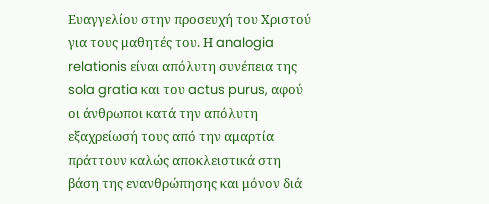Ευαγγελίου στην προσευχή του Χριστού για τους μαθητές του. Η analogia relationis είναι απόλυτη συνέπεια της sola gratia και του actus purus, αφού οι άνθρωποι κατά την απόλυτη εξαχρείωσή τους από την αμαρτία πράττουν καλώς αποκλειστικά στη βάση της ενανθρώπησης και μόνον διά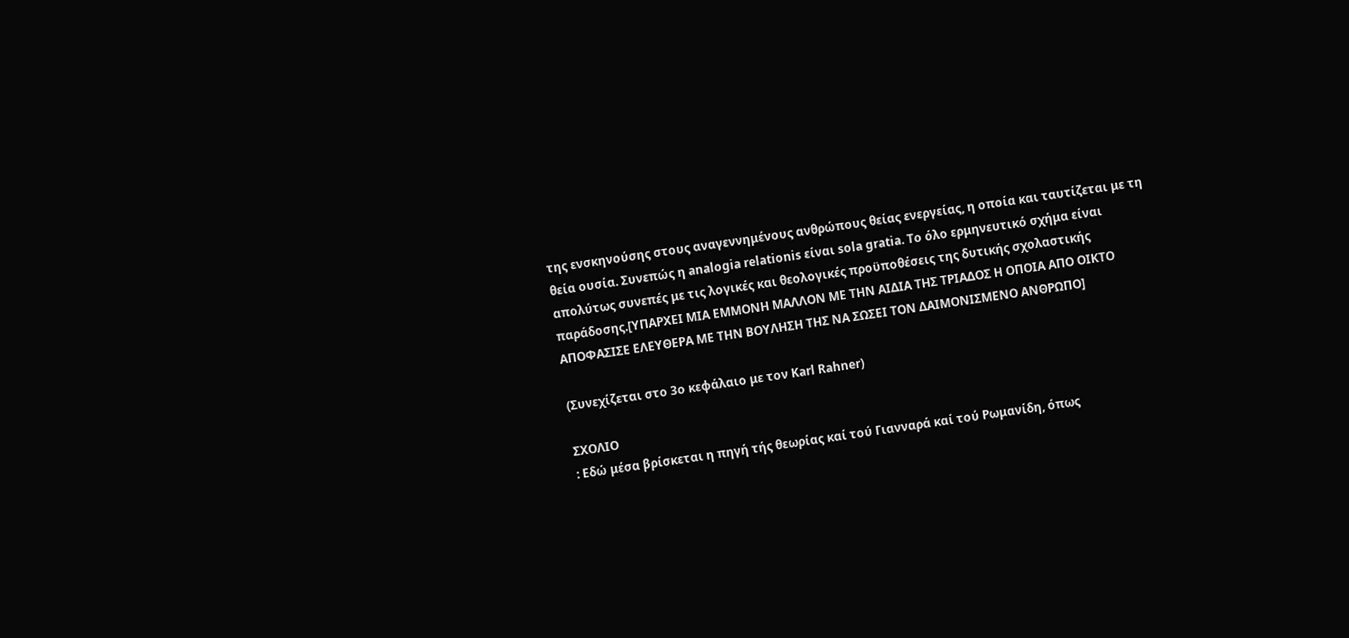της ενσκηνούσης στους αναγεννημένους ανθρώπους θείας ενεργείας, η οποία και ταυτίζεται με τη θεία ουσία. Συνεπώς η analogia relationis είναι sola gratia. Το όλο ερμηνευτικό σχήμα είναι απολύτως συνεπές με τις λογικές και θεολογικές προϋποθέσεις της δυτικής σχολαστικής παράδοσης.[ΥΠΑΡΧΕΙ ΜΙΑ ΕΜΜΟΝΗ ΜΑΛΛΟΝ ΜΕ ΤΗΝ ΑΙΔΙΑ ΤΗΣ ΤΡΙΑΔΟΣ Η ΟΠΟΙΑ ΑΠΟ ΟΙΚΤΟ ΑΠΟΦΑΣΙΣΕ ΕΛΕΥΘΕΡΑ ΜΕ ΤΗΝ ΒΟΥΛΗΣΗ ΤΗΣ ΝΑ ΣΩΣΕΙ ΤΟΝ ΔΑΙΜΟΝΙΣΜΕΝΟ ΑΝΘΡΩΠΟ]

(Συνεχίζεται στο 3ο κεφάλαιο με τον Karl Rahner)

ΣΧΟΛΙΟ
: Εδώ μέσα βρίσκεται η πηγή τής θεωρίας καί τού Γιανναρά καί τού Ρωμανίδη, όπως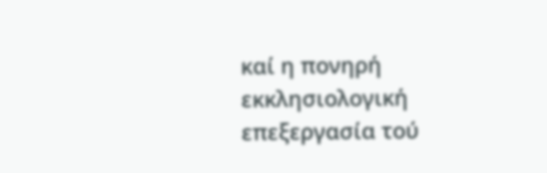καί η πονηρή εκκλησιολογική επεξεργασία τού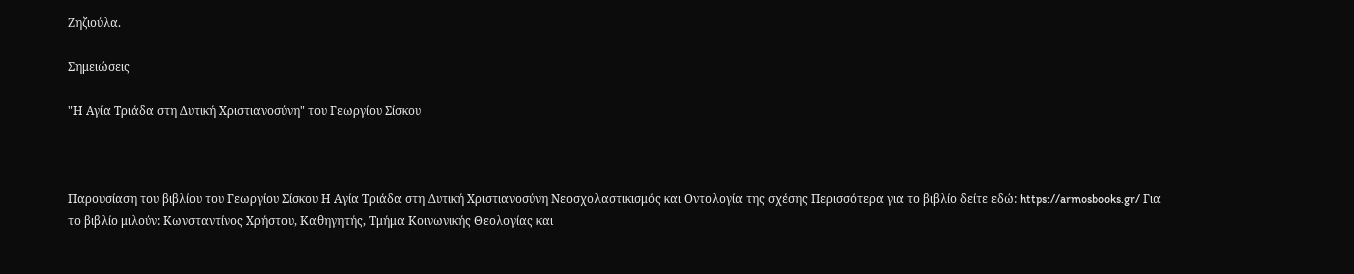Ζηζιούλα.

Σημειώσεις

"Η Αγία Τριάδα στη Δυτική Χριστιανοσύνη" του Γεωργίου Σίσκου



Παρουσίαση του βιβλίου του Γεωργίου Σίσκου Η Αγία Τριάδα στη Δυτική Χριστιανοσύνη Νεοσχολαστικισμός και Οντολογία της σχέσης Περισσότερα για το βιβλίο δείτε εδώ: https://armosbooks.gr/ Για το βιβλίο μιλούν: Κωνσταντίνος Χρήστου, Καθηγητής, Τμήμα Κοινωνικής Θεολογίας και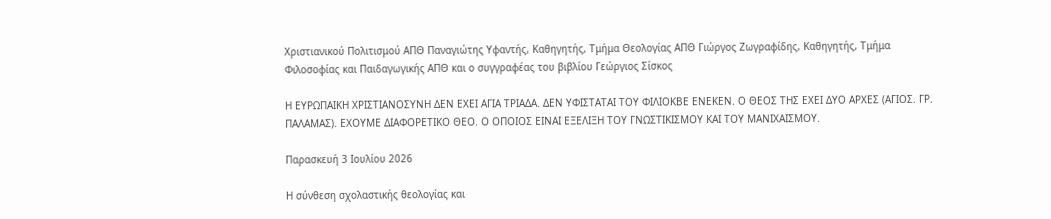Χριστιανικού Πολιτισμού ΑΠΘ Παναγιώτης Υφαντής, Καθηγητής, Τμήμα Θεολογίας ΑΠΘ Γιώργος Ζωγραφίδης, Καθηγητής, Τμήμα Φιλοσοφίας και Παιδαγωγικής ΑΠΘ και ο συγγραφέας του βιβλίου Γεώργιος Σίσκος

Η ΕΥΡΩΠΑΙΚΗ ΧΡΙΣΤΙΑΝΟΣΥΝΗ ΔΕΝ ΕΧΕΙ ΑΓΙΑ ΤΡΙΑΔΑ. ΔΕΝ ΥΦΙΣΤΑΤΑΙ ΤΟΥ ΦΙΛΙΟΚΒΕ ΕΝΕΚΕΝ. Ο ΘΕΟΣ ΤΗΣ ΕΧΕΙ ΔΥΟ ΑΡΧΕΣ (ΑΓΙΟΣ. ΓΡ. ΠΑΛΑΜΑΣ). ΕΧΟΥΜΕ ΔΙΑΦΟΡΕΤΙΚΟ ΘΕΟ. Ο ΟΠΟΙΟΣ ΕΙΝΑΙ ΕΞΕΛΙΞΗ ΤΟΥ ΓΝΩΣΤΙΚΙΣΜΟΥ ΚΑΙ ΤΟΥ ΜΑΝΙΧΑΙΣΜΟΥ.

Παρασκευή 3 Ιουλίου 2026

Η σύνθεση σχολαστικής θεολογίας και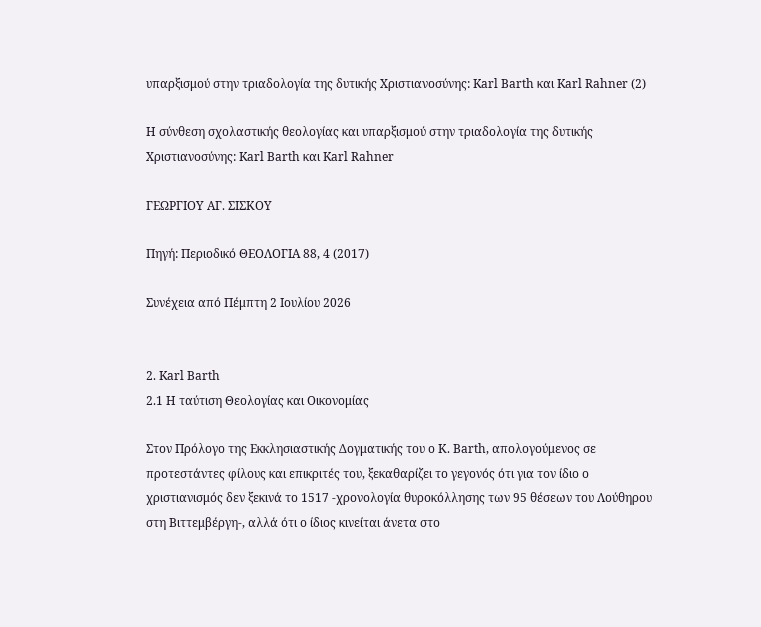υπαρξισμού στην τριαδολογία της δυτικής Χριστιανοσύνης: Karl Barth και Karl Rahner (2)

Η σύνθεση σχολαστικής θεολογίας και υπαρξισμού στην τριαδολογία της δυτικής Χριστιανοσύνης: Karl Barth και Karl Rahner

ΓΕΩΡΓΙΟΥ ΑΓ. ΣΙΣΚΟΥ

Πηγή: Περιοδικό ΘΕΟΛΟΓΙΑ 88, 4 (2017)

Συνέχεια από Πέμπτη 2 Ιουλίου 2026


2. Karl Barth
2.1 H ταύτιση Θεολογίας και Οικονομίας

Στον Πρόλογο της Εκκλησιαστικής Δογματικής του o Κ. Barth, απολογούμενος σε προτεστάντες φίλους και επικριτές του, ξεκαθαρίζει το γεγονός ότι για τον ίδιο o χριστιανισμός δεν ξεκινά το 1517 -χρονολογία θυροκόλλησης των 95 θέσεων του Λούθηρου στη Βιττεμβέργη-, αλλά ότι ο ίδιος κινείται άνετα στο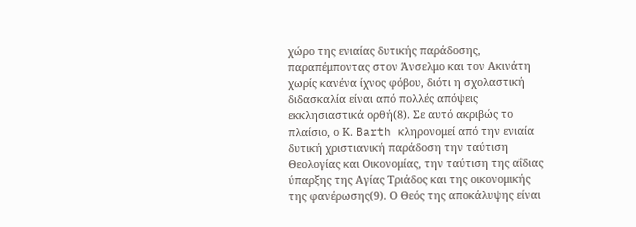χώρο της ενιαίας δυτικής παράδοσης, παραπέμποντας στον Άνσελμο και τον Ακινάτη χωρίς κανένα ίχνος φόβου, διότι η σχολαστική διδασκαλία είναι από πολλές απόψεις εκκλησιαστικά ορθή(8). Σε αυτό ακριβώς το πλαίσιο, ο Κ. Barth κληρονομεί από την ενιαία δυτική χριστιανική παράδοση την ταύτιση Θεολογίας και Οικονομίας, την ταύτιση της αΐδιας ύπαρξης της Αγίας Τριάδος και της οικονομικής της φανέρωσης(9). Ο Θεός της αποκάλυψης είναι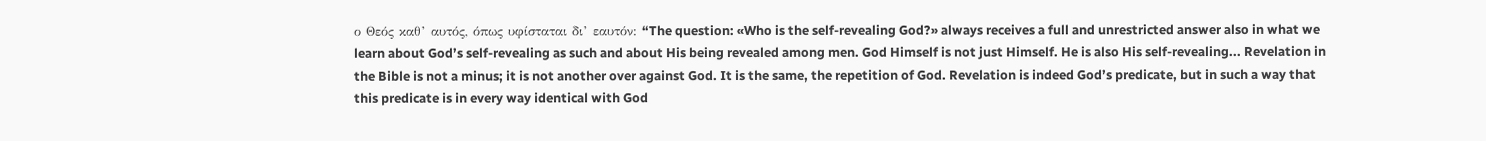ο Θεός καθ’ αυτός, όπως υφίσταται δι’ εαυτόν: “The question: «Who is the self-revealing God?» always receives a full and unrestricted answer also in what we learn about God’s self-revealing as such and about His being revealed among men. God Himself is not just Himself. He is also His self-revealing... Revelation in the Bible is not a minus; it is not another over against God. It is the same, the repetition of God. Revelation is indeed God’s predicate, but in such a way that this predicate is in every way identical with God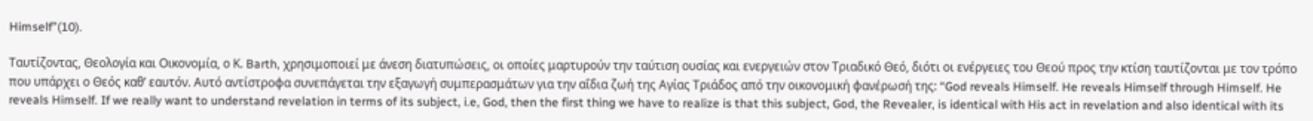Himself”(10).

Ταυτίζοντας, Θεολογία και Οικονομία, ο Κ. Barth, χρησιμοποιεί με άνεση διατυπώσεις, οι οποίες μαρτυρούν την ταύτιση ουσίας και ενεργειών στον Τριαδικό Θεό, διότι οι ενέργειες του Θεού προς την κτίση ταυτίζονται με τον τρόπο που υπάρχει ο Θεός καθ’ εαυτόν. Αυτό αντίστροφα συνεπάγεται την εξαγωγή συμπερασμάτων για την αΐδια ζωή της Αγίας Τριάδος από την οικονομική φανέρωσή της: “God reveals Himself. He reveals Himself through Himself. He reveals Himself. If we really want to understand revelation in terms of its subject, i.e, God, then the first thing we have to realize is that this subject, God, the Revealer, is identical with His act in revelation and also identical with its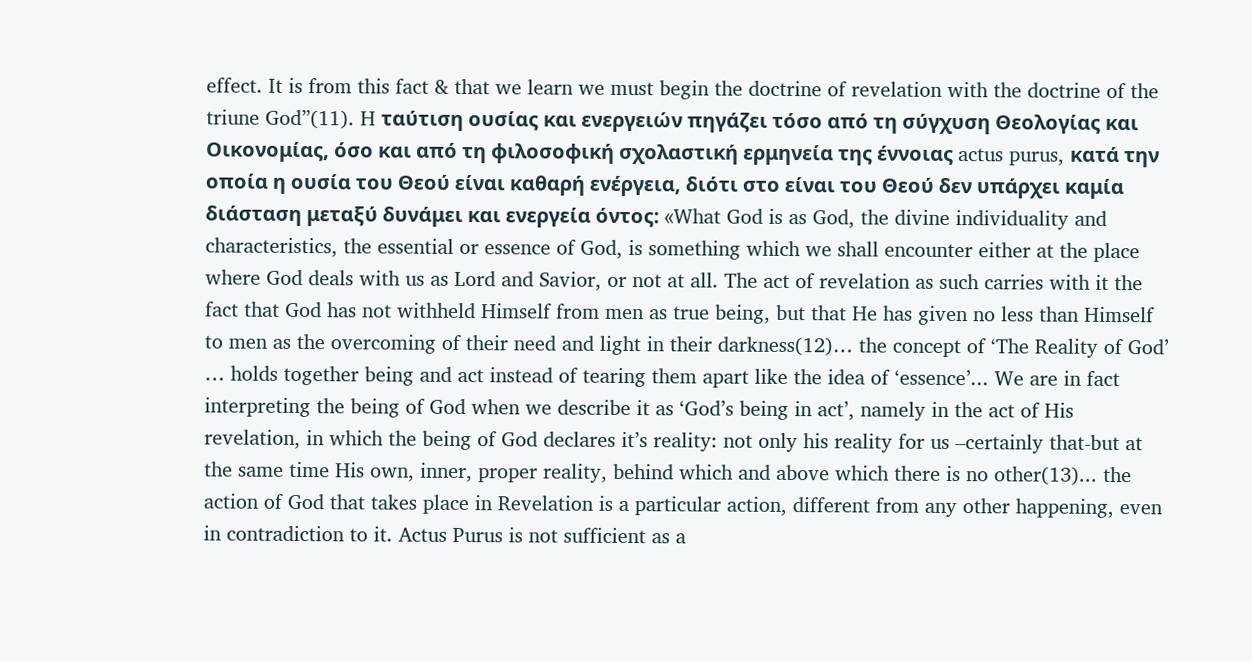effect. It is from this fact & that we learn we must begin the doctrine of revelation with the doctrine of the triune God”(11). H ταύτιση ουσίας και ενεργειών πηγάζει τόσο από τη σύγχυση Θεολογίας και Οικονομίας, όσο και από τη φιλοσοφική σχολαστική ερμηνεία της έννοιας actus purus, κατά την οποία η ουσία του Θεού είναι καθαρή ενέργεια, διότι στο είναι του Θεού δεν υπάρχει καμία διάσταση μεταξύ δυνάμει και ενεργεία όντος: «What God is as God, the divine individuality and characteristics, the essential or essence of God, is something which we shall encounter either at the place where God deals with us as Lord and Savior, or not at all. The act of revelation as such carries with it the fact that God has not withheld Himself from men as true being, but that He has given no less than Himself to men as the overcoming of their need and light in their darkness(12)… the concept of ‘The Reality of God’ … holds together being and act instead of tearing them apart like the idea of ‘essence’... We are in fact interpreting the being of God when we describe it as ‘God’s being in act’, namely in the act of His revelation, in which the being of God declares it’s reality: not only his reality for us –certainly that-but at the same time His own, inner, proper reality, behind which and above which there is no other(13)... the action of God that takes place in Revelation is a particular action, different from any other happening, even in contradiction to it. Actus Purus is not sufficient as a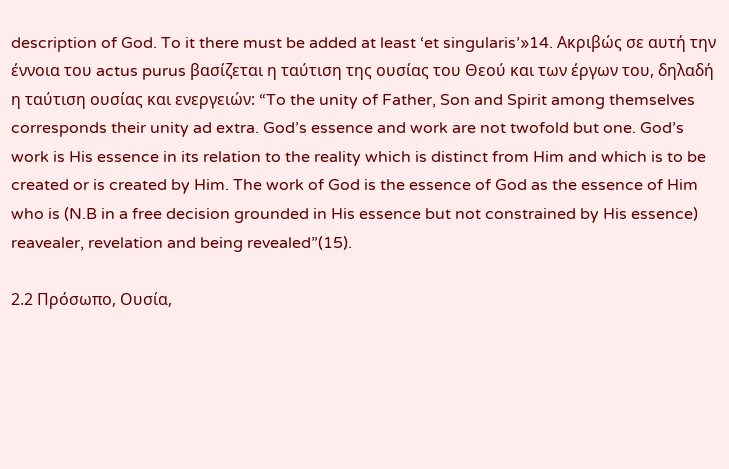description of God. To it there must be added at least ‘et singularis’»14. Ακριβώς σε αυτή την έννοια του actus purus βασίζεται η ταύτιση της ουσίας του Θεού και των έργων του, δηλαδή η ταύτιση ουσίας και ενεργειών: “To the unity of Father, Son and Spirit among themselves corresponds their unity ad extra. God’s essence and work are not twofold but one. God’s work is His essence in its relation to the reality which is distinct from Him and which is to be created or is created by Him. The work of God is the essence of God as the essence of Him who is (N.B in a free decision grounded in His essence but not constrained by His essence) reavealer, revelation and being revealed”(15).

2.2 Πρόσωπο, Ουσία,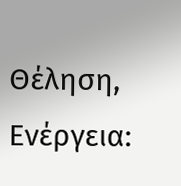Θέληση, Ενέργεια: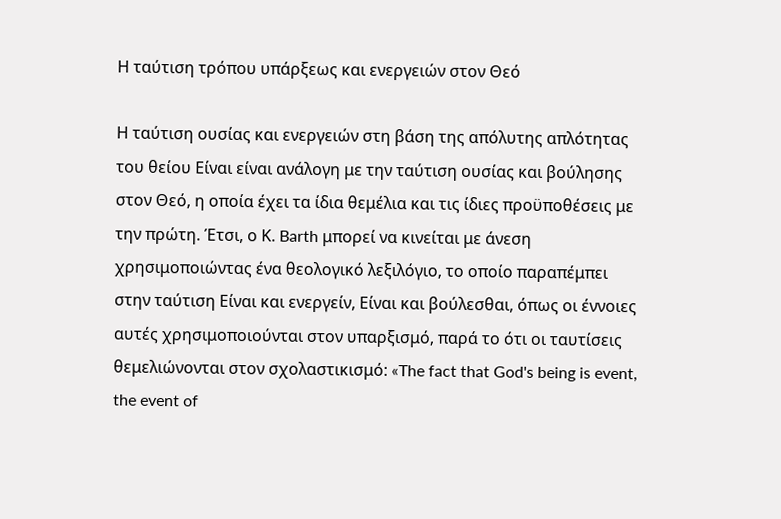Η ταύτιση τρόπου υπάρξεως και ενεργειών στον Θεό

Η ταύτιση ουσίας και ενεργειών στη βάση της απόλυτης απλότητας του θείου Είναι είναι ανάλογη με την ταύτιση ουσίας και βούλησης στον Θεό, η οποία έχει τα ίδια θεμέλια και τις ίδιες προϋποθέσεις με την πρώτη. Έτσι, ο Κ. Barth μπορεί να κινείται με άνεση χρησιμοποιώντας ένα θεολογικό λεξιλόγιο, το οποίο παραπέμπει στην ταύτιση Είναι και ενεργείν, Είναι και βούλεσθαι, όπως οι έννοιες αυτές χρησιμοποιούνται στον υπαρξισμό, παρά το ότι οι ταυτίσεις θεμελιώνονται στον σχολαστικισμό: «The fact that God's being is event, the event of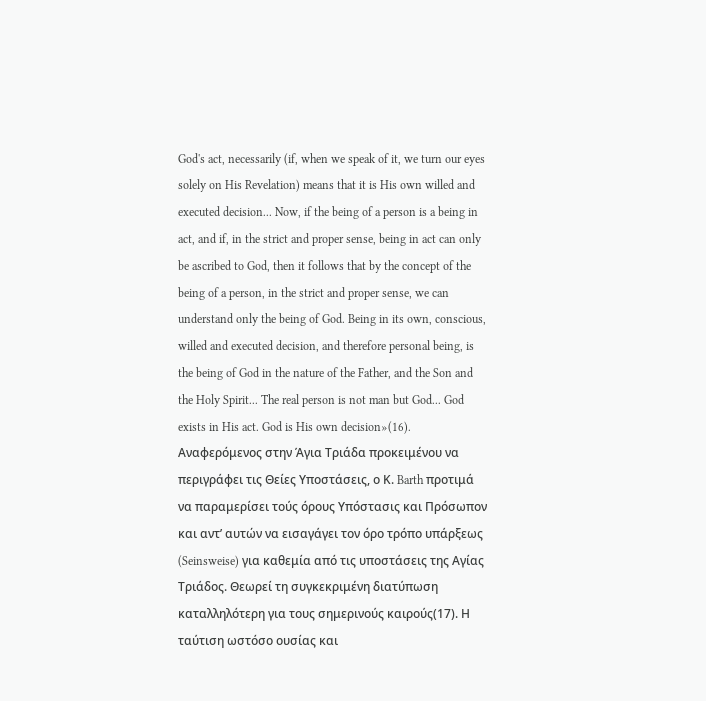God's act, necessarily (if, when we speak of it, we turn our eyes solely on His Revelation) means that it is His own willed and executed decision... Now, if the being of a person is a being in act, and if, in the strict and proper sense, being in act can only be ascribed to God, then it follows that by the concept of the being of a person, in the strict and proper sense, we can understand only the being of God. Being in its own, conscious, willed and executed decision, and therefore personal being, is the being of God in the nature of the Father, and the Son and the Holy Spirit... The real person is not man but God... God exists in His act. God is His own decision»(16).
Αναφερόμενος στην Άγια Τριάδα προκειμένου να περιγράφει τις Θείες Υποστάσεις, ο Κ. Barth προτιμά να παραμερίσει τούς όρους Υπόστασις και Πρόσωπον και αντ’ αυτών να εισαγάγει τον όρο τρόπο υπάρξεως (Seinsweise) για καθεμία από τις υποστάσεις της Αγίας Τριάδος. Θεωρεί τη συγκεκριμένη διατύπωση καταλληλότερη για τους σημερινούς καιρούς(17). Η ταύτιση ωστόσο ουσίας και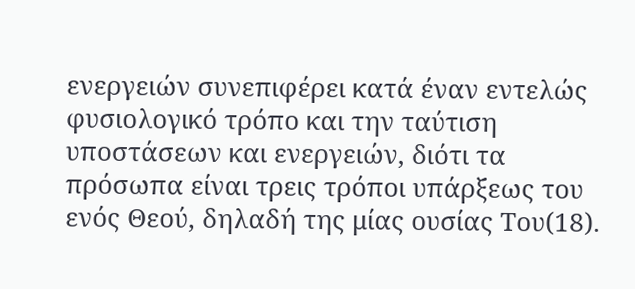ενεργειών συνεπιφέρει κατά έναν εντελώς φυσιολογικό τρόπο και την ταύτιση υποστάσεων και ενεργειών, διότι τα πρόσωπα είναι τρεις τρόποι υπάρξεως του ενός Θεού, δηλαδή της μίας ουσίας Του(18).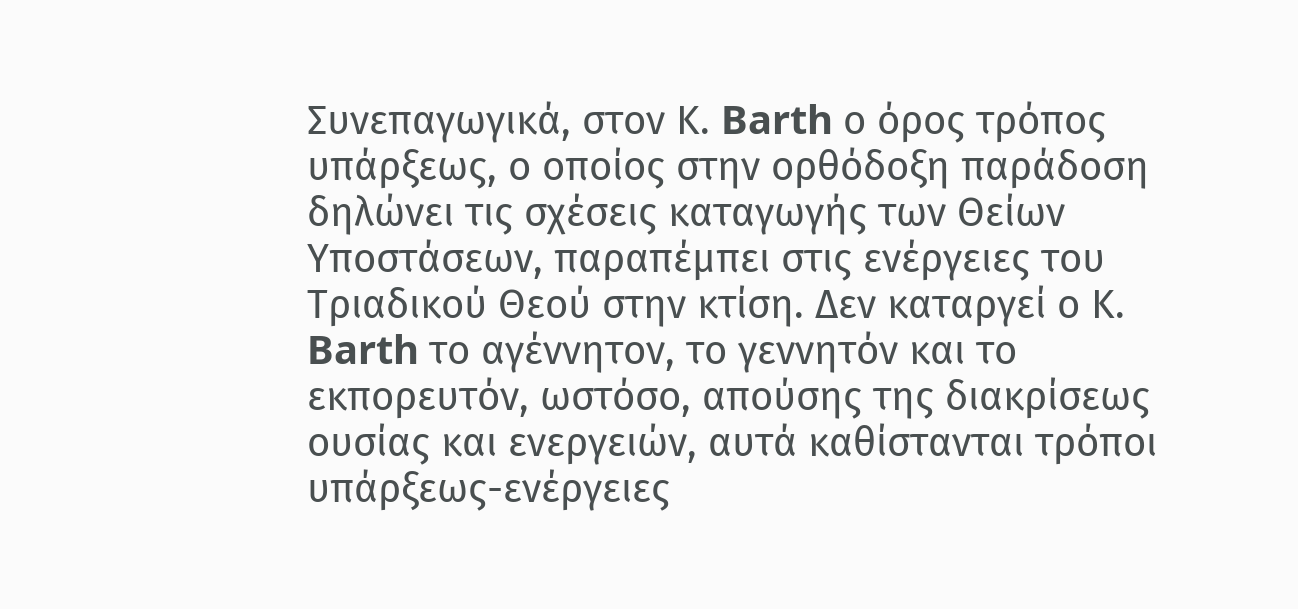Συνεπαγωγικά, στον Κ. Barth ο όρος τρόπος υπάρξεως, ο οποίος στην ορθόδοξη παράδοση δηλώνει τις σχέσεις καταγωγής των Θείων Υποστάσεων, παραπέμπει στις ενέργειες του Τριαδικού Θεού στην κτίση. Δεν καταργεί ο Κ. Barth το αγέννητον, το γεννητόν και το εκπορευτόν, ωστόσο, απούσης της διακρίσεως ουσίας και ενεργειών, αυτά καθίστανται τρόποι υπάρξεως-ενέργειες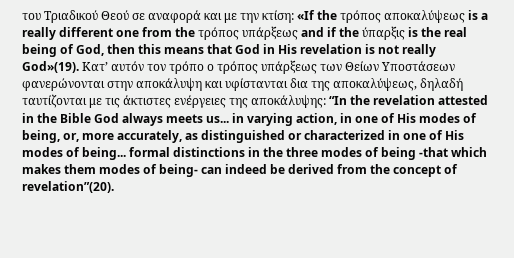του Τριαδικού Θεού σε αναφορά και με την κτίση: «If the τρόπος αποκαλύψεως is a really different one from the τρόπος υπάρξεως and if the ύπαρξις is the real being of God, then this means that God in His revelation is not really God»(19). Κατ’ αυτόν τον τρόπο ο τρόπος υπάρξεως των Θείων Υποστάσεων φανερώνονται στην αποκάλυψη και υφίστανται δια της αποκαλύψεως, δηλαδή ταυτίζονται με τις άκτιστες ενέργειες της αποκάλυψης: “In the revelation attested in the Bible God always meets us... in varying action, in one of His modes of being, or, more accurately, as distinguished or characterized in one of His modes of being... formal distinctions in the three modes of being -that which makes them modes of being- can indeed be derived from the concept of revelation”(20).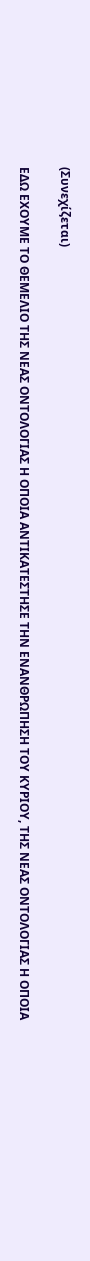(Συνεχίζεται)

ΕΔΩ ΕΧΟΥΜΕ ΤΟ ΘΕΜΕΛΙΟ ΤΗΣ ΝΕΑΣ ΟΝΤΟΛΟΓΙΑΣ Η ΟΠΟΙΑ ΑΝΤΙΚΑΤΕΣΤΗΣΕ ΤΗΝ ΕΝΑΝΘΡΩΠΗΣΗ ΤΟΥ ΚΥΡΙΟΥ, ΤΗΣ ΝΕΑΣ ΟΝΤΟΛΟΓΙΑΣ Η ΟΠΟΙΑ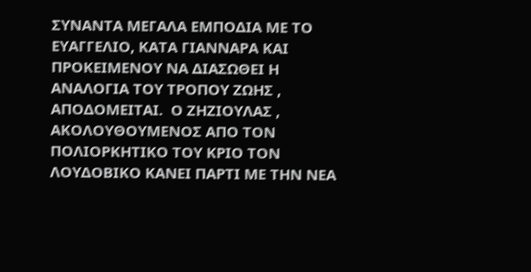ΣΥΝΑΝΤΑ ΜΕΓΑΛΑ ΕΜΠΟΔΙΑ ΜΕ ΤΟ ΕΥΑΓΓΕΛΙΟ, ΚΑΤΑ ΓΙΑΝΝΑΡΑ ΚΑΙ ΠΡΟΚΕΙΜΕΝΟΥ ΝΑ ΔΙΑΣΩΘΕΙ Η ΑΝΑΛΟΓΙΑ ΤΟΥ ΤΡΟΠΟΥ ΖΩΗΣ , ΑΠΟΔΟΜΕΙΤΑΙ.  Ο ΖΗΖΙΟΥΛΑΣ , ΑΚΟΛΟΥΘΟΥΜΕΝΟΣ ΑΠΟ ΤΟΝ ΠΟΛΙΟΡΚΗΤΙΚΟ ΤΟΥ ΚΡΙΟ ΤΟΝ ΛΟΥΔΟΒΙΚΟ ΚΑΝΕΙ ΠΑΡΤΙ ΜΕ ΤΗΝ ΝΕΑ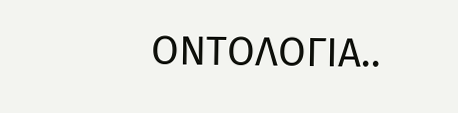ΟΝΤΟΛΟΓΙΑ..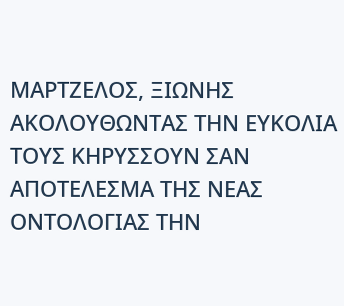ΜΑΡΤΖΕΛΟΣ, ΞΙΩΝΗΣ ΑΚΟΛΟΥΘΩΝΤΑΣ ΤΗΝ ΕΥΚΟΛΙΑ ΤΟΥΣ ΚΗΡΥΣΣΟΥΝ ΣΑΝ ΑΠΟΤΕΛΕΣΜΑ ΤΗΣ ΝΕΑΣ ΟΝΤΟΛΟΓΙΑΣ ΤΗΝ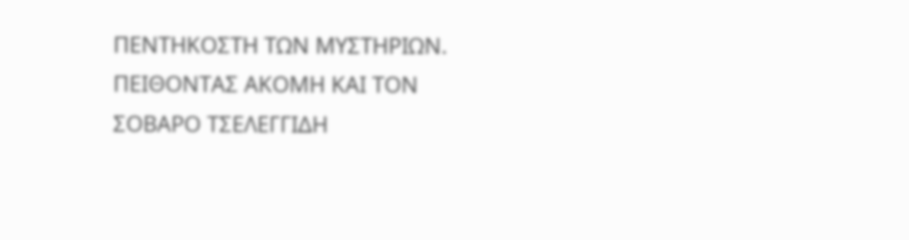ΠΕΝΤΗΚΟΣΤΗ ΤΩΝ ΜΥΣΤΗΡΙΩΝ. ΠΕΙΘΟΝΤΑΣ ΑΚΟΜΗ ΚΑΙ ΤΟΝ ΣΟΒΑΡΟ ΤΣΕΛΕΓΓΙΔΗ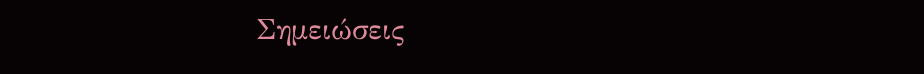Σημειώσεις